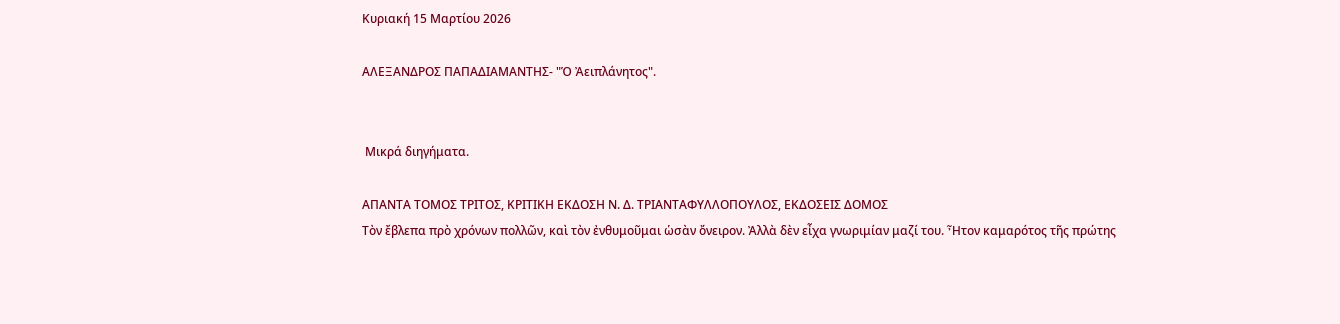Κυριακή 15 Μαρτίου 2026

ΑΛΕΞΑΝΔΡΟΣ ΠΑΠΑΔΙΑΜΑΝΤΗΣ- "Ὁ Ἀειπλάνητος".


 Μικρά διηγήματα.

ΑΠΑΝΤΑ ΤΟΜΟΣ ΤΡΙΤΟΣ, ΚΡΙΤΙΚΗ ΕΚΔΟΣΗ Ν. Δ. ΤΡΙΑΝΤΑΦΥΛΛΟΠΟΥΛΟΣ, ΕΚΔΟΣΕΙΣ ΔΟΜΟΣ
Τὸν ἔβλεπα πρὸ χρόνων πολλῶν, καὶ τὸν ἐνθυμοῦμαι ὡσὰν ὄνειρον. Ἀλλὰ δὲν εἶχα γνωριμίαν μαζί του. Ἦτον καμαρότος τῆς πρώτης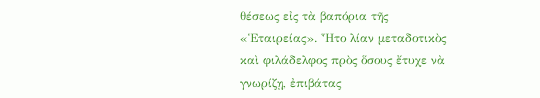θέσεως εἰς τὰ βαπόρια τῆς «Ἑταιρείας». Ἦτο λίαν μεταδοτικὸς καὶ φιλάδελφος πρὸς ὅσους ἔτυχε νὰ γνωρίζῃ, ἐπιβάτας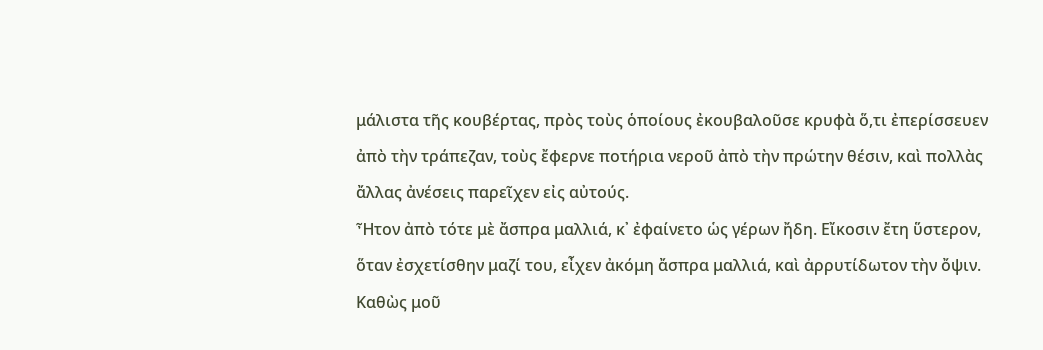μάλιστα τῆς κουβέρτας, πρὸς τοὺς ὁποίους ἐκουβαλοῦσε κρυφὰ ὅ,τι ἐπερίσσευεν ἀπὸ τὴν τράπεζαν, τοὺς ἔφερνε ποτήρια νεροῦ ἀπὸ τὴν πρώτην θέσιν, καὶ πολλὰς ἄλλας ἀνέσεις παρεῖχεν εἰς αὐτούς.
Ἦτον ἀπὸ τότε μὲ ἄσπρα μαλλιά, κ᾽ ἐφαίνετο ὡς γέρων ἤδη. Εἴκοσιν ἔτη ὕστερον, ὅταν ἐσχετίσθην μαζί του, εἶχεν ἀκόμη ἄσπρα μαλλιά, καὶ ἀρρυτίδωτον τὴν ὄψιν. Καθὼς μοῦ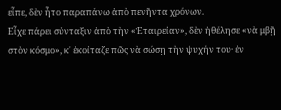εἶπε, δὲν ἦτο παραπάνω ἀπὸ πενῆντα χρόνων.
Εἶχε πάρει σύνταξιν ἀπὸ τὴν «Ἑταιρείαν», δὲν ἠθέλησε «νὰ μβῇ στὸν κόσμο», κ᾽ ἐκοίταζε πῶς νὰ σώσῃ τὴν ψυχήν του· ἐν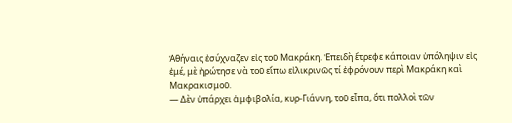Ἀθήναις ἐσύχναζεν εἰς τοῦ Μακράκη. Ἐπειδὴ ἔτρεφε κάποιαν ὑπόληψιν εἰς ἐμέ, μὲ ἠρώτησε νὰ τοῦ εἴπω εἰλικρινῶς τί ἐφρόνουν περὶ Μακράκη καὶ Μακρακισμοῦ.
― Δὲν ὑπάρχει ἀμφιβολία, κυρ-Γιάννη, τοῦ εἶπα, ὅτι πολλοὶ τῶν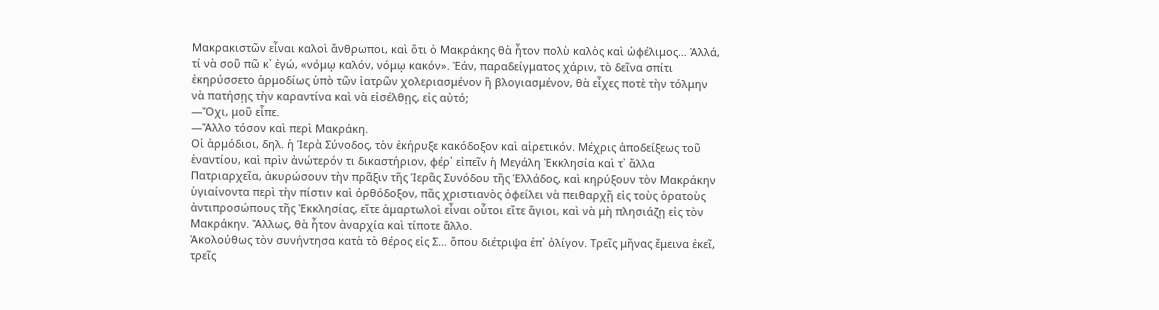Μακρακιστῶν εἶναι καλοὶ ἄνθρωποι, καὶ ὅτι ὁ Μακράκης θὰ ἦτον πολὺ καλὸς καὶ ὠφέλιμος… Ἀλλά, τί νὰ σοῦ πῶ κ᾽ ἐγώ, «νόμῳ καλόν, νόμῳ κακόν». Ἐάν, παραδείγματος χάριν, τὸ δεῖνα σπίτι ἐκηρύσσετο ἁρμοδίως ὑπὸ τῶν ἰατρῶν χολεριασμένον ἢ βλογιασμένον, θὰ εἶχες ποτὲ τὴν τόλμην νὰ πατήσῃς τὴν καραντίνα καὶ νὰ εἰσέλθῃς, εἰς αὐτό;
―Ὄχι, μοῦ εἶπε.
―Ἄλλο τόσον καὶ περὶ Μακράκη.
Οἱ ἁρμόδιοι, δηλ. ἡ Ἱερὰ Σύνοδος, τὸν ἐκήρυξε κακόδοξον καὶ αἱρετικόν. Μέχρις ἀποδείξεως τοῦ ἐναντίου, καὶ πρὶν ἀνώτερόν τι δικαστήριον, φέρ᾽ εἰπεῖν ἡ Μεγάλη Ἐκκλησία καὶ τ᾽ ἄλλα Πατριαρχεῖα, ἀκυρώσουν τὴν πρᾶξιν τῆς Ἱερᾶς Συνόδου τῆς Ἑλλάδος, καὶ κηρύξουν τὸν Μακράκην ὑγιαίνοντα περὶ τὴν πίστιν καὶ ὀρθόδοξον, πᾶς χριστιανὸς ὀφείλει νὰ πειθαρχῇ εἰς τοὺς ὁρατοὺς ἀντιπροσώπους τῆς Ἐκκλησίας, εἴτε ἁμαρτωλοὶ εἶναι οὗτοι εἴτε ἅγιοι, καὶ νὰ μὴ πλησιάζῃ εἰς τὸν Μακράκην. Ἄλλως, θὰ ἦτον ἀναρχία καὶ τίποτε ἄλλο.
Ἀκολούθως τὸν συνήντησα κατὰ τὸ θέρος εἰς Σ… ὅπου διέτριψα ἐπ᾽ ὀλίγον. Τρεῖς μῆνας ἔμεινα ἐκεῖ, τρεῖς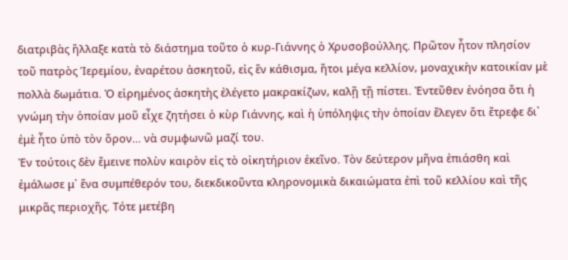διατριβὰς ἤλλαξε κατὰ τὸ διάστημα τοῦτο ὁ κυρ-Γιάννης ὁ Χρυσοβούλλης. Πρῶτον ἦτον πλησίον τοῦ πατρὸς Ἱερεμίου, ἐναρέτου ἀσκητοῦ, εἰς ἓν κάθισμα, ἤτοι μέγα κελλίον, μοναχικὴν κατοικίαν μὲ πολλὰ δωμάτια. Ὁ εἰρημένος ἀσκητὴς ἐλέγετο μακρακίζων, καλῇ τῇ πίστει. Ἐντεῦθεν ἐνόησα ὅτι ἡ γνώμη τὴν ὁποίαν μοῦ εἶχε ζητήσει ὁ κὺρ Γιάννης, καὶ ἡ ὑπόληψις τὴν ὁποίαν ἔλεγεν ὅτι ἔτρεφε δι᾽ ἐμὲ ἦτο ὑπὸ τὸν ὅρον… νὰ συμφωνῶ μαζί του.
Ἐν τούτοις δὲν ἔμεινε πολὺν καιρὸν εἰς τὸ οἰκητήριον ἐκεῖνο. Τὸν δεύτερον μῆνα ἐπιάσθη καὶ ἐμάλωσε μ᾽ ἕνα συμπέθερόν του, διεκδικοῦντα κληρονομικὰ δικαιώματα ἐπὶ τοῦ κελλίου καὶ τῆς μικρᾶς περιοχῆς. Τότε μετέβη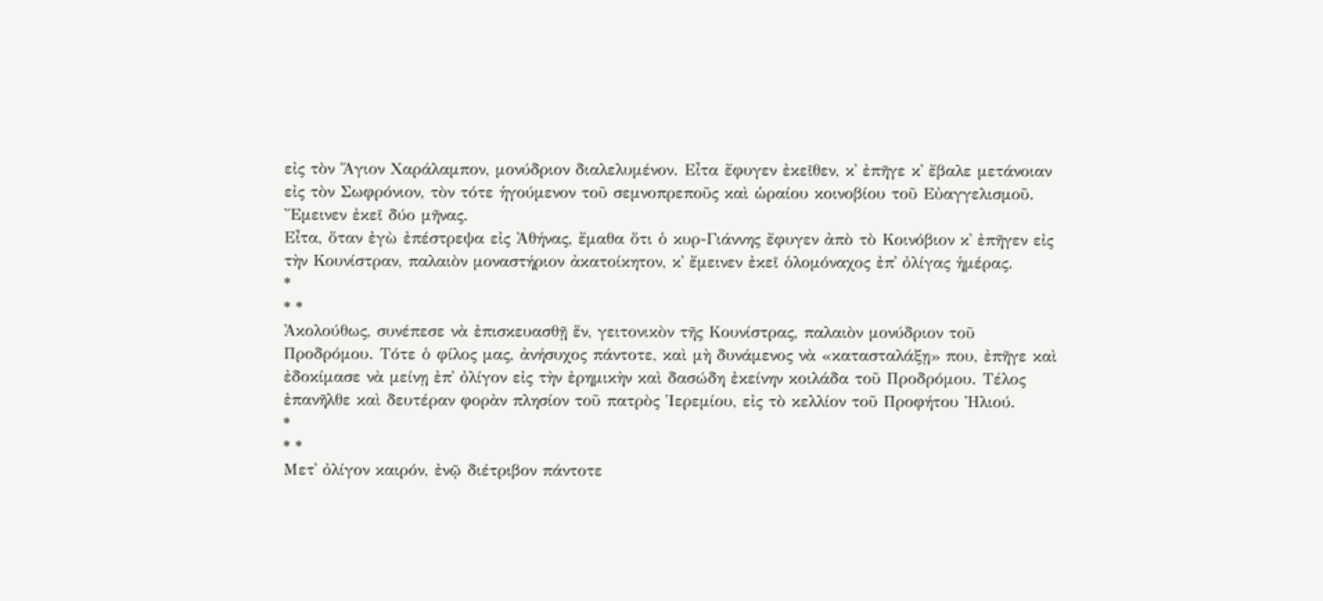εἰς τὸν Ἅγιον Χαράλαμπον, μονύδριον διαλελυμένον. Εἶτα ἔφυγεν ἐκεῖθεν, κ᾽ ἐπῆγε κ᾽ ἔβαλε μετάνοιαν εἰς τὸν Σωφρόνιον, τὸν τότε ἡγούμενον τοῦ σεμνοπρεποῦς καὶ ὡραίου κοινοβίου τοῦ Εὐαγγελισμοῦ. Ἔμεινεν ἐκεῖ δύο μῆνας.
Εἶτα, ὅταν ἐγὼ ἐπέστρεψα εἰς Ἀθήνας, ἔμαθα ὅτι ὁ κυρ-Γιάννης ἔφυγεν ἀπὸ τὸ Κοινόβιον κ᾽ ἐπῆγεν εἰς τὴν Κουνίστραν, παλαιὸν μοναστήριον ἀκατοίκητον, κ᾽ ἔμεινεν ἐκεῖ ὁλομόναχος ἐπ᾽ ὀλίγας ἡμέρας.
*
* *
Ἀκολούθως, συνέπεσε νὰ ἐπισκευασθῇ ἕν, γειτονικὸν τῆς Κουνίστρας, παλαιὸν μονύδριον τοῦ Προδρόμου. Τότε ὁ φίλος μας, ἀνήσυχος πάντοτε, καὶ μὴ δυνάμενος νὰ «κατασταλάξῃ» που, ἐπῆγε καὶ ἐδοκίμασε νὰ μείνῃ ἐπ᾽ ὀλίγον εἰς τὴν ἐρημικὴν καὶ δασώδη ἐκείνην κοιλάδα τοῦ Προδρόμου. Τέλος ἐπανῆλθε καὶ δευτέραν φορὰν πλησίον τοῦ πατρὸς Ἱερεμίου, εἰς τὸ κελλίον τοῦ Προφήτου Ἠλιού.
*
* *
Μετ᾽ ὀλίγον καιρόν, ἐνῷ διέτριβον πάντοτε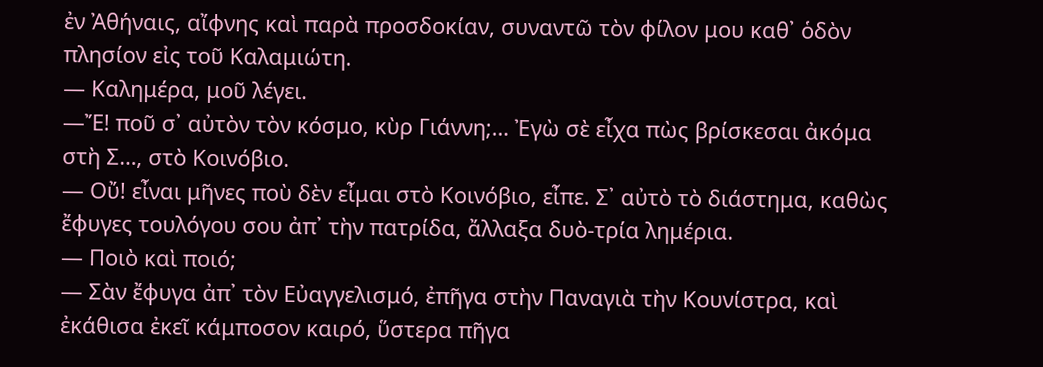ἐν Ἀθήναις, αἴφνης καὶ παρὰ προσδοκίαν, συναντῶ τὸν φίλον μου καθ᾽ ὁδὸν πλησίον εἰς τοῦ Καλαμιώτη.
― Καλημέρα, μοῦ λέγει.
―Ἔ! ποῦ σ᾽ αὐτὸν τὸν κόσμο, κὺρ Γιάννη;… Ἐγὼ σὲ εἶχα πὼς βρίσκεσαι ἀκόμα στὴ Σ…, στὸ Κοινόβιο.
― Οὔ! εἶναι μῆνες ποὺ δὲν εἶμαι στὸ Κοινόβιο, εἶπε. Σ᾽ αὐτὸ τὸ διάστημα, καθὼς ἔφυγες τουλόγου σου ἀπ᾽ τὴν πατρίδα, ἄλλαξα δυὸ-τρία λημέρια.
― Ποιὸ καὶ ποιό;
― Σὰν ἔφυγα ἀπ᾽ τὸν Εὐαγγελισμό, ἐπῆγα στὴν Παναγιὰ τὴν Κουνίστρα, καὶ ἐκάθισα ἐκεῖ κάμποσον καιρό, ὕστερα πῆγα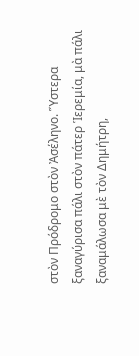στὸν Πρόδρομο στὸν Ἀσέληνο. Ὕστερα ξαναγύρισα πάλι στὸν πάτερ Ἱερεμία, μὰ πάλι ξαναμάλωσα μὲ τὸν Δημήτρη,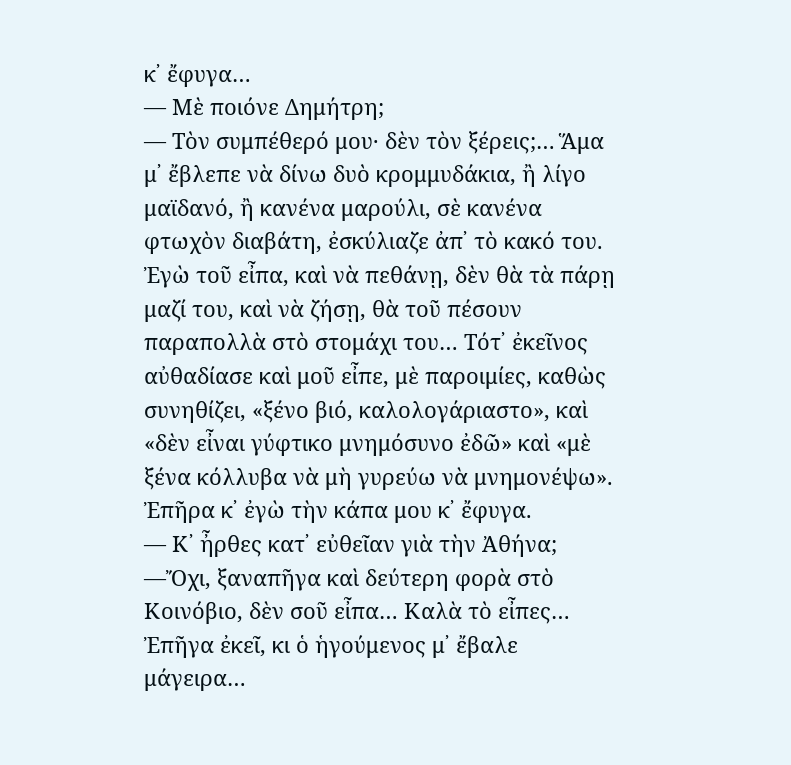κ᾽ ἔφυγα…
― Μὲ ποιόνε Δημήτρη;
― Τὸν συμπέθερό μου· δὲν τὸν ξέρεις;… Ἅμα μ᾽ ἔβλεπε νὰ δίνω δυὸ κρομμυδάκια, ἢ λίγο μαϊδανό, ἢ κανένα μαρούλι, σὲ κανένα φτωχὸν διαβάτη, ἐσκύλιαζε ἀπ᾽ τὸ κακό του. Ἐγὼ τοῦ εἶπα, καὶ νὰ πεθάνῃ, δὲν θὰ τὰ πάρῃ μαζί του, καὶ νὰ ζήσῃ, θὰ τοῦ πέσουν παραπολλὰ στὸ στομάχι του… Τότ᾽ ἐκεῖνος αὐθαδίασε καὶ μοῦ εἶπε, μὲ παροιμίες, καθὼς συνηθίζει, «ξένο βιό, καλολογάριαστο», καὶ «δὲν εἶναι γύφτικο μνημόσυνο ἐδῶ» καὶ «μὲ ξένα κόλλυβα νὰ μὴ γυρεύω νὰ μνημονέψω». Ἐπῆρα κ᾽ ἐγὼ τὴν κάπα μου κ᾽ ἔφυγα.
― Κ᾽ ἦρθες κατ᾽ εὐθεῖαν γιὰ τὴν Ἀθήνα;
―Ὄχι, ξαναπῆγα καὶ δεύτερη φορὰ στὸ Κοινόβιο, δὲν σοῦ εἶπα… Καλὰ τὸ εἶπες… Ἐπῆγα ἐκεῖ, κι ὁ ἡγούμενος μ᾽ ἔβαλε μάγειρα…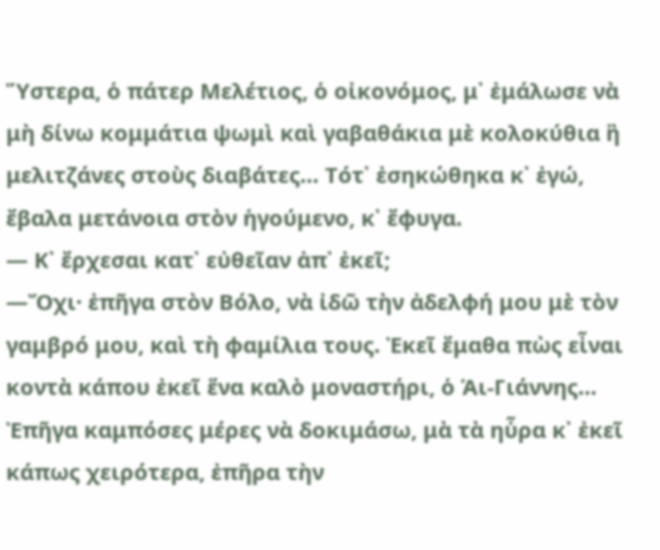Ὕστερα, ὁ πάτερ Μελέτιος, ὁ οἰκονόμος, μ᾽ ἐμάλωσε νὰ μὴ δίνω κομμάτια ψωμὶ καὶ γαβαθάκια μὲ κολοκύθια ἢ μελιτζάνες στοὺς διαβάτες… Τότ᾽ ἐσηκώθηκα κ᾽ ἐγώ, ἔβαλα μετάνοια στὸν ἡγούμενο, κ᾽ ἔφυγα.
― Κ᾽ ἔρχεσαι κατ᾽ εὐθεῖαν ἀπ᾽ ἐκεῖ;
―Ὄχι· ἐπῆγα στὸν Βόλο, νὰ ἰδῶ τὴν ἀδελφή μου μὲ τὸν γαμβρό μου, καὶ τὴ φαμίλια τους. Ἐκεῖ ἔμαθα πὼς εἶναι κοντὰ κάπου ἐκεῖ ἕνα καλὸ μοναστήρι, ὁ Ἁι-Γιάννης… Ἐπῆγα καμπόσες μέρες νὰ δοκιμάσω, μὰ τὰ ηὗρα κ᾽ ἐκεῖ κάπως χειρότερα, ἐπῆρα τὴν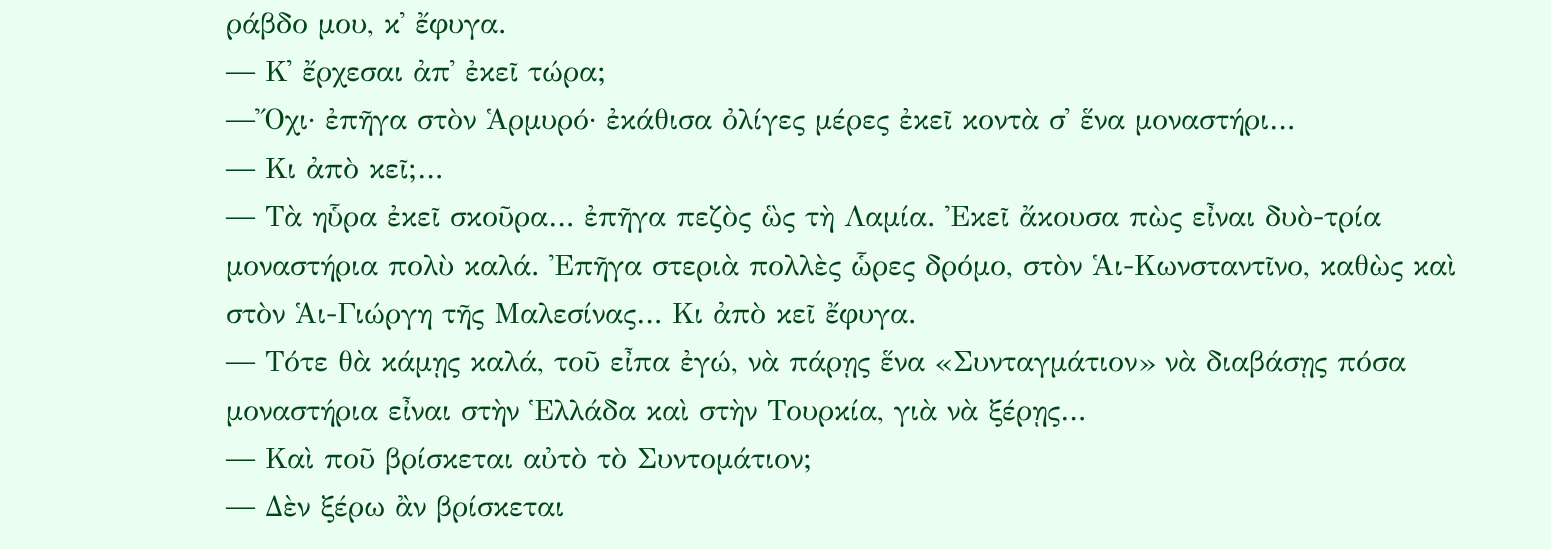ράβδο μου, κ᾽ ἔφυγα.
― Κ᾽ ἔρχεσαι ἀπ᾽ ἐκεῖ τώρα;
―Ὄχι· ἐπῆγα στὸν Ἁρμυρό· ἐκάθισα ὀλίγες μέρες ἐκεῖ κοντὰ σ᾽ ἕνα μοναστήρι…
― Κι ἀπὸ κεῖ;…
― Τὰ ηὗρα ἐκεῖ σκοῦρα… ἐπῆγα πεζὸς ὣς τὴ Λαμία. Ἐκεῖ ἄκουσα πὼς εἶναι δυὸ-τρία μοναστήρια πολὺ καλά. Ἐπῆγα στεριὰ πολλὲς ὧρες δρόμο, στὸν Ἁι-Κωνσταντῖνο, καθὼς καὶ στὸν Ἁι-Γιώργη τῆς Μαλεσίνας… Κι ἀπὸ κεῖ ἔφυγα.
― Τότε θὰ κάμῃς καλά, τοῦ εἶπα ἐγώ, νὰ πάρῃς ἕνα «Συνταγμάτιον» νὰ διαβάσῃς πόσα μοναστήρια εἶναι στὴν Ἑλλάδα καὶ στὴν Τουρκία, γιὰ νὰ ξέρῃς…
― Καὶ ποῦ βρίσκεται αὐτὸ τὸ Συντομάτιον;
― Δὲν ξέρω ἂν βρίσκεται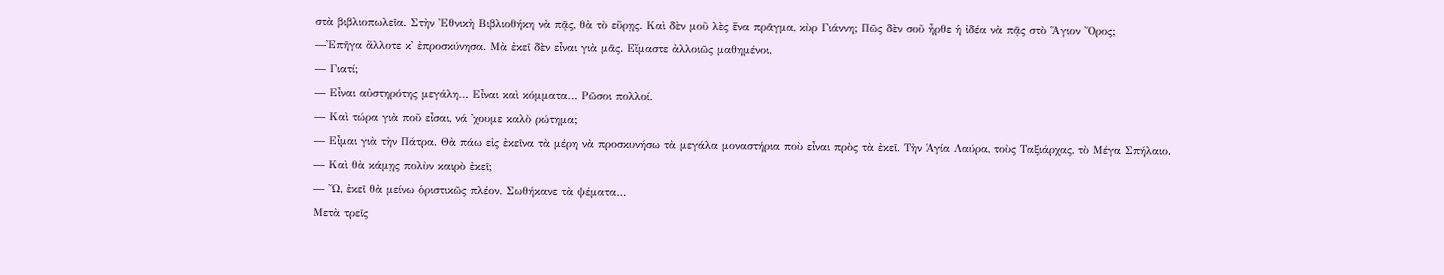στὰ βιβλιοπωλεῖα. Στὴν Ἐθνικὴ Βιβλιοθήκη νὰ πᾷς, θὰ τὸ εὕρῃς. Καὶ δὲν μοῦ λὲς ἕνα πρᾶγμα, κὺρ Γιάννη; Πῶς δὲν σοῦ ἦρθε ἡ ἰδέα νὰ πᾷς στὸ Ἅγιον Ὄρος;
―Ἐπῆγα ἄλλοτε κ᾽ ἐπροσκύνησα. Μὰ ἐκεῖ δὲν εἶναι γιὰ μᾶς. Εἴμαστε ἀλλοιῶς μαθημένοι.
― Γιατί;
― Εἶναι αὐστηρότης μεγάλη… Εἶναι καὶ κόμματα… Ρῶσοι πολλοί.
― Καὶ τώρα γιὰ ποῦ εἶσαι, νά ᾽χουμε καλὸ ρώτημα;
― Εἶμαι γιὰ τὴν Πάτρα. Θὰ πάω εἰς ἐκεῖνα τὰ μέρη νὰ προσκυνήσω τὰ μεγάλα μοναστήρια ποὺ εἶναι πρὸς τὰ ἐκεῖ. Τὴν Ἁγία Λαύρα, τοὺς Ταξιάρχας, τὸ Μέγα Σπήλαιο.
― Καὶ θὰ κάμῃς πολὺν καιρὸ ἐκεῖ;
― Ὤ, ἐκεῖ θὰ μείνω ὁριστικῶς πλέον. Σωθήκανε τὰ ψέματα…
Μετὰ τρεῖς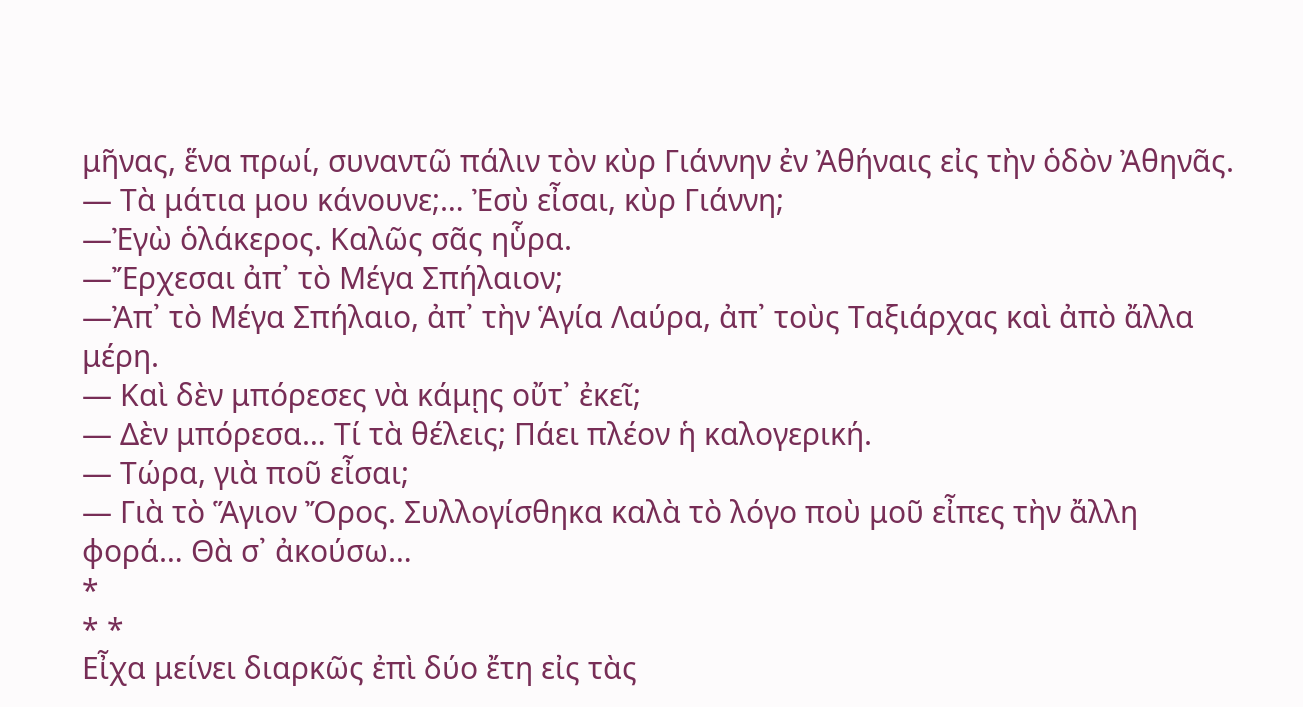μῆνας, ἕνα πρωί, συναντῶ πάλιν τὸν κὺρ Γιάννην ἐν Ἀθήναις εἰς τὴν ὁδὸν Ἀθηνᾶς.
― Τὰ μάτια μου κάνουνε;… Ἐσὺ εἶσαι, κὺρ Γιάννη;
―Ἐγὼ ὁλάκερος. Καλῶς σᾶς ηὗρα.
―Ἔρχεσαι ἀπ᾽ τὸ Μέγα Σπήλαιον;
―Ἀπ᾽ τὸ Μέγα Σπήλαιο, ἀπ᾽ τὴν Ἁγία Λαύρα, ἀπ᾽ τοὺς Ταξιάρχας καὶ ἀπὸ ἄλλα μέρη.
― Καὶ δὲν μπόρεσες νὰ κάμῃς οὔτ᾽ ἐκεῖ;
― Δὲν μπόρεσα… Τί τὰ θέλεις; Πάει πλέον ἡ καλογερική.
― Τώρα, γιὰ ποῦ εἶσαι;
― Γιὰ τὸ Ἅγιον Ὄρος. Συλλογίσθηκα καλὰ τὸ λόγο ποὺ μοῦ εἶπες τὴν ἄλλη φορά… Θὰ σ᾽ ἀκούσω…
*
* *
Εἶχα μείνει διαρκῶς ἐπὶ δύο ἔτη εἰς τὰς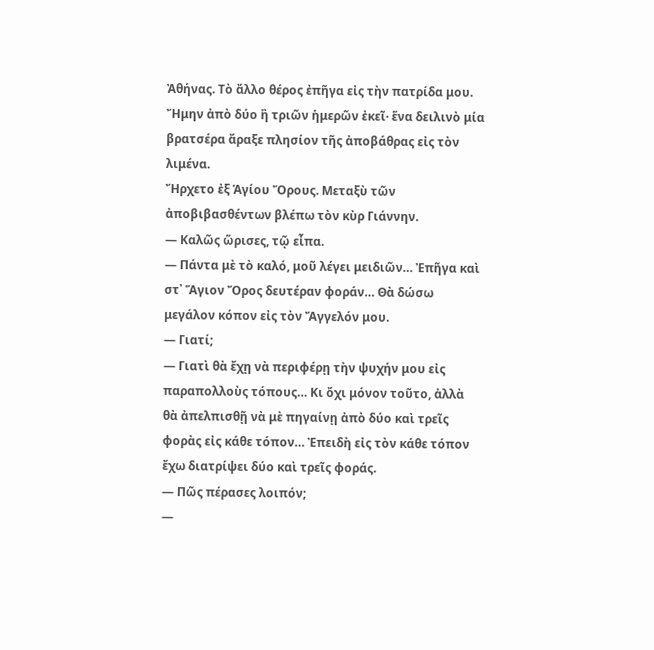Ἀθήνας. Τὸ ἄλλο θέρος ἐπῆγα εἰς τὴν πατρίδα μου.
Ἤμην ἀπὸ δύο ἢ τριῶν ἡμερῶν ἐκεῖ· ἕνα δειλινὸ μία βρατσέρα ἄραξε πλησίον τῆς ἀποβάθρας εἰς τὸν λιμένα.
Ἤρχετο ἐξ Ἁγίου Ὄρους. Μεταξὺ τῶν ἀποβιβασθέντων βλέπω τὸν κὺρ Γιάννην.
― Καλῶς ὥρισες, τῷ εἶπα.
― Πάντα μὲ τὸ καλό, μοῦ λέγει μειδιῶν… Ἐπῆγα καὶ στ᾽ Ἅγιον Ὄρος δευτέραν φοράν… Θὰ δώσω μεγάλον κόπον εἰς τὸν Ἄγγελόν μου.
― Γιατί;
― Γιατὶ θὰ ἔχῃ νὰ περιφέρῃ τὴν ψυχήν μου εἰς παραπολλοὺς τόπους… Κι ὄχι μόνον τοῦτο, ἀλλὰ θὰ ἀπελπισθῇ νὰ μὲ πηγαίνῃ ἀπὸ δύο καὶ τρεῖς φορὰς εἰς κάθε τόπον… Ἐπειδὴ εἰς τὸν κάθε τόπον ἔχω διατρίψει δύο καὶ τρεῖς φοράς.
― Πῶς πέρασες λοιπόν;
―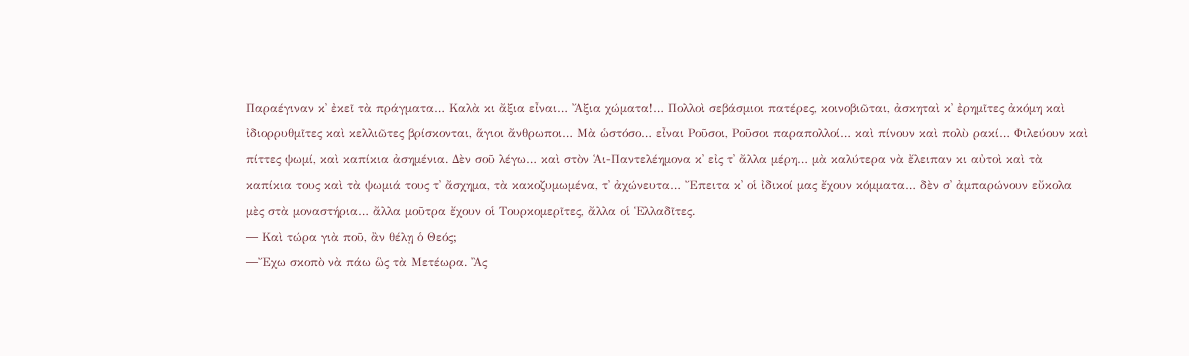Παραέγιναν κ᾽ ἐκεῖ τὰ πράγματα… Καλὰ κι ἄξια εἶναι… Ἄξια χώματα!… Πολλοὶ σεβάσμιοι πατέρες, κοινοβιῶται, ἀσκηταὶ κ᾽ ἐρημῖτες ἀκόμη καὶ ἰδιορρυθμῖτες καὶ κελλιῶτες βρίσκονται, ἅγιοι ἄνθρωποι… Μὰ ὡστόσο… εἶναι Ροῦσοι, Ροῦσοι παραπολλοί… καὶ πίνουν καὶ πολὺ ρακί… Φιλεύουν καὶ πίττες ψωμί, καὶ καπίκια ἀσημένια. Δὲν σοῦ λέγω… καὶ στὸν Ἁι-Παντελέημονα κ᾽ εἰς τ᾽ ἄλλα μέρη… μὰ καλύτερα νὰ ἔλειπαν κι αὐτοὶ καὶ τὰ καπίκια τους καὶ τὰ ψωμιά τους τ᾽ ἄσχημα, τὰ κακοζυμωμένα, τ᾽ ἀχώνευτα… Ἔπειτα κ᾽ οἱ ἰδικοί μας ἔχουν κόμματα… δὲν σ᾽ ἀμπαρώνουν εὔκολα μὲς στὰ μοναστήρια… ἄλλα μοῦτρα ἔχουν οἱ Τουρκομερῖτες, ἄλλα οἱ Ἑλλαδῖτες.
― Καὶ τώρα γιὰ ποῦ, ἂν θέλῃ ὁ Θεός;
―Ἔχω σκοπὸ νὰ πάω ὣς τὰ Μετέωρα. Ἂς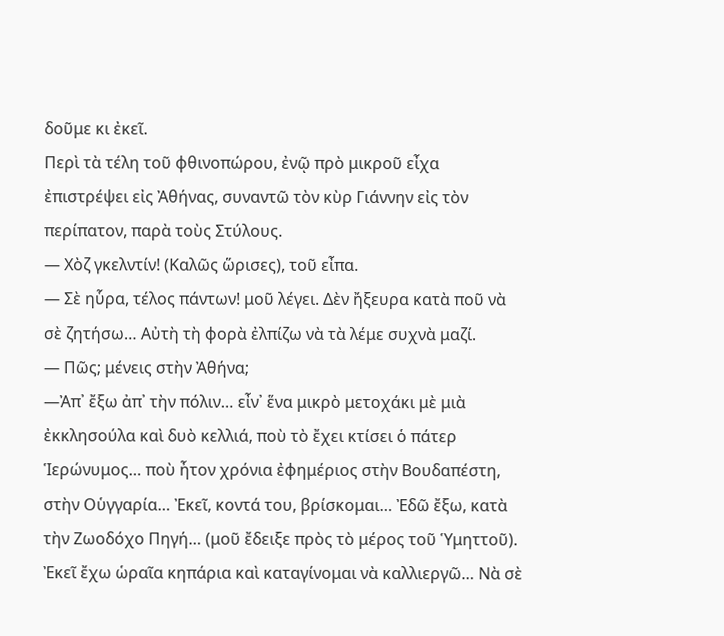δοῦμε κι ἐκεῖ.
Περὶ τὰ τέλη τοῦ φθινοπώρου, ἐνῷ πρὸ μικροῦ εἶχα ἐπιστρέψει εἰς Ἀθήνας, συναντῶ τὸν κὺρ Γιάννην εἰς τὸν περίπατον, παρὰ τοὺς Στύλους.
― Χὸζ γκελντίν! (Καλῶς ὥρισες), τοῦ εἶπα.
― Σὲ ηὗρα, τέλος πάντων! μοῦ λέγει. Δὲν ἤξευρα κατὰ ποῦ νὰ σὲ ζητήσω… Αὐτὴ τὴ φορὰ ἐλπίζω νὰ τὰ λέμε συχνὰ μαζί.
― Πῶς; μένεις στὴν Ἀθήνα;
―Ἀπ᾽ ἔξω ἀπ᾽ τὴν πόλιν… εἶν᾽ ἕνα μικρὸ μετοχάκι μὲ μιὰ ἐκκλησούλα καὶ δυὸ κελλιά, ποὺ τὸ ἔχει κτίσει ὁ πάτερ Ἱερώνυμος… ποὺ ἦτον χρόνια ἐφημέριος στὴν Βουδαπέστη, στὴν Οὑγγαρία… Ἐκεῖ, κοντά του, βρίσκομαι… Ἐδῶ ἔξω, κατὰ τὴν Ζωοδόχο Πηγή… (μοῦ ἔδειξε πρὸς τὸ μέρος τοῦ Ὑμηττοῦ). Ἐκεῖ ἔχω ὡραῖα κηπάρια καὶ καταγίνομαι νὰ καλλιεργῶ… Νὰ σὲ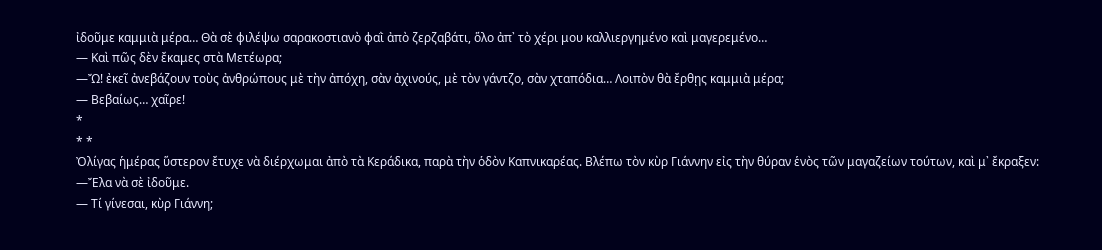ἰδοῦμε καμμιὰ μέρα… Θὰ σὲ φιλέψω σαρακοστιανὸ φαῒ ἀπὸ ζερζαβάτι, ὅλο ἀπ᾽ τὸ χέρι μου καλλιεργημένο καὶ μαγερεμένο…
― Καὶ πῶς δὲν ἔκαμες στὰ Μετέωρα;
―Ὤ! ἐκεῖ ἀνεβάζουν τοὺς ἀνθρώπους μὲ τὴν ἀπόχη, σὰν ἀχινούς, μὲ τὸν γάντζο, σὰν χταπόδια… Λοιπὸν θὰ ἔρθῃς καμμιὰ μέρα;
― Βεβαίως… χαῖρε!
*
* *
Ὀλίγας ἡμέρας ὕστερον ἔτυχε νὰ διέρχωμαι ἀπὸ τὰ Κεράδικα, παρὰ τὴν ὁδὸν Καπνικαρέας. Βλέπω τὸν κὺρ Γιάννην εἰς τὴν θύραν ἑνὸς τῶν μαγαζείων τούτων, καὶ μ᾽ ἔκραξεν:
―Ἔλα νὰ σὲ ἰδοῦμε.
― Τί γίνεσαι, κὺρ Γιάννη;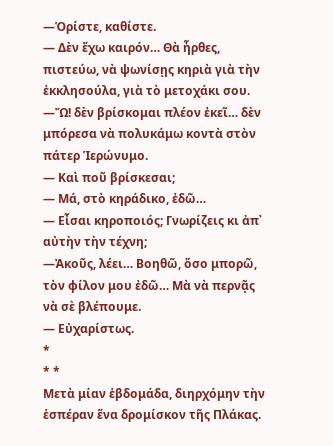―Ὁρίστε, καθίστε.
― Δὲν ἔχω καιρόν… Θὰ ἦρθες, πιστεύω, νὰ ψωνίσῃς κηριὰ γιὰ τὴν ἐκκλησούλα, γιὰ τὸ μετοχάκι σου.
―Ὤ! δὲν βρίσκομαι πλέον ἐκεῖ… δὲν μπόρεσα νὰ πολυκάμω κοντὰ στὸν πάτερ Ἱερώνυμο.
― Καὶ ποῦ βρίσκεσαι;
― Μά, στὸ κηράδικο, ἐδῶ…
― Εἶσαι κηροποιός; Γνωρίζεις κι ἀπ᾽ αὐτὴν τὴν τέχνη;
―Ἀκοῦς, λέει… Βοηθῶ, ὅσο μπορῶ, τὸν φίλον μου ἐδῶ… Μὰ νὰ περνᾷς νὰ σὲ βλέπουμε.
― Εὐχαρίστως.
*
* *
Μετὰ μίαν ἑβδομάδα, διηρχόμην τὴν ἑσπέραν ἕνα δρομίσκον τῆς Πλάκας.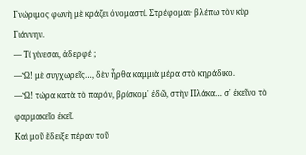Γνώριμος φωνὴ μὲ κράζει ὀνομαστί. Στρέφομαι· βλέπω τὸν κὺρ Γιάννην.
― Τί γίνεσαι, ἀδερφέ ;
―Ὤ! μὲ συγχωρεῖς…, δὲν ἦρθα καμμιὰ μέρα στὸ κηράδικο.
―Ὤ! τώρα κατὰ τὸ παρόν, βρίσκομ᾽ ἐδῶ, στὴν Πλάκα… σ᾽ ἐκεῖνο τὸ φαρμακεῖο ἐκεῖ.
Καὶ μοῦ ἔδειξε πέραν τοῦ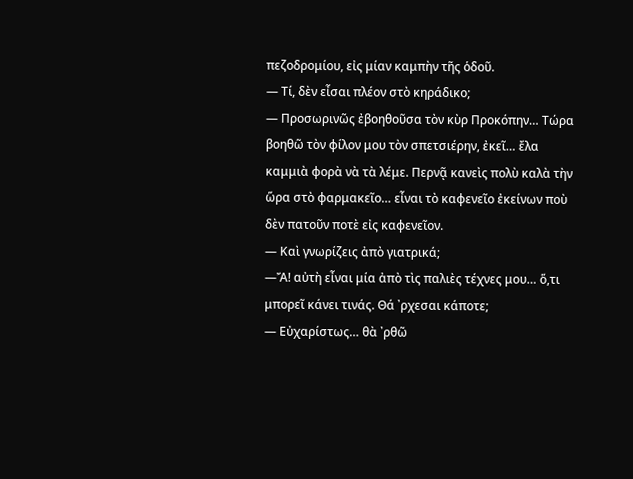πεζοδρομίου, εἰς μίαν καμπὴν τῆς ὁδοῦ.
― Τί, δὲν εἶσαι πλέον στὸ κηράδικο;
― Προσωρινῶς ἐβοηθοῦσα τὸν κὺρ Προκόπην… Τώρα βοηθῶ τὸν φίλον μου τὸν σπετσιέρην, ἐκεῖ… ἔλα καμμιὰ φορὰ νὰ τὰ λέμε. Περνᾷ κανεὶς πολὺ καλὰ τὴν ὥρα στὸ φαρμακεῖο… εἶναι τὸ καφενεῖο ἐκείνων ποὺ δὲν πατοῦν ποτὲ εἰς καφενεῖον.
― Καὶ γνωρίζεις ἀπὸ γιατρικά;
―Ἄ! αὐτὴ εἶναι μία ἀπὸ τὶς παλιὲς τέχνες μου… ὅ,τι μπορεῖ κάνει τινάς. Θά ᾽ρχεσαι κάποτε;
― Εὐχαρίστως… θὰ ᾽ρθῶ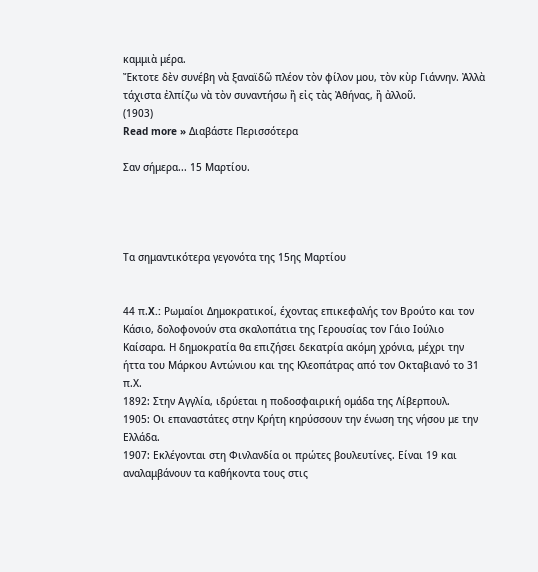καμμιὰ μέρα.
Ἔκτοτε δὲν συνέβη νὰ ξαναϊδῶ πλέον τὸν φίλον μου, τὸν κὺρ Γιάννην. Ἀλλὰ τάχιστα ἐλπίζω νὰ τὸν συναντήσω ἢ εἰς τὰς Ἀθήνας, ἢ ἀλλοῦ.
(1903)
Read more » Διαβάστε Περισσότερα

Σαν σήμερα... 15 Μαρτίου.




Τα σημαντικότερα γεγονότα της 15ης Μαρτίου


44 π.X.: Ρωμαίοι Δημοκρατικοί, έχοντας επικεφαλής τον Βρούτο και τον Κάσιο, δολοφονούν στα σκαλοπάτια της Γερουσίας τον Γάιο Ιούλιο Καίσαρα. Η δημοκρατία θα επιζήσει δεκατρία ακόμη χρόνια, μέχρι την ήττα του Μάρκου Αντώνιου και της Κλεοπάτρας από τον Οκταβιανό το 31 π.Χ.
1892: Στην Αγγλία, ιδρύεται η ποδοσφαιρική ομάδα της Λίβερπουλ.
1905: Οι επαναστάτες στην Κρήτη κηρύσσουν την ένωση της νήσου με την Ελλάδα.
1907: Εκλέγονται στη Φινλανδία οι πρώτες βουλευτίνες. Είναι 19 και αναλαμβάνουν τα καθήκοντα τους στις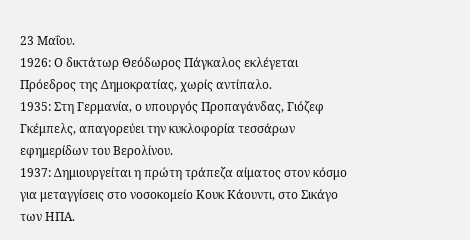23 Μαΐου.
1926: Ο δικτάτωρ Θεόδωρος Πάγκαλος εκλέγεται Πρόεδρος της Δημοκρατίας, χωρίς αντίπαλο.
1935: Στη Γερμανία, ο υπουργός Προπαγάνδας, Γιόζεφ Γκέμπελς, απαγορεύει την κυκλοφορία τεσσάρων εφημερίδων του Βερολίνου.
1937: Δημιουργείται η πρώτη τράπεζα αίματος στον κόσμο για μεταγγίσεις στο νοσοκομείο Κουκ Κάουντι, στο Σικάγο των ΗΠΑ.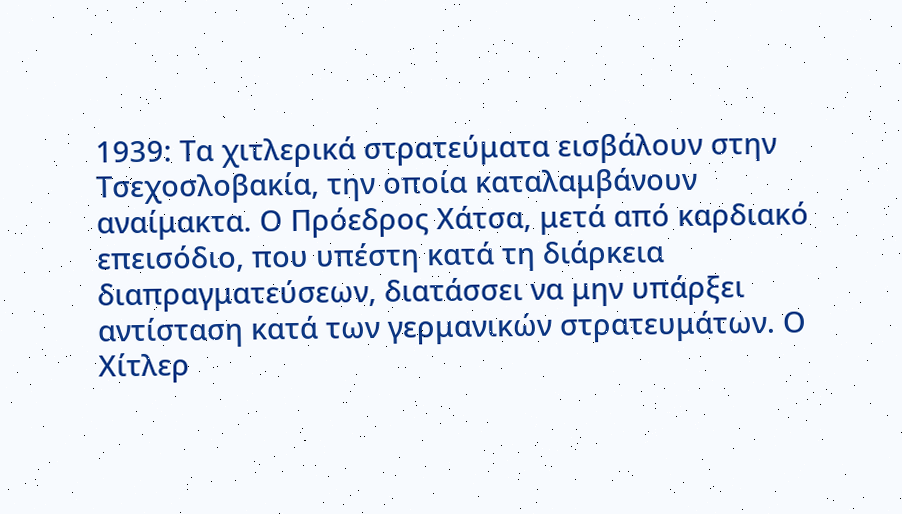1939: Τα χιτλερικά στρατεύματα εισβάλουν στην Τσεχοσλοβακία, την οποία καταλαμβάνουν αναίμακτα. Ο Πρόεδρος Χάτσα, μετά από καρδιακό επεισόδιο, που υπέστη κατά τη διάρκεια διαπραγματεύσεων, διατάσσει να μην υπάρξει αντίσταση κατά των γερμανικών στρατευμάτων. Ο Χίτλερ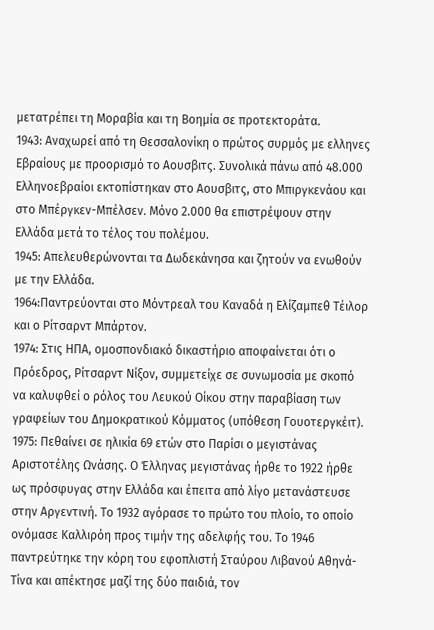μετατρέπει τη Μοραβία και τη Βοημία σε προτεκτοράτα.
1943: Αναχωρεί από τη Θεσσαλονίκη ο πρώτος συρμός με ελληνες Εβραίους με προορισμό το Αουσβιτς. Συνολικά πάνω από 48.000 Ελληνοεβραίοι εκτοπίστηκαν στο Αουσβιτς, στο Μπιργκενάου και στο Μπέργκεν-Μπέλσεν. Μόνο 2.000 θα επιστρέψουν στην Ελλάδα μετά το τέλος του πολέμου.
1945: Απελευθερώνονται τα Δωδεκάνησα και ζητούν να ενωθούν με την Ελλάδα.
1964:Παντρεύονται στο Μόντρεαλ του Καναδά η Ελίζαμπεθ Τέιλορ και ο Ρίτσαρντ Μπάρτον.
1974: Στις ΗΠΑ, ομοσπονδιακό δικαστήριο αποφαίνεται ότι ο Πρόεδρος, Ρίτσαρντ Νίξον, συμμετείχε σε συνωμοσία με σκοπό να καλυφθεί ο ρόλος του Λευκού Οίκου στην παραβίαση των γραφείων του Δημοκρατικού Κόμματος (υπόθεση Γουοτεργκέιτ).
1975: Πεθαίνει σε ηλικία 69 ετών στο Παρίσι ο μεγιστάνας Αριστοτέλης Ωνάσης. Ο Έλληνας μεγιστάνας ήρθε το 1922 ήρθε ως πρόσφυγας στην Ελλάδα και έπειτα από λίγο μετανάστευσε στην Αργεντινή. Το 1932 αγόρασε το πρώτο του πλοίο, το οποίο ονόμασε Καλλιρόη προς τιμήν της αδελφής του. Το 1946 παντρεύτηκε την κόρη του εφοπλιστή Σταύρου Λιβανού Αθηνά-Τίνα και απέκτησε μαζί της δύο παιδιά, τον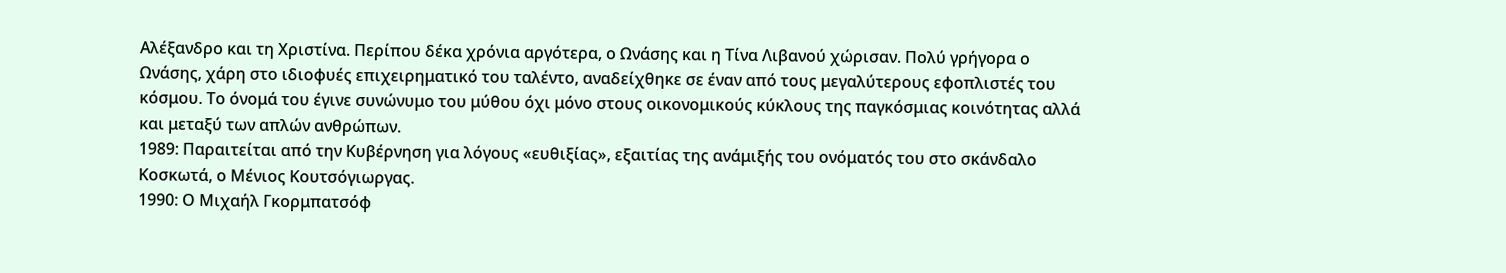Αλέξανδρο και τη Χριστίνα. Περίπου δέκα χρόνια αργότερα, ο Ωνάσης και η Τίνα Λιβανού χώρισαν. Πολύ γρήγορα ο Ωνάσης, χάρη στο ιδιοφυές επιχειρηματικό του ταλέντο, αναδείχθηκε σε έναν από τους μεγαλύτερους εφοπλιστές του κόσμου. Το όνομά του έγινε συνώνυμο του μύθου όχι μόνο στους οικονομικούς κύκλους της παγκόσμιας κοινότητας αλλά και μεταξύ των απλών ανθρώπων.
1989: Παραιτείται από την Κυβέρνηση για λόγους «ευθιξίας», εξαιτίας της ανάμιξής του ονόματός του στο σκάνδαλο Κοσκωτά, ο Μένιος Κουτσόγιωργας.
1990: Ο Μιχαήλ Γκορμπατσόφ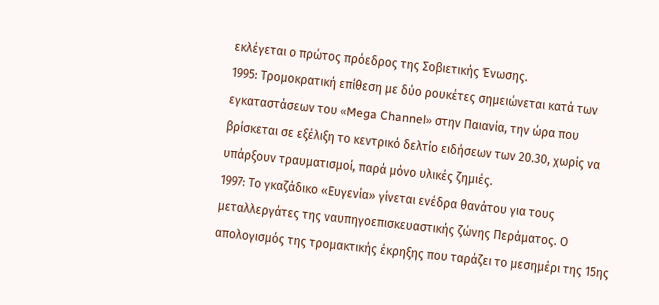εκλέγεται ο πρώτος πρόεδρος της Σοβιετικής Ένωσης.
1995: Τρομοκρατική επίθεση με δύο ρουκέτες σημειώνεται κατά των εγκαταστάσεων του «Mega Channel» στην Παιανία, την ώρα που βρίσκεται σε εξέλιξη το κεντρικό δελτίο ειδήσεων των 20.30, χωρίς να υπάρξουν τραυματισμοί, παρά μόνο υλικές ζημιές.
1997: Το γκαζάδικο «Ευγενία» γίνεται ενέδρα θανάτου για τους μεταλλεργάτες της ναυπηγοεπισκευαστικής ζώνης Περάματος. Ο απολογισμός της τρομακτικής έκρηξης που ταράζει το μεσημέρι της 15ης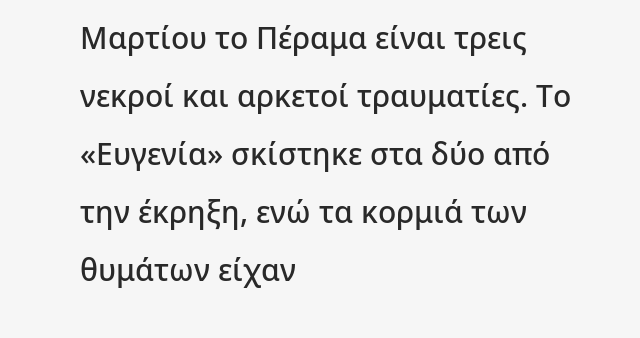Μαρτίου το Πέραμα είναι τρεις νεκροί και αρκετοί τραυματίες. Το «Ευγενία» σκίστηκε στα δύο από την έκρηξη, ενώ τα κορμιά των θυμάτων είχαν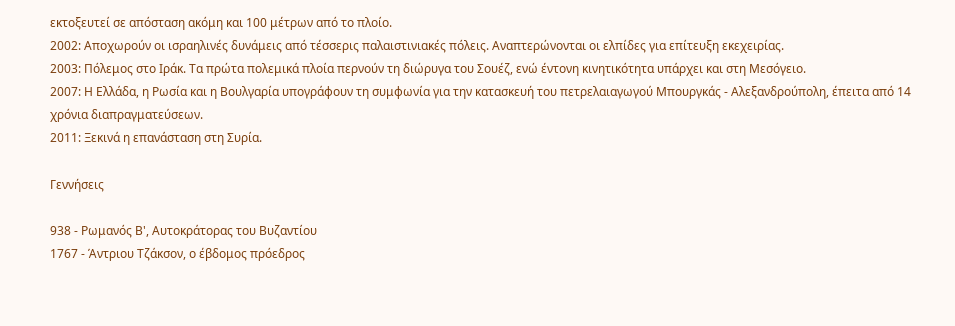εκτοξευτεί σε απόσταση ακόμη και 100 μέτρων από το πλοίο.
2002: Αποχωρούν οι ισραηλινές δυνάμεις από τέσσερις παλαιστινιακές πόλεις. Αναπτερώνονται οι ελπίδες για επίτευξη εκεχειρίας.
2003: Πόλεμος στο Ιράκ. Τα πρώτα πολεμικά πλοία περνούν τη διώρυγα του Σουέζ, ενώ έντονη κινητικότητα υπάρχει και στη Μεσόγειο.
2007: Η Ελλάδα, η Ρωσία και η Βουλγαρία υπογράφουν τη συμφωνία για την κατασκευή του πετρελαιαγωγού Μπουργκάς - Αλεξανδρούπολη, έπειτα από 14 χρόνια διαπραγματεύσεων.
2011: Ξεκινά η επανάσταση στη Συρία.

Γεννήσεις

938 - Ρωμανός Β', Αυτοκράτορας του Βυζαντίου
1767 - Άντριου Τζάκσον, ο έβδομος πρόεδρος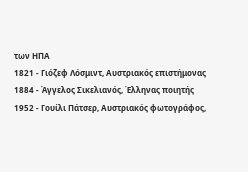των ΗΠΑ
1821 - Γιόζεφ Λόσμιντ, Αυστριακός επιστήμονας
1884 - Άγγελος Σικελιανός, Έλληνας ποιητής
1952 - Γουίλι Πάτσερ, Αυστριακός φωτογράφος,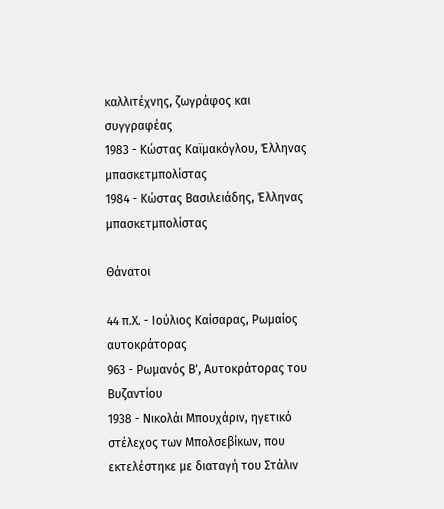καλλιτέχνης, ζωγράφος και συγγραφέας
1983 - Κώστας Καϊμακόγλου, Έλληνας μπασκετμπολίστας
1984 - Κώστας Βασιλειάδης, Έλληνας μπασκετμπολίστας

Θάνατοι

44 π.Χ. - Ιούλιος Καίσαρας, Ρωμαίος αυτοκράτορας
963 - Ρωμανός Β', Αυτοκράτορας του Βυζαντίου
1938 - Νικολάι Μπουχάριν, ηγετικό στέλεχος των Μπολσεβίκων, που εκτελέστηκε με διαταγή του Στάλιν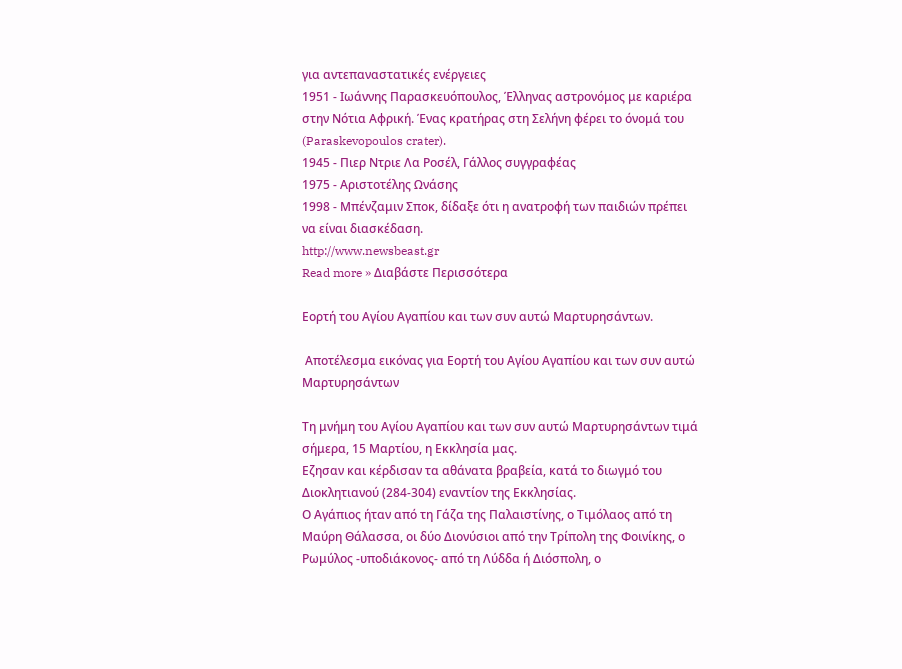για αντεπαναστατικές ενέργειες
1951 - Ιωάννης Παρασκευόπουλος, Έλληνας αστρονόμος με καριέρα στην Νότια Αφρική. Ένας κρατήρας στη Σελήνη φέρει το όνομά του (Paraskevopoulos crater).
1945 - Πιερ Ντριε Λα Ροσέλ, Γάλλος συγγραφέας
1975 - Αριστοτέλης Ωνάσης
1998 - Μπένζαμιν Σποκ, δίδαξε ότι η ανατροφή των παιδιών πρέπει να είναι διασκέδαση.
http://www.newsbeast.gr
Read more » Διαβάστε Περισσότερα

Εορτή του Αγίου Αγαπίου και των συν αυτώ Μαρτυρησάντων.

 Αποτέλεσμα εικόνας για Εορτή του Αγίου Αγαπίου και των συν αυτώ Μαρτυρησάντων

Τη μνήμη του Αγίου Αγαπίου και των συν αυτώ Μαρτυρησάντων τιμά σήμερα, 15 Μαρτίου, η Εκκλησία μας.
Εζησαν και κέρδισαν τα αθάνατα βραβεία, κατά το διωγμό του Διοκλητιανού (284-304) εναντίον της Εκκλησίας.
Ο Αγάπιος ήταν από τη Γάζα της Παλαιστίνης, ο Τιμόλαος από τη Μαύρη Θάλασσα, οι δύο Διονύσιοι από την Τρίπολη της Φοινίκης, ο Ρωμύλος -υποδιάκονος- από τη Λύδδα ή Διόσπολη, ο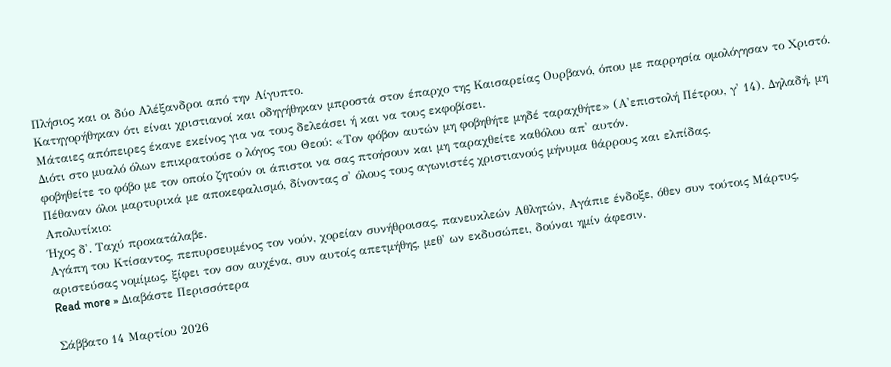Πλήσιος και οι δύο Αλέξανδροι από την Αίγυπτο.
Κατηγορήθηκαν ότι είναι χριστιανοί και οδηγήθηκαν μπροστά στον έπαρχο της Καισαρείας Ουρβανό, όπου με παρρησία ομολόγησαν το Χριστό. Μάταιες απόπειρες έκανε εκείνος για να τους δελεάσει ή και να τους εκφοβίσει.
Διότι στο μυαλό όλων επικρατούσε ο λόγος του Θεού: «Τον φόβον αυτών μη φοβηθήτε μηδέ ταραχθήτε» (Α'επιστολή Πέτρου, γ' 14). Δηλαδή, μη φοβηθείτε το φόβο με τον οποίο ζητούν οι άπιστοι να σας πτοήσουν και μη ταραχθείτε καθόλου απ' αυτόν.
Πέθαναν όλοι μαρτυρικά με αποκεφαλισμό, δίνοντας σ' όλους τους αγωνιστές χριστιανούς μήνυμα θάρρους και ελπίδας.
Απολυτίκιο:
Ήχος δ'. Ταχύ προκατάλαβε.
Αγάπη του Κτίσαντος, πεπυρσευμένος τον νούν, χορείαν συνήθροισας, πανευκλεών Αθλητών, Αγάπιε ένδοξε, όθεν συν τούτοις Μάρτυς, αριστεύσας νομίμως, ξίφει τον σον αυχένα, συν αυτοίς απετμήθης, μεθ' ων εκδυσώπει, δούναι ημίν άφεσιν.
Read more » Διαβάστε Περισσότερα

Σάββατο 14 Μαρτίου 2026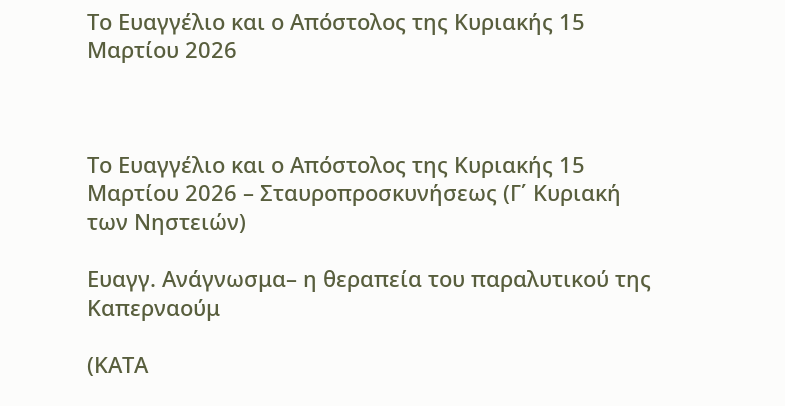Το Ευαγγέλιο και ο Απόστολος της Κυριακής 15 Μαρτίου 2026



Το Ευαγγέλιο και ο Απόστολος της Κυριακής 15 Μαρτίου 2026 – Σταυροπροσκυνήσεως (Γ΄ Κυριακή των Νηστειών)

Ευαγγ. Ανάγνωσμα– η θεραπεία του παραλυτικού της Καπερναούμ

(ΚΑΤΑ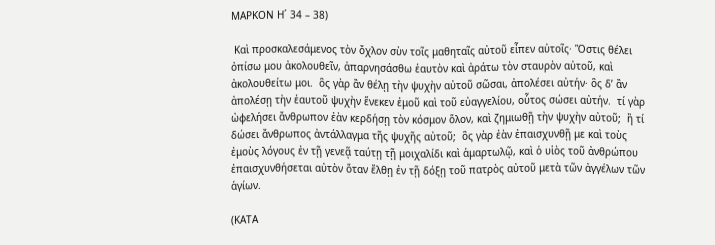ΜΑΡΚΟΝ Η´ 34 – 38)

 Καὶ προσκαλεσάμενος τὸν ὄχλον σὺν τοῖς μαθηταῖς αὐτοῦ εἶπεν αὐτοῖς· Ὅστις θέλει ὀπίσω μου ἀκολουθεῖν, ἀπαρνησάσθω ἑαυτὸν καὶ ἀράτω τὸν σταυρὸν αὐτοῦ, καὶ ἀκολουθείτω μοι.  ὃς γὰρ ἂν θέλῃ τὴν ψυχὴν αὐτοῦ σῶσαι, ἀπολέσει αὐτήν· ὃς δ’ ἂν ἀπολέσῃ τὴν ἑαυτοῦ ψυχὴν ἕνεκεν ἐμοῦ καὶ τοῦ εὐαγγελίου, οὗτος σώσει αὐτήν.  τί γὰρ ὠφελήσει ἄνθρωπον ἐὰν κερδήσῃ τὸν κόσμον ὅλον, καὶ ζημιωθῇ τὴν ψυχὴν αὐτοῦ;  ἢ τί δώσει ἄνθρωπος ἀντάλλαγμα τῆς ψυχῆς αὐτοῦ;  ὃς γὰρ ἐὰν ἐπαισχυνθῇ με καὶ τοὺς ἐμοὺς λόγους ἐν τῇ γενεᾷ ταύτῃ τῇ μοιχαλίδι καὶ ἁμαρτωλῷ, καὶ ὁ υἱὸς τοῦ ἀνθρώπου ἐπαισχυνθήσεται αὐτὸν ὅταν ἔλθῃ ἐν τῇ δόξῃ τοῦ πατρὸς αὐτοῦ μετὰ τῶν ἀγγέλων τῶν ἁγίων.

(ΚΑΤΑ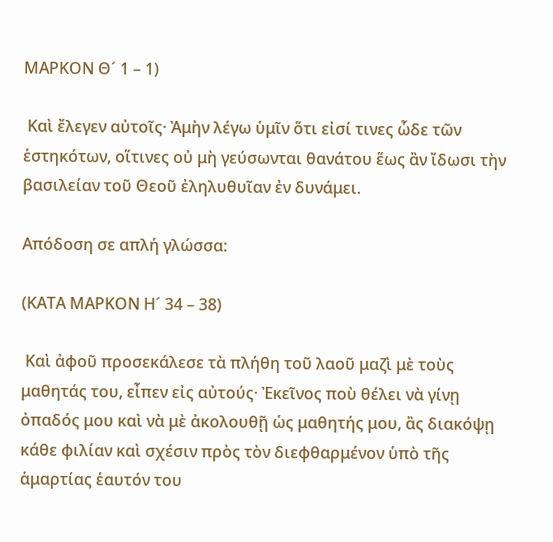ΜΑΡΚΟΝ Θ´ 1 – 1)

 Καὶ ἔλεγεν αὐτοῖς· Ἀμὴν λέγω ὑμῖν ὅτι εἰσί τινες ὧδε τῶν ἑστηκότων, οἵτινες οὐ μὴ γεύσωνται θανάτου ἕως ἂν ἴδωσι τὴν βασιλείαν τοῦ Θεοῦ ἐληλυθυῖαν ἐν δυνάμει.

Απόδοση σε απλή γλώσσα:

(ΚΑΤΑ ΜΑΡΚΟΝ Η´ 34 – 38)

 Καὶ ἀφοῦ προσεκάλεσε τὰ πλήθη τοῦ λαοῦ μαζὶ μὲ τοὺς μαθητάς του, εἶπεν εἰς αὐτούς· Ἐκεῖνος ποὺ θέλει νὰ γίνῃ ὀπαδός μου καὶ νὰ μὲ ἀκολουθῇ ὡς μαθητής μου, ἂς διακόψῃ κάθε φιλίαν καὶ σχέσιν πρὸς τὸν διεφθαρμένον ὑπὸ τῆς ἁμαρτίας ἑαυτόν του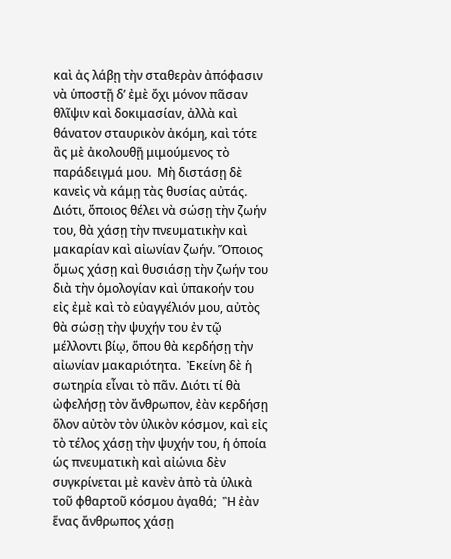καὶ ἀς λάβῃ τὴν σταθερὰν ἀπόφασιν νὰ ὑποστῇ δ’ ἐμὲ ὄχι μόνον πᾶσαν θλῖψιν καὶ δοκιμασίαν, ἀλλὰ καὶ θάνατον σταυρικὸν ἀκόμη, καὶ τότε ἂς μὲ ἀκολουθῇ μιμούμενος τὸ παράδειγμά μου.  Μὴ διστάσῃ δὲ κανεὶς νὰ κάμῃ τὰς θυσίας αὐτάς. Διότι, ὅποιος θέλει νὰ σώσῃ τὴν ζωήν του, θὰ χάσῃ τὴν πνευματικὴν καὶ μακαρίαν καὶ αἰωνίαν ζωήν. Ὅποιος ὅμως χάσῃ καὶ θυσιάσῃ τὴν ζωήν του διὰ τὴν ὁμολογίαν καὶ ὑπακοήν του εἰς ἐμὲ καὶ τὸ εὐαγγέλιόν μου, αὐτὸς θὰ σώσῃ τὴν ψυχήν του ἐν τῷ μέλλοντι βίῳ, ὅπου θὰ κερδήσῃ τὴν αἰωνίαν μακαριότητα.  Ἐκείνη δὲ ἡ σωτηρία εἶναι τὸ πᾶν. Διότι τί θὰ ὠφελήσῃ τὸν ἄνθρωπον, ἐὰν κερδήσῃ ὅλον αὐτὸν τὸν ὑλικὸν κόσμον, καὶ εἰς τὸ τέλος χάσῃ τὴν ψυχήν του, ἡ ὁποία ὡς πνευματικὴ καὶ αἰώνια δὲν συγκρίνεται μὲ κανὲν ἀπὸ τὰ ὑλικὰ τοῦ φθαρτοῦ κόσμου ἀγαθά;  Ἢ ἐὰν ἕνας ἄνθρωπος χάσῃ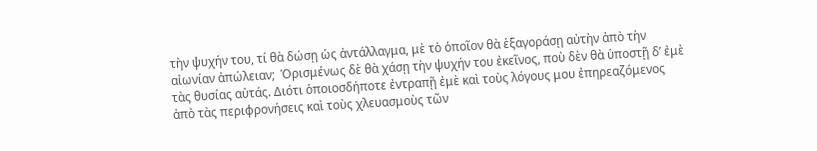τὴν ψυχήν του, τί θὰ δώσῃ ὡς ἀντάλλαγμα, μὲ τὸ ὁποῖον θὰ ἑξαγοράσῃ αὐτὴν ἀπὸ τὴν αἰωνίαν ἀπώλειαν;  Ὁρισμένως δὲ θὰ χάσῃ τὴν ψυχήν του ἐκεῖνος, ποὺ δὲν θὰ ὑποστῇ δ’ ἐμὲ τὰς θυσίας αὐτάς. Διότι ὁποιοσδήποτε ἐντραπῇ ἐμὲ καὶ τοὺς λόγους μου ἐπηρεαζόμενος ἀπὸ τὰς περιφρονήσεις καὶ τοὺς χλευασμοὺς τῶν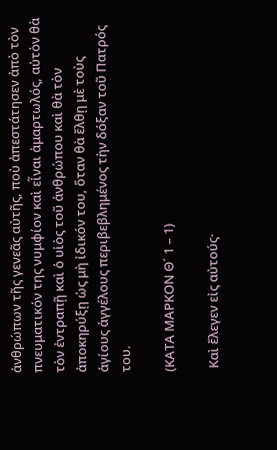ἀνθρώπων τῆς γενεᾶς αὐτῆς, ποὺ ἀπεστάτησεν ἀπὸ τὸν πνευματικόν της νυμφίον καὶ εἶναι ἁμαρτωλός, αὐτὸν θὰ τὸν ἐντραπῇ καὶ ὁ υἱὸς τοῦ ἀνθρώπου καὶ θὰ τὸν ἀποκηρύξῃ ὡς μὴ ἰδικόν του, ὅταν θὰ ἔλθῃ μὲ τοὺς ἁγίους ἀγγέλους περιβεβλημένος τὴν δόξαν τοῦ Πατρός του.

(ΚΑΤΑ ΜΑΡΚΟΝ Θ´ 1 – 1)

 Καὶ ἔλεγεν εἰς αὐτούς·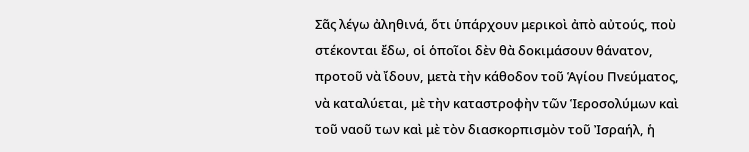Σᾶς λέγω ἀληθινά, ὅτι ὑπάρχουν μερικοὶ ἀπὸ αὐτούς, ποὺ στέκονται ἔδω, οἱ ὁποῖοι δὲν θὰ δοκιμάσουν θάνατον, προτοῦ νὰ ἴδουν, μετὰ τὴν κάθοδον τοῦ Ἁγίου Πνεύματος, νὰ καταλύεται, μὲ τὴν καταστροφὴν τῶν Ἱεροσολύμων καὶ τοῦ ναοῦ των καὶ μὲ τὸν διασκορπισμὸν τοῦ Ἰσραήλ, ἡ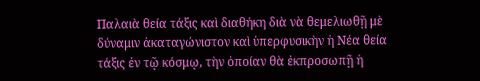Παλαιὰ θεία τάξις καὶ διαθήκη διὰ νὰ θεμελιωθῇ μὲ δύναμιν ἀκαταγώνιστον καὶ ὑπερφυσικὴν ἡ Νέα θεία τάξις ἐν τῷ κόσμῳ, τὴν ὁποίαν θὰ ἐκπροσωπῇ ἡ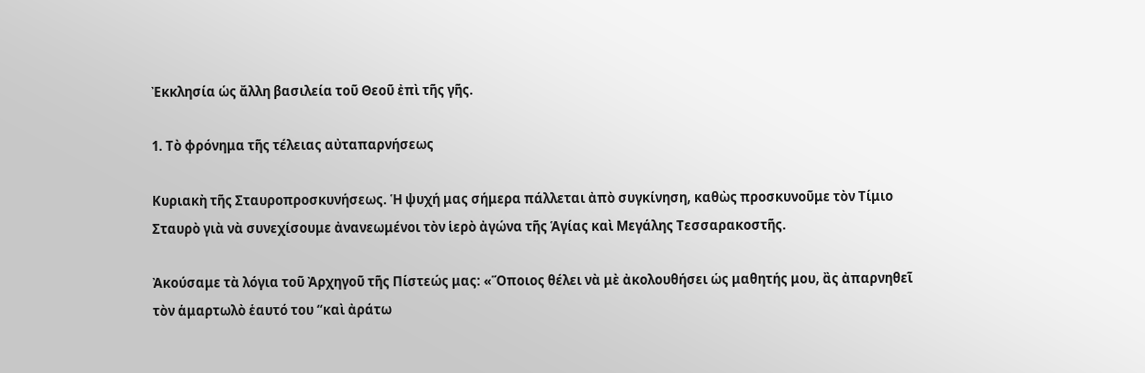Ἐκκλησία ὡς ἄλλη βασιλεία τοῦ Θεοῦ ἐπὶ τῆς γῆς.

1. Τὸ φρόνημα τῆς τέλειας αὐταπαρνήσεως

Κυριακὴ τῆς Σταυροπροσκυνήσεως. Ἡ ψυχή μας σήμερα πάλλεται ἀπὸ συγκίνηση, καθὼς προσκυνοῦμε τὸν Τίμιο Σταυρὸ γιὰ νὰ συνεχίσουμε ἀνανεωμένοι τὸν ἱερὸ ἀγώνα τῆς Ἁγίας καὶ Μεγάλης Τεσσαρακοστῆς.

Ἀκούσαμε τὰ λόγια τοῦ Ἀρχηγοῦ τῆς Πίστεώς μας: «Ὅποιος θέλει νὰ μὲ ἀκολουθήσει ὡς μαθητής μου, ἂς ἀπαρνηθεῖ τὸν ἁμαρτωλὸ ἑαυτό του “καὶ ἀράτω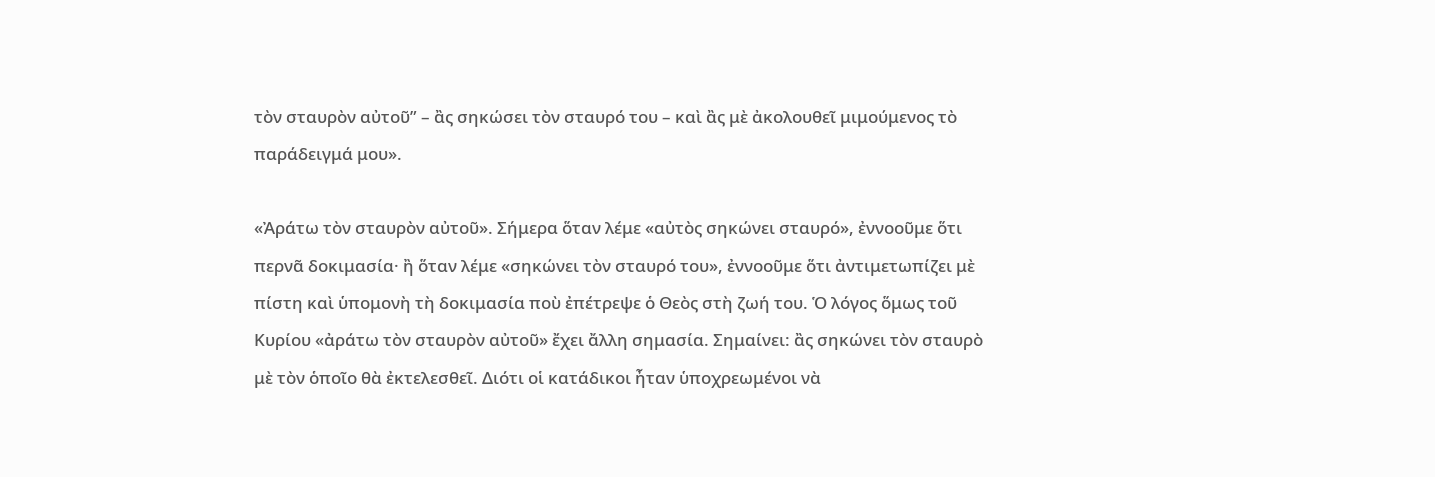τὸν σταυρὸν αὐτοῦ” – ἂς σηκώσει τὸν σταυρό του – καὶ ἂς μὲ ἀκολουθεῖ μιμούμενος τὸ παράδειγμά μου».

«Ἀράτω τὸν σταυρὸν αὐτοῦ». Σήμερα ὅταν λέμε «αὐτὸς σηκώνει σταυρό», ἐννοοῦμε ὅτι περνᾶ δοκιμασία· ἢ ὅταν λέμε «σηκώνει τὸν σταυρό του», ἐννοοῦμε ὅτι ἀντιμετωπίζει μὲ πίστη καὶ ὑπομονὴ τὴ δοκιμασία ποὺ ἐπέτρεψε ὁ Θεὸς στὴ ζωή του. Ὁ λόγος ὅμως τοῦ Κυρίου «ἀράτω τὸν σταυρὸν αὐτοῦ» ἔχει ἄλλη σημασία. Σημαίνει: ἂς σηκώνει τὸν σταυρὸ μὲ τὸν ὁποῖο θὰ ἐκτελεσθεῖ. Διότι οἱ κατάδικοι ἦταν ὑποχρεωμένοι νὰ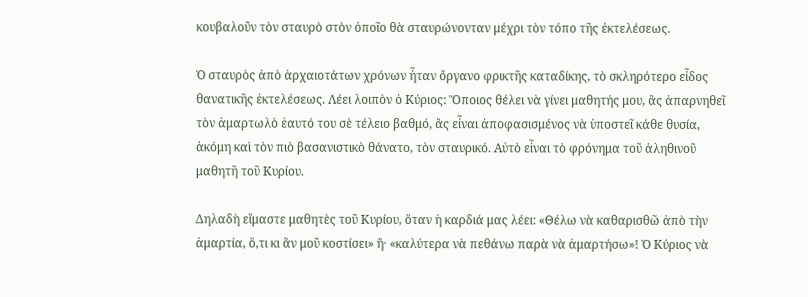κουβαλοῦν τὸν σταυρὸ στὸν ὁποῖο θὰ σταυρώνονταν μέχρι τὸν τόπο τῆς ἐκτελέσεως.

Ὁ σταυρὸς ἀπὸ ἀρχαιοτάτων χρόνων ἦταν ὄργανο φρικτῆς καταδίκης, τὸ σκληρότερο εἶδος θανατικῆς ἐκτελέσεως. Λέει λοιπὸν ὁ Κύριος: Ὅποιος θέλει νὰ γίνει μαθητής μου, ἂς ἀπαρνηθεῖ τὸν ἁμαρτωλὸ ἑαυτό του σὲ τέλειο βαθμό, ἂς εἶναι ἀποφασισμένος νὰ ὑποστεῖ κάθε θυσία, ἀκόμη καὶ τὸν πιὸ βασανιστικὸ θάνατο, τὸν σταυρικό. Αὐτὸ εἶναι τὸ φρόνημα τοῦ ἀληθινοῦ μαθητῆ τοῦ Κυρίου.

Δηλαδὴ εἴμαστε μαθητὲς τοῦ Κυρίου, ὅταν ἡ καρδιά μας λέει: «Θέλω νὰ καθαρισθῶ ἀπὸ τὴν ἁμαρτία, ὅ,τι κι ἂν μοῦ κοστίσει» ἤ· «καλύτερα νὰ πεθάνω παρὰ νὰ ἁμαρτήσω»! Ὁ Κύριος νὰ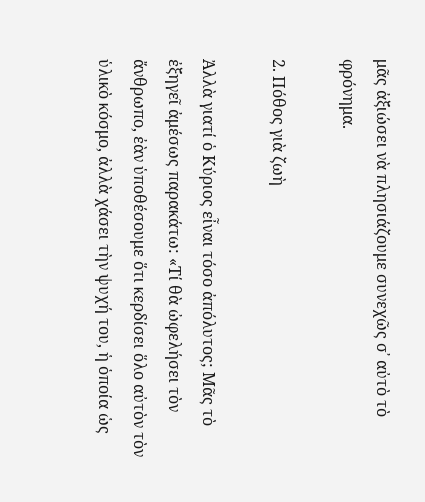μᾶς ἀξιώσει νὰ πλησιάζουμε συνεχῶς σ᾿ αὐτὸ τὸ φρόνημα.

2. Πόθος γιὰ ζωὴ

Ἀλλὰ γιατί ὁ Κύριος εἶναι τόσο ἀπόλυτος; Μᾶς τὸ ἐξηγεῖ ἀμέσως παρακάτω: «Τί θὰ ὠφελήσει τὸν ἄνθρωπο, ἐὰν ὑποθέσουμε ὅτι κερδίσει ὅλο αὐτὸν τὸν ὑλικὸ κόσμο, ἀλλὰ χάσει τὴν ψυχή του, ἡ ὁποία ὡς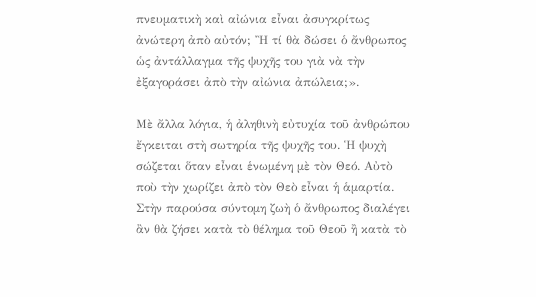πνευματικὴ καὶ αἰώνια εἶναι ἀσυγκρίτως ἀνώτερη ἀπὸ αὐτόν; Ἢ τί θὰ δώσει ὁ ἄνθρωπος ὡς ἀντάλλαγμα τῆς ψυχῆς του γιὰ νὰ τὴν ἐξαγοράσει ἀπὸ τὴν αἰώνια ἀπώλεια;».

Μὲ ἄλλα λόγια, ἡ ἀληθινὴ εὐτυχία τοῦ ἀνθρώπου ἔγκειται στὴ σωτηρία τῆς ψυχῆς του. Ἡ ψυχὴ σώζεται ὅταν εἶναι ἑνωμένη μὲ τὸν Θεό. Αὐτὸ ποὺ τὴν χωρίζει ἀπὸ τὸν Θεὸ εἶναι ἡ ἁμαρτία. Στὴν παρούσα σύντομη ζωὴ ὁ ἄνθρωπος διαλέγει ἂν θὰ ζήσει κατὰ τὸ θέλημα τοῦ Θεοῦ ἢ κατὰ τὸ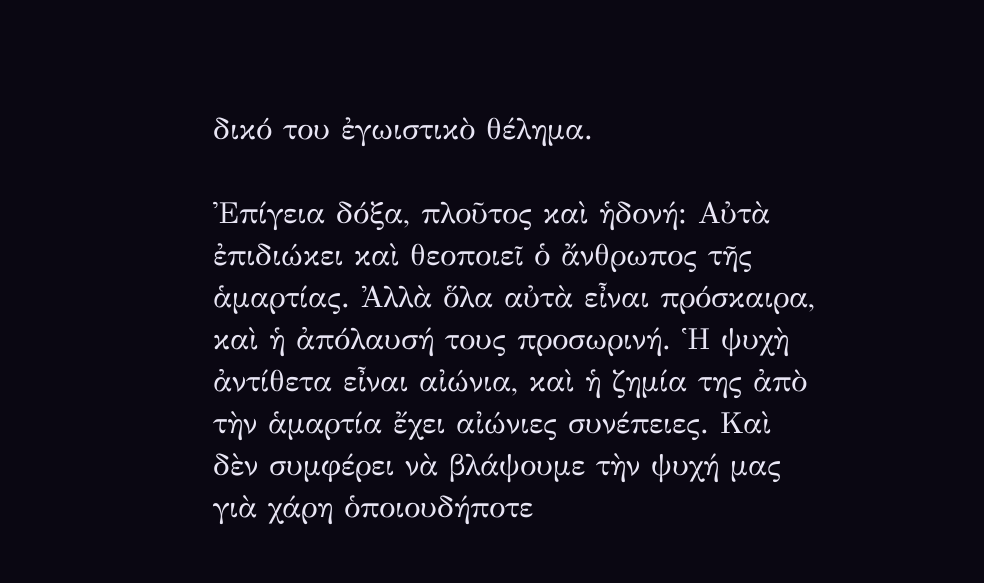δικό του ἐγωιστικὸ θέλημα.

Ἐπίγεια δόξα, πλοῦτος καὶ ἡδονή: Αὐτὰ ἐπιδιώκει καὶ θεοποιεῖ ὁ ἄνθρωπος τῆς ἁμαρτίας. Ἀλλὰ ὅλα αὐτὰ εἶναι πρόσκαιρα, καὶ ἡ ἀπόλαυσή τους προσωρινή. Ἡ ψυχὴ ἀντίθετα εἶναι αἰώνια, καὶ ἡ ζημία της ἀπὸ τὴν ἁμαρτία ἔχει αἰώνιες συνέπειες. Καὶ δὲν συμφέρει νὰ βλάψουμε τὴν ψυχή μας γιὰ χάρη ὁποιουδήποτε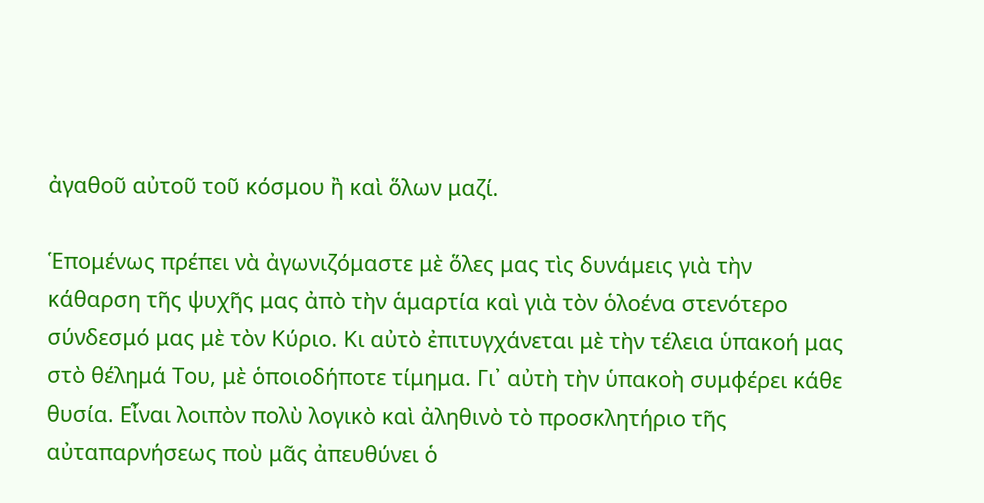ἀγαθοῦ αὐτοῦ τοῦ κόσμου ἢ καὶ ὅλων μαζί.

Ἑπομένως πρέπει νὰ ἀγωνιζόμαστε μὲ ὅλες μας τὶς δυνάμεις γιὰ τὴν κάθαρση τῆς ψυχῆς μας ἀπὸ τὴν ἁμαρτία καὶ γιὰ τὸν ὁλοένα στενότερο σύνδεσμό μας μὲ τὸν Κύριο. Κι αὐτὸ ἐπιτυγχάνεται μὲ τὴν τέλεια ὑπακοή μας στὸ θέλημά Του, μὲ ὁποιοδήποτε τίμημα. Γι᾿ αὐτὴ τὴν ὑπακοὴ συμφέρει κάθε θυσία. Εἶναι λοιπὸν πολὺ λογικὸ καὶ ἀληθινὸ τὸ προσκλητήριο τῆς αὐταπαρνήσεως ποὺ μᾶς ἀπευθύνει ὁ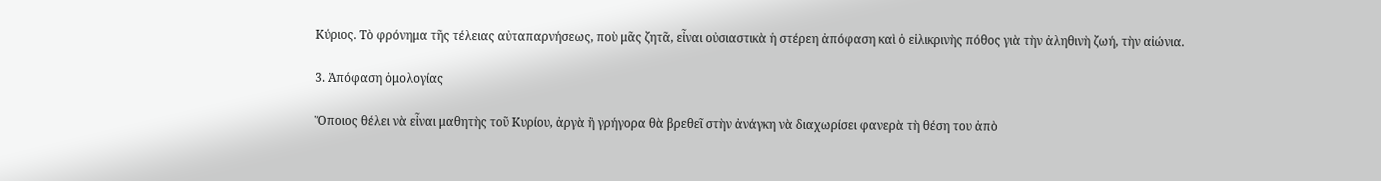Κύριος. Τὸ φρόνημα τῆς τέλειας αὐταπαρνήσεως, ποὺ μᾶς ζητᾶ, εἶναι οὐσιαστικὰ ἡ στέρεη ἀπόφαση καὶ ὁ εἰλικρινὴς πόθος γιὰ τὴν ἀληθινὴ ζωή, τὴν αἰώνια.

3. Ἀπόφαση ὁμολογίας

Ὅποιος θέλει νὰ εἶναι μαθητὴς τοῦ Κυρίου, ἀργὰ ἢ γρήγορα θὰ βρεθεῖ στὴν ἀνάγκη νὰ διαχωρίσει φανερὰ τὴ θέση του ἀπὸ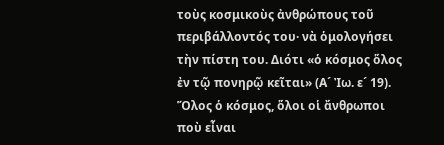τοὺς κοσμικοὺς ἀνθρώπους τοῦ περιβάλλοντός του· νὰ ὁμολογήσει τὴν πίστη του. Διότι «ὁ κόσμος ὅλος ἐν τῷ πονηρῷ κεῖται» (Α´ Ἰω. ε´ 19). Ὅλος ὁ κόσμος, ὅλοι οἱ ἄνθρωποι ποὺ εἶναι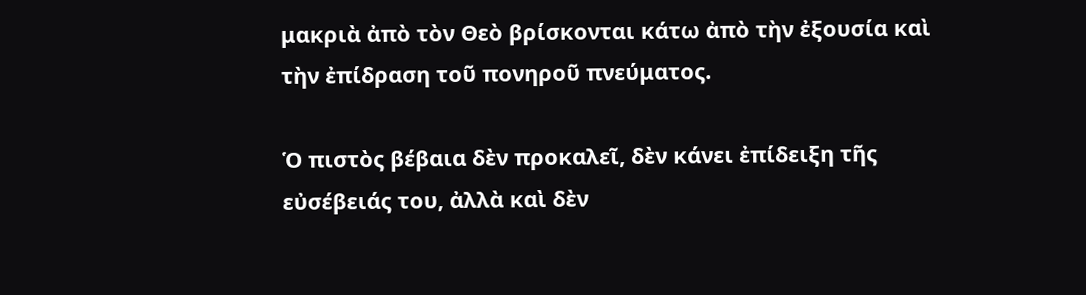μακριὰ ἀπὸ τὸν Θεὸ βρίσκονται κάτω ἀπὸ τὴν ἐξουσία καὶ τὴν ἐπίδραση τοῦ πονηροῦ πνεύματος.

Ὁ πιστὸς βέβαια δὲν προκαλεῖ, δὲν κάνει ἐπίδειξη τῆς εὐσέβειάς του, ἀλλὰ καὶ δὲν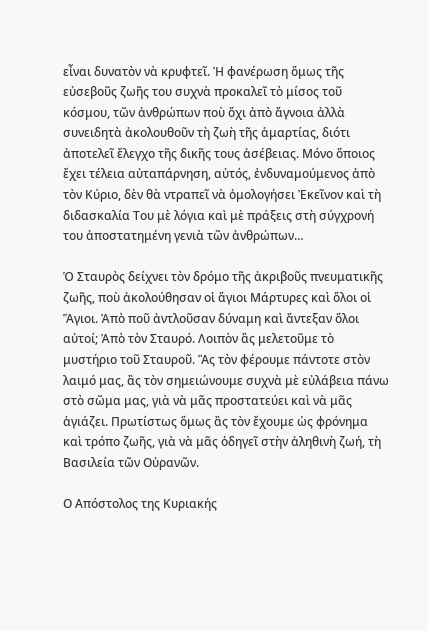εἶναι δυνατὸν νὰ κρυφτεῖ. Ἡ φανέρωση ὅμως τῆς εὐσεβοῦς ζωῆς του συχνὰ προκαλεῖ τὸ μίσος τοῦ κόσμου, τῶν ἀνθρώπων ποὺ ὄχι ἀπὸ ἄγνοια ἀλλὰ συνειδητὰ ἀκολουθοῦν τὴ ζωὴ τῆς ἁμαρτίας, διότι ἀποτελεῖ ἔλεγχο τῆς δικῆς τους ἀσέβειας. Μόνο ὅποιος ἔχει τέλεια αὐταπάρνηση, αὐτός, ἐνδυναμούμενος ἀπὸ τὸν Κύριο, δὲν θὰ ντραπεῖ νὰ ὁμολογήσει Ἐκεῖνον καὶ τὴ διδασκαλία Του μὲ λόγια καὶ μὲ πράξεις στὴ σύγχρονή του ἀποστατημένη γενιὰ τῶν ἀνθρώπων…

Ὁ Σταυρὸς δείχνει τὸν δρόμο τῆς ἀκριβοῦς πνευματικῆς ζωῆς, ποὺ ἀκολούθησαν οἱ ἅγιοι Μάρτυρες καὶ ὅλοι οἱ Ἅγιοι. Ἀπὸ ποῦ ἀντλοῦσαν δύναμη καὶ ἄντεξαν ὅλοι αὐτοί; Ἀπὸ τὸν Σταυρό. Λοιπὸν ἂς μελετοῦμε τὸ μυστήριο τοῦ Σταυροῦ. Ἂς τὸν φέρουμε πάντοτε στὸν λαιμό μας, ἂς τὸν σημειώνουμε συχνὰ μὲ εὐλάβεια πάνω στὸ σῶμα μας, γιὰ νὰ μᾶς προστατεύει καὶ νὰ μᾶς ἁγιάζει. Πρωτίστως ὅμως ἂς τὸν ἔχουμε ὡς φρόνημα καὶ τρόπο ζωῆς, γιὰ νὰ μᾶς ὁδηγεῖ στὴν ἀληθινὴ ζωή, τὴ Βασιλεία τῶν Οὐρανῶν.

Ο Απόστολος της Κυριακής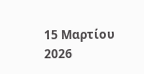15 Μαρτίου 2026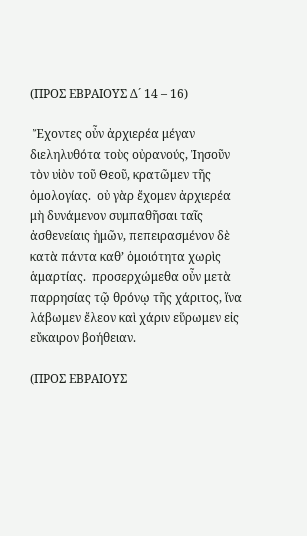(ΠΡΟΣ ΕΒΡΑΙΟΥΣ Δ´ 14 – 16)

 Ἔχοντες οὖν ἀρχιερέα μέγαν διεληλυθότα τοὺς οὐρανούς, Ἰησοῦν τὸν υἱὸν τοῦ Θεοῦ, κρατῶμεν τῆς ὁμολογίας.  οὐ γὰρ ἔχομεν ἀρχιερέα μὴ δυνάμενον συμπαθῆσαι ταῖς ἀσθενείαις ἡμῶν, πεπειρασμένον δὲ κατὰ πάντα καθ’ ὁμοιότητα χωρὶς ἁμαρτίας.  προσερχώμεθα οὖν μετὰ παρρησίας τῷ θρόνῳ τῆς χάριτος, ἵνα λάβωμεν ἔλεον καὶ χάριν εὕρωμεν εἰς εὔκαιρον βοήθειαν.

(ΠΡΟΣ ΕΒΡΑΙΟΥΣ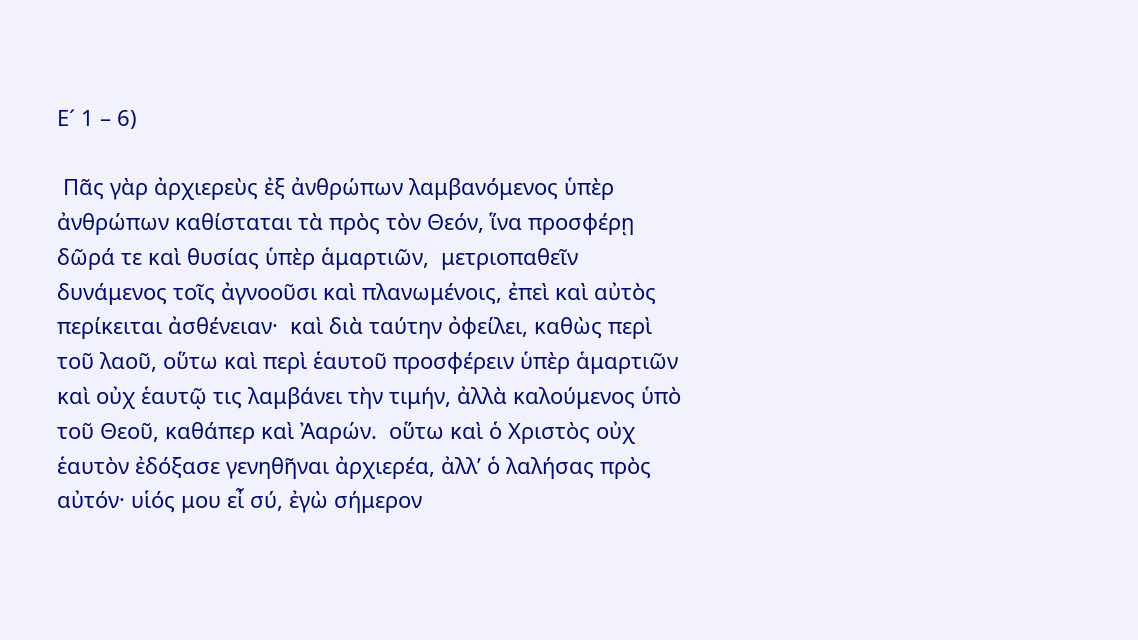Ε´ 1 – 6)

 Πᾶς γὰρ ἀρχιερεὺς ἐξ ἀνθρώπων λαμβανόμενος ὑπὲρ ἀνθρώπων καθίσταται τὰ πρὸς τὸν Θεόν, ἵνα προσφέρῃ δῶρά τε καὶ θυσίας ὑπὲρ ἁμαρτιῶν,  μετριοπαθεῖν δυνάμενος τοῖς ἀγνοοῦσι καὶ πλανωμένοις, ἐπεὶ καὶ αὐτὸς περίκειται ἀσθένειαν·  καὶ διὰ ταύτην ὀφείλει, καθὼς περὶ τοῦ λαοῦ, οὕτω καὶ περὶ ἑαυτοῦ προσφέρειν ὑπὲρ ἁμαρτιῶν καὶ οὐχ ἑαυτῷ τις λαμβάνει τὴν τιμήν, ἀλλὰ καλούμενος ὑπὸ τοῦ Θεοῦ, καθάπερ καὶ Ἀαρών.  οὕτω καὶ ὁ Χριστὸς οὐχ ἑαυτὸν ἐδόξασε γενηθῆναι ἀρχιερέα, ἀλλ’ ὁ λαλήσας πρὸς αὐτόν· υἱός μου εἶ σύ, ἐγὼ σήμερον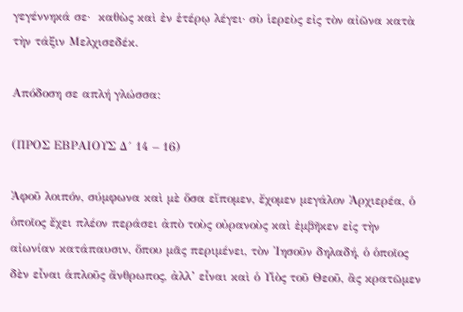γεγέννηκά σε·  καθὼς καὶ ἐν ἑτέρῳ λέγει· σὺ ἱερεὺς εἰς τὸν αἰῶνα κατὰ τὴν τάξιν Μελχισεδέκ.

Απόδοση σε απλή γλώσσα:

(ΠΡΟΣ ΕΒΡΑΙΟΥΣ Δ´ 14 – 16)

Ἀφοῦ λοιπόν, σύμφωνα καὶ μὲ ὅσα εἴπομεν, ἔχομεν μεγάλον Ἀρχιερέα, ὁ ὁποῖος ἔχει πλέον περάσει ἀπὸ τοὺς οὐρανοὺς καὶ ἐμβῆκεν εἰς τὴν αἰωνίαν κατάπαυσιν, ὅπου μᾶς περιμένει, τὸν Ἰησοῦν δηλαδή, ὁ ὁποῖος δὲν εἶναι ἁπλοῦς ἄνθρωπος, ἀλλ’ εἶναι καὶ ὁ Υἱὸς τοῦ Θεοῦ, ἂς κρατῶμεν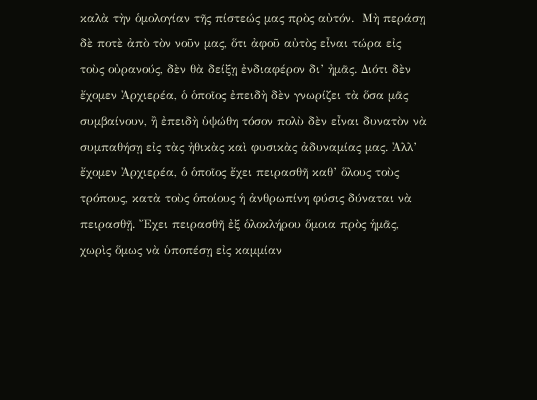καλὰ τὴν ὁμολογίαν τῆς πίστεώς μας πρὸς αὐτόν.  Μὴ περάσῃ δὲ ποτὲ ἀπὸ τὸν νοῦν μας, ὅτι ἀφοῦ αὐτὸς εἶναι τώρα εἰς τοὺς οὐρανούς, δὲν θὰ δείξῃ ἐνδιαφέρον δι’ ἠμᾶς. Διότι δὲν ἔχομεν Ἀρχιερέα, ὁ ὁποῖος ἐπειδὴ δὲν γνωρίζει τὰ ὅσα μᾶς συμβαίνουν, ἢ ἐπειδὴ ὑψώθη τόσον πολὺ δὲν εἶναι δυνατὸν νὰ συμπαθήσῃ εἰς τὰς ἠθικὰς καὶ φυσικὰς ἀδυναμίας μας. Ἀλλ’ ἔχομεν Ἀρχιερέα, ὁ ὁποῖος ἔχει πειρασθῆ καθ’ ὅλους τοὺς τρόπους, κατὰ τοὺς ὁποίους ἡ ἀνθρωπίνη φύσις δύναται νὰ πειρασθῇ. Ἔχει πειρασθῆ ἐξ ὁλοκλήρου ὅμοια πρὸς ἡμᾶς, χωρὶς ὅμως νὰ ὑποπέσῃ εἰς καμμίαν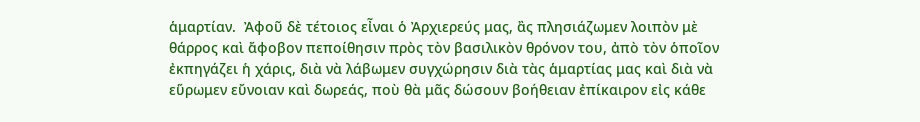ἁμαρτίαν.  Ἀφοῦ δὲ τέτοιος εἶναι ὁ Ἀρχιερεύς μας, ἂς πλησιάζωμεν λοιπὸν μὲ θάρρος καὶ ἄφοβον πεποίθησιν πρὸς τὸν βασιλικὸν θρόνον του, ἀπὸ τὸν ὁποῖον ἐκπηγάζει ἡ χάρις, διὰ νὰ λάβωμεν συγχώρησιν διὰ τὰς ἁμαρτίας μας καὶ διὰ νὰ εὕρωμεν εὔνοιαν καὶ δωρεάς, ποὺ θὰ μᾶς δώσουν βοήθειαν ἐπίκαιρον εἰς κάθε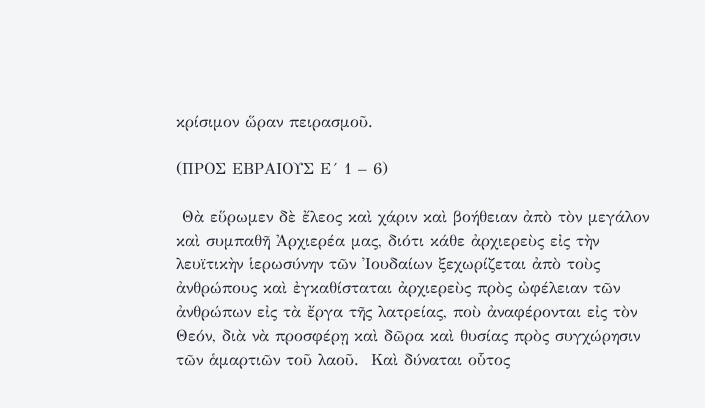κρίσιμον ὥραν πειρασμοῦ.

(ΠΡΟΣ ΕΒΡΑΙΟΥΣ Ε´ 1 – 6)

 Θὰ εὕρωμεν δὲ ἔλεος καὶ χάριν καὶ βοήθειαν ἀπὸ τὸν μεγάλον καὶ συμπαθῆ Ἀρχιερέα μας, διότι κάθε ἀρχιερεὺς εἰς τὴν λευϊτικὴν ἱερωσύνην τῶν Ἰουδαίων ξεχωρίζεται ἀπὸ τοὺς ἀνθρώπους καὶ ἐγκαθίσταται ἀρχιερεὺς πρὸς ὠφέλειαν τῶν ἀνθρώπων εἰς τὰ ἔργα τῆς λατρείας, ποὺ ἀναφέρονται εἰς τὸν Θεόν, διὰ νὰ προσφέρῃ καὶ δῶρα καὶ θυσίας πρὸς συγχώρησιν τῶν ἁμαρτιῶν τοῦ λαοῦ.  Καὶ δύναται οὗτος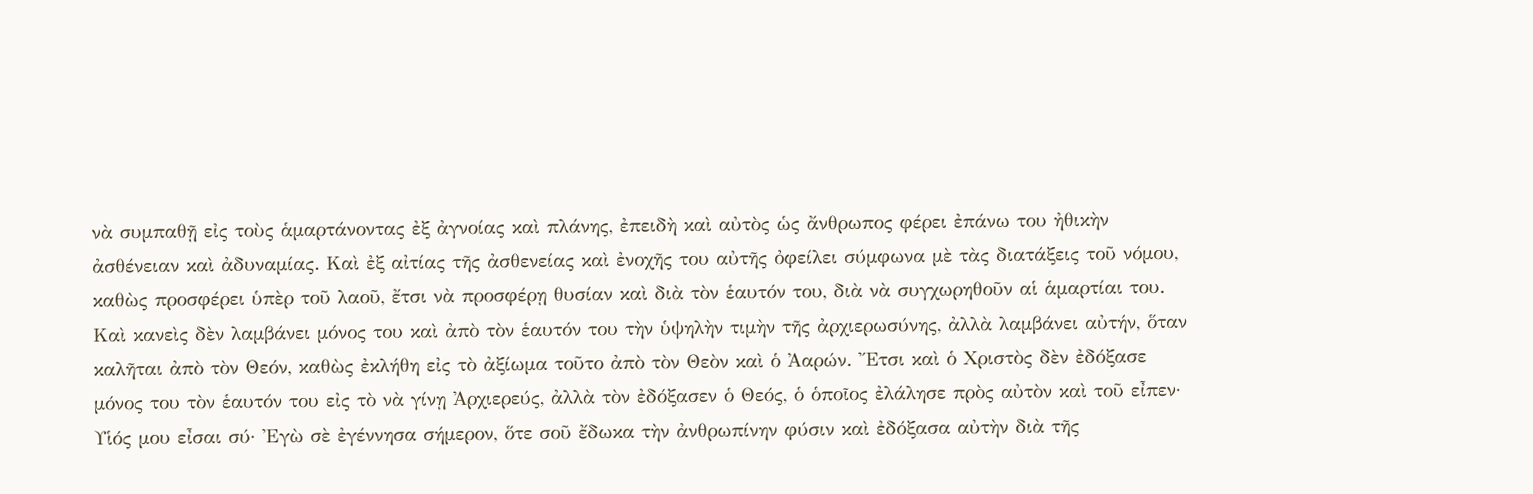νὰ συμπαθῇ εἰς τοὺς ἁμαρτάνοντας ἐξ ἀγνοίας καὶ πλάνης, ἐπειδὴ καὶ αὐτὸς ὡς ἄνθρωπος φέρει ἐπάνω του ἠθικὴν ἀσθένειαν καὶ ἀδυναμίας. Καὶ ἐξ αἰτίας τῆς ἀσθενείας καὶ ἐνοχῆς του αὐτῆς ὀφείλει σύμφωνα μὲ τὰς διατάξεις τοῦ νόμου, καθὼς προσφέρει ὑπὲρ τοῦ λαοῦ, ἔτσι νὰ προσφέρῃ θυσίαν καὶ διὰ τὸν ἑαυτόν του, διὰ νὰ συγχωρηθοῦν αἱ ἁμαρτίαι του.  Καὶ κανεὶς δὲν λαμβάνει μόνος του καὶ ἀπὸ τὸν ἑαυτόν του τὴν ὑψηλὴν τιμὴν τῆς ἀρχιερωσύνης, ἀλλὰ λαμβάνει αὐτήν, ὅταν καλῆται ἀπὸ τὸν Θεόν, καθὼς ἐκλήθη εἰς τὸ ἀξίωμα τοῦτο ἀπὸ τὸν Θεὸν καὶ ὁ Ἀαρών. Ἔτσι καὶ ὁ Χριστὸς δὲν ἐδόξασε μόνος του τὸν ἑαυτόν του εἰς τὸ νὰ γίνῃ Ἀρχιερεύς, ἀλλὰ τὸν ἐδόξασεν ὁ Θεός, ὁ ὁποῖος ἐλάλησε πρὸς αὐτὸν καὶ τοῦ εἶπεν· Υἱός μου εἶσαι σύ· Ἐγὼ σὲ ἐγέννησα σήμερον, ὅτε σοῦ ἔδωκα τὴν ἀνθρωπίνην φύσιν καὶ ἐδόξασα αὐτὴν διὰ τῆς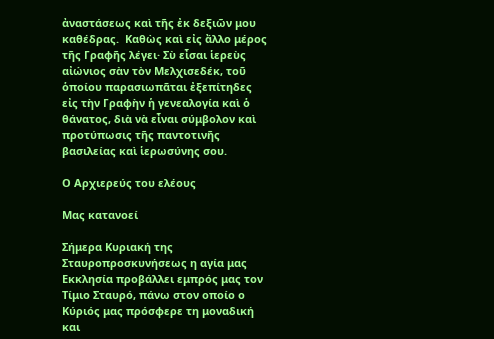ἀναστάσεως καὶ τῆς ἐκ δεξιῶν μου καθέδρας.  Καθὼς καὶ εἰς ἄλλο μέρος τῆς Γραφῆς λέγει· Σὺ εἶσαι ἱερεὺς αἰώνιος σὰν τὸν Μελχισεδέκ, τοῦ ὁποίου παρασιωπᾶται ἐξεπίτηδες εἰς τὴν Γραφὴν ἡ γενεαλογία καὶ ὁ θάνατος, διὰ νὰ εἶναι σύμβολον καὶ προτύπωσις τῆς παντοτινῆς βασιλείας καὶ ἱερωσύνης σου.

Ο Αρχιερεύς του ελέους

Μας κατανοεί

Σήμερα Κυριακή της Σταυροπροσκυνήσεως η αγία μας Εκκλησία προβάλλει εμπρός μας τον Τίμιο Σταυρό, πάνω στον οποίο ο Κύριός μας πρόσφερε τη μοναδική και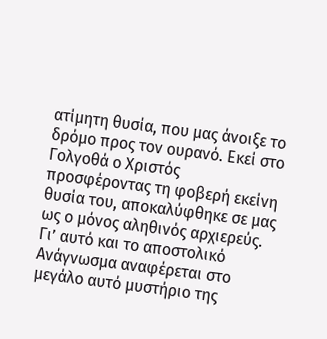ατίμητη θυσία, που μας άνοιξε το δρόμο προς τον ουρανό. Εκεί στο Γολγοθά ο Χριστός προσφέροντας τη φοβερή εκείνη θυσία του, αποκαλύφθηκε σε μας ως ο μόνος αληθινός αρχιερεύς. Γι’ αυτό και το αποστολικό Ανάγνωσμα αναφέρεται στο μεγάλο αυτό μυστήριο της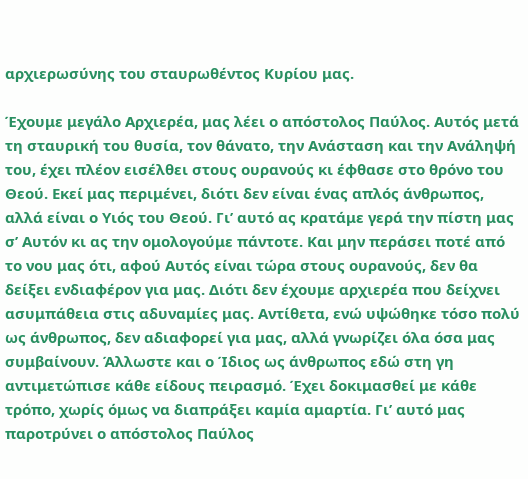αρχιερωσύνης του σταυρωθέντος Κυρίου μας.

Έχουμε μεγάλο Αρχιερέα, μας λέει ο απόστολος Παύλος. Αυτός μετά τη σταυρική του θυσία, τον θάνατο, την Ανάσταση και την Ανάληψή του, έχει πλέον εισέλθει στους ουρανούς κι έφθασε στο θρόνο του Θεού. Εκεί μας περιμένει, διότι δεν είναι ένας απλός άνθρωπος, αλλά είναι ο Υιός του Θεού. Γι’ αυτό ας κρατάμε γερά την πίστη μας σ’ Αυτόν κι ας την ομολογούμε πάντοτε. Και μην περάσει ποτέ από το νου μας ότι, αφού Αυτός είναι τώρα στους ουρανούς, δεν θα δείξει ενδιαφέρον για μας. Διότι δεν έχουμε αρχιερέα που δείχνει ασυμπάθεια στις αδυναμίες μας. Αντίθετα, ενώ υψώθηκε τόσο πολύ ως άνθρωπος, δεν αδιαφορεί για μας, αλλά γνωρίζει όλα όσα μας συμβαίνουν. Άλλωστε και ο Ίδιος ως άνθρωπος εδώ στη γη αντιμετώπισε κάθε είδους πειρασμό. Έχει δοκιμασθεί με κάθε τρόπο, χωρίς όμως να διαπράξει καμία αμαρτία. Γι’ αυτό μας παροτρύνει ο απόστολος Παύλος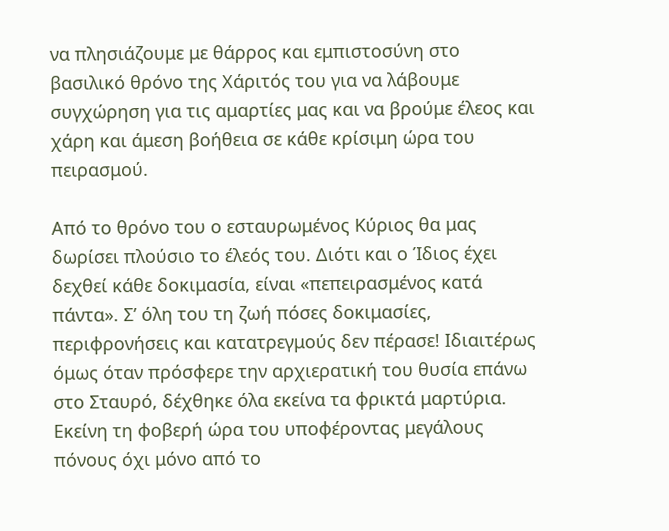να πλησιάζουμε με θάρρος και εμπιστοσύνη στο βασιλικό θρόνο της Χάριτός του για να λάβουμε συγχώρηση για τις αμαρτίες μας και να βρούμε έλεος και χάρη και άμεση βοήθεια σε κάθε κρίσιμη ώρα του πειρασμού.

Από το θρόνο του ο εσταυρωμένος Κύριος θα μας δωρίσει πλούσιο το έλεός του. Διότι και ο Ίδιος έχει δεχθεί κάθε δοκιμασία, είναι «πεπειρασμένος κατά πάντα». Σ’ όλη του τη ζωή πόσες δοκιμασίες, περιφρονήσεις και κατατρεγμούς δεν πέρασε! Ιδιαιτέρως όμως όταν πρόσφερε την αρχιερατική του θυσία επάνω στο Σταυρό, δέχθηκε όλα εκείνα τα φρικτά μαρτύρια. Εκείνη τη φοβερή ώρα του υποφέροντας μεγάλους πόνους όχι μόνο από το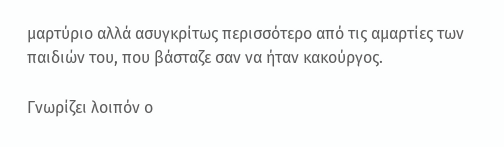μαρτύριο αλλά ασυγκρίτως περισσότερο από τις αμαρτίες των παιδιών του, που βάσταζε σαν να ήταν κακούργος.

Γνωρίζει λοιπόν ο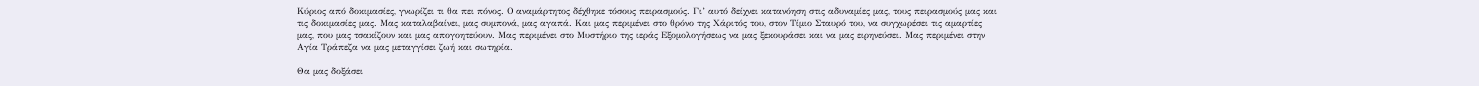Κύριος από δοκιμασίες, γνωρίζει τι θα πει πόνος. Ο αναμάρτητος δέχθηκε τόσους πειρασμούς. Γι’ αυτό δείχνει κατανόηση στις αδυναμίες μας, τους πειρασμούς μας και τις δοκιμασίες μας. Μας καταλαβαίνει, μας συμπονά, μας αγαπά. Και μας περιμένει στο θρόνο της Χάριτός του, στον Τίμιο Σταυρό του, να συγχωρέσει τις αμαρτίες μας, που μας τσακίζουν και μας απογοητεύουν. Μας περιμένει στο Μυστήριο της ιεράς Εξομολογήσεως να μας ξεκουράσει και να μας ειρηνεύσει. Μας περιμένει στην Αγία Τράπεζα να μας μεταγγίσει ζωή και σωτηρία.

Θα μας δοξάσει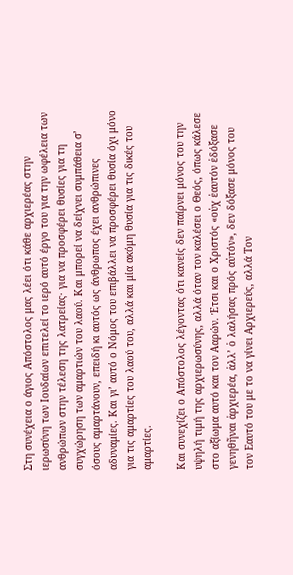Στη συνέχεια ο άγιος Απόστολος μας λέει ότι κάθε αρχιερέας στην ιερωσύνη των Ιουδαίων επιτελεί το ιερό αυτό έργο του για την ωφέλεια των ανθρώπων στην τέλεση της λατρείας· για να προσφέρει θυσίες για τη συγχώρηση των αμαρτιών του λαού. Και μπορεί να δείχνει συμπάθεια σ’ όσους αμαρτάνουν, επειδή κι αυτός ως άνθρωπος έχει ανθρώπινες αδυναμίες. Και γι’ αυτό ο Νόμος του επιβάλλει να προσφέρει θυσία όχι μόνο για τις αμαρτίες του λαού του, αλλά και μία ακόμη θυσία για τις δικές του αμαρτίες.

Και συνεχίζει ο Απόστολος λέγοντας ότι κανείς δεν παίρνει μόνος του την υψηλή τιμή της αρχιερωσύνης, αλλά όταν τον καλέσει ο Θεός, όπως κάλεσε στο αξίωμα αυτό και τον Ααρών. Έτσι και ο Χριστός «οὐχ ἑαυτόν ἐδόξασε γενηθῆναι ἀρχιερέα, ἀλλ’ ὁ λαλήσας πρός αὐτόν», δεν δόξασε μόνος του τον Εαυτό του με το να γίνει Αρχιερεύς, αλλά Τον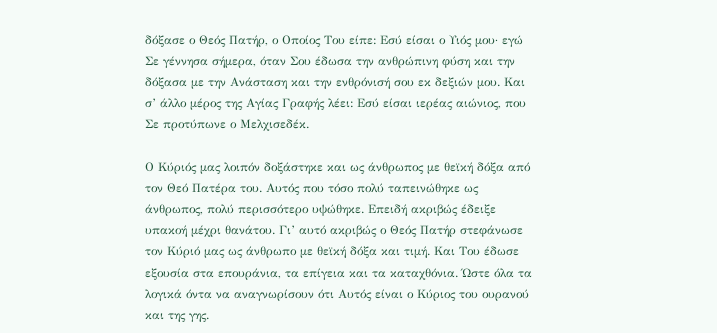δόξασε ο Θεός Πατήρ, ο Οποίος Του είπε: Εσύ είσαι ο Υιός μου· εγώ Σε γέννησα σήμερα, όταν Σου έδωσα την ανθρώπινη φύση και την δόξασα με την Ανάσταση και την ενθρόνισή σου εκ δεξιών μου. Και σ’ άλλο μέρος της Αγίας Γραφής λέει: Εσύ είσαι ιερέας αιώνιος, που Σε προτύπωνε ο Μελχισεδέκ.

Ο Κύριός μας λοιπόν δοξάστηκε και ως άνθρωπος με θεϊκή δόξα από τον Θεό Πατέρα του. Αυτός που τόσο πολύ ταπεινώθηκε ως άνθρωπος, πολύ περισσότερο υψώθηκε. Επειδή ακριβώς έδειξε υπακοή μέχρι θανάτου. Γι’ αυτό ακριβώς ο Θεός Πατήρ στεφάνωσε τον Κύριό μας ως άνθρωπο με θεϊκή δόξα και τιμή. Και Του έδωσε εξουσία στα επουράνια, τα επίγεια και τα καταχθόνια. Ώστε όλα τα λογικά όντα να αναγνωρίσουν ότι Αυτός είναι ο Κύριος του ουρανού και της γης.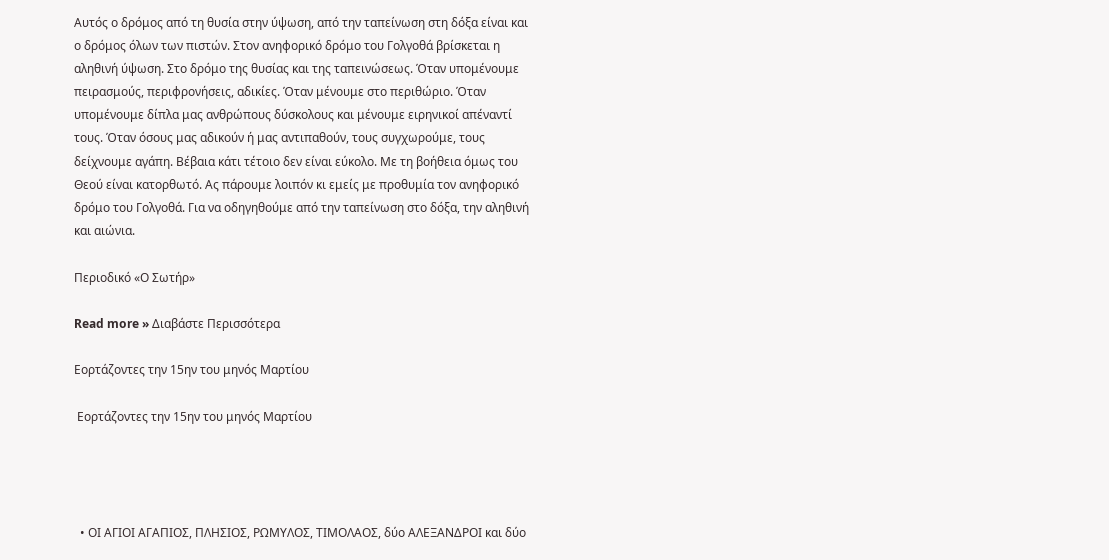Αυτός ο δρόμος από τη θυσία στην ύψωση, από την ταπείνωση στη δόξα είναι και ο δρόμος όλων των πιστών. Στον ανηφορικό δρόμο του Γολγοθά βρίσκεται η αληθινή ύψωση. Στο δρόμο της θυσίας και της ταπεινώσεως. Όταν υπομένουμε πειρασμούς, περιφρονήσεις, αδικίες. Όταν μένουμε στο περιθώριο. Όταν υπομένουμε δίπλα μας ανθρώπους δύσκολους και μένουμε ειρηνικοί απέναντί τους. Όταν όσους μας αδικούν ή μας αντιπαθούν, τους συγχωρούμε, τους δείχνουμε αγάπη. Βέβαια κάτι τέτοιο δεν είναι εύκολο. Με τη βοήθεια όμως του Θεού είναι κατορθωτό. Ας πάρουμε λοιπόν κι εμείς με προθυμία τον ανηφορικό δρόμο του Γολγοθά. Για να οδηγηθούμε από την ταπείνωση στο δόξα, την αληθινή και αιώνια.

Περιοδικό «Ο Σωτήρ»

Read more » Διαβάστε Περισσότερα

Εορτάζοντες την 15ην του μηνός Μαρτίου

 Εορτάζοντες την 15ην του μηνός Μαρτίου




  • ΟΙ ΑΓΙΟΙ ΑΓΑΠΙΟΣ, ΠΛΗΣΙΟΣ, ΡΩΜΥΛΟΣ, ΤΙΜΟΛΑΟΣ, δύο ΑΛΕΞΑΝΔΡΟΙ και δύο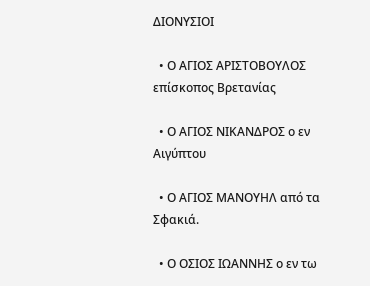ΔΙΟΝΥΣΙΟΙ

  • Ο ΑΓΙΟΣ ΑΡΙΣΤΟΒΟΥΛΟΣ επίσκοπος Βρετανίας

  • Ο ΑΓΙΟΣ ΝΙΚΑΝΔΡΟΣ ο εν Αιγύπτου

  • Ο ΑΓΙΟΣ ΜΑΝΟΥΗΛ από τα Σφακιά.

  • Ο ΟΣΙΟΣ ΙΩΑΝΝΗΣ ο εν τω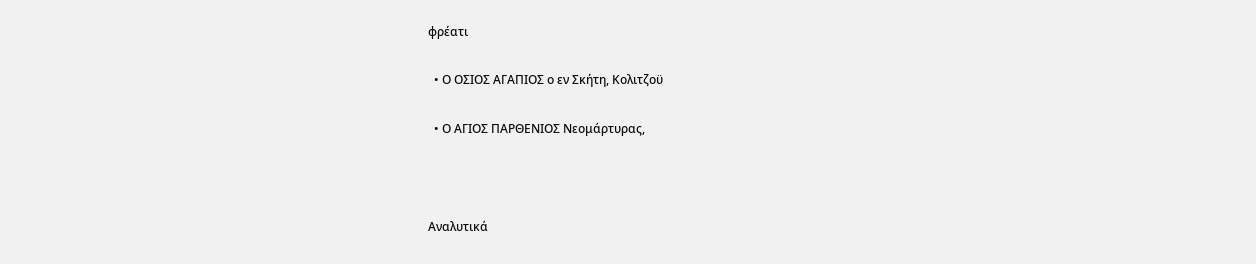φρέατι

  • Ο ΟΣΙΟΣ ΑΓΑΠΙΟΣ ο εν Σκήτη, Κολιτζοϋ

  • Ο ΑΓΙΟΣ ΠΑΡΘΕΝΙΟΣ Νεομάρτυρας,



Αναλυτικά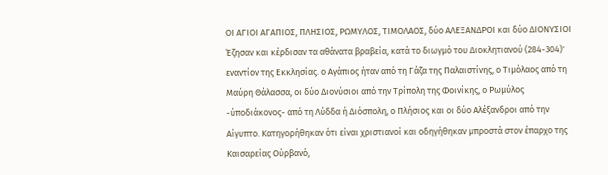ΟΙ ΑΓΙΟΙ ΑΓΑΠΙΟΣ, ΠΛΗΣΙΟΣ, ΡΩΜΥΛΟΣ, ΤΙΜΟΛΑΟΣ, δύο ΑΛΕΞΑΝΔΡΟΙ και δύο ΔΙΟΝΥΣΙΟΙ
Έζησαν και κέρδισαν τα αθάνατα βραβεία, κατά το διωγμό του Διοκλητιανού (284-304)' εναντίον της Εκκλησίας. ο Αγάπιος ήταν από τη Γάζα της Παλαιστίνης, ο Τιμόλαος από τη Μαύρη Θάλασσα, οι δύο Διονύσιοι από την Τρίπολη της Φοινίκης, ο Ρωμύλος -ύποδιάκονος- από τη Λύδδα ή Διόσπολη, ο Πλήσιος και οι δύο Αλέξανδροι από την Αίγυπτο. Κατηγορήθηκαν ότι είναι χριστιανοί και οδηγήθηκαν μπροστά στον έπαρχο της Καισαρείας Ούρβανό,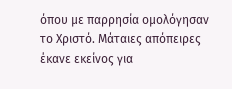όπου με παρρησία ομολόγησαν το Χριστό. Μάταιες απόπειρες έκανε εκείνος για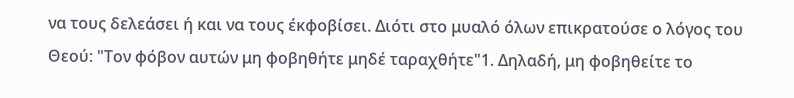να τους δελεάσει ή και να τους έκφοβίσει. Διότι στο μυαλό όλων επικρατούσε ο λόγος του Θεού: "Τον φόβον αυτών μη φοβηθήτε μηδέ ταραχθήτε"1. Δηλαδή, μη φοβηθείτε το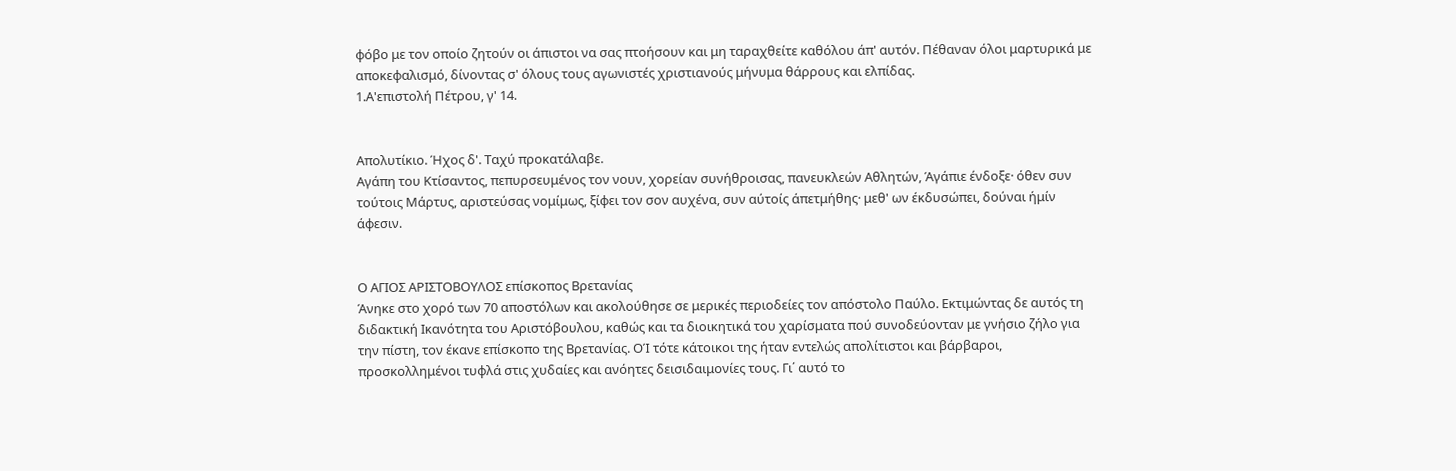φόβο με τον οποίο ζητούν οι άπιστοι να σας πτοήσουν και μη ταραχθείτε καθόλου άπ' αυτόν. Πέθαναν όλοι μαρτυρικά με αποκεφαλισμό, δίνοντας σ' όλους τους αγωνιστές χριστιανούς μήνυμα θάρρους και ελπίδας.
1.Α'επιστολή Πέτρου, γ' 14.


Απολυτίκιο. Ήχος δ'. Ταχύ προκατάλαβε.
Αγάπη του Κτίσαντος, πεπυρσευμένος τον νουν, χορείαν συνήθροισας, πανευκλεών Αθλητών, Άγάπιε ένδοξε· όθεν συν τούτοις Μάρτυς, αριστεύσας νομίμως, ξίφει τον σον αυχένα, συν αύτοίς άπετμήθης· μεθ' ων έκδυσώπει, δούναι ήμίν άφεσιν.


Ο ΑΓΙΟΣ ΑΡΙΣΤΟΒΟΥΛΟΣ επίσκοπος Βρετανίας
Άνηκε στο χορό των 70 αποστόλων και ακολούθησε σε μερικές περιοδείες τον απόστολο Παύλο. Εκτιμώντας δε αυτός τη διδακτική Ικανότητα του Αριστόβουλου, καθώς και τα διοικητικά του χαρίσματα πού συνοδεύονταν με γνήσιο ζήλο για την πίστη, τον έκανε επίσκοπο της Βρετανίας. ΟΊ τότε κάτοικοι της ήταν εντελώς απολίτιστοι και βάρβαροι, προσκολλημένοι τυφλά στις χυδαίες και ανόητες δεισιδαιμονίες τους. Γι΄ αυτό το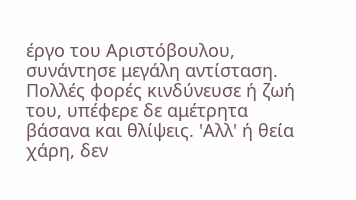έργο του Αριστόβουλου, συνάντησε μεγάλη αντίσταση. Πολλές φορές κινδύνευσε ή ζωή του, υπέφερε δε αμέτρητα βάσανα και θλίψεις. 'Αλλ' ή θεία χάρη, δεν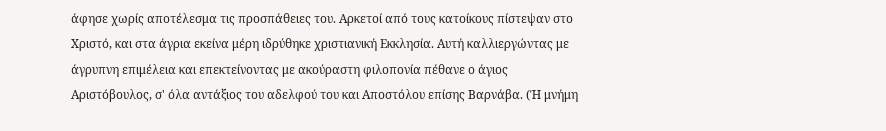άφησε χωρίς αποτέλεσμα τις προσπάθειες του. Αρκετοί από τους κατοίκους πίστεψαν στο Χριστό, και στα άγρια εκείνα μέρη ιδρύθηκε χριστιανική Εκκλησία. Αυτή καλλιεργώντας με άγρυπνη επιμέλεια και επεκτείνοντας με ακούραστη φιλοπονία πέθανε ο άγιος Αριστόβουλος, σ' όλα αντάξιος του αδελφού του και Αποστόλου επίσης Βαρνάβα. (Ή μνήμη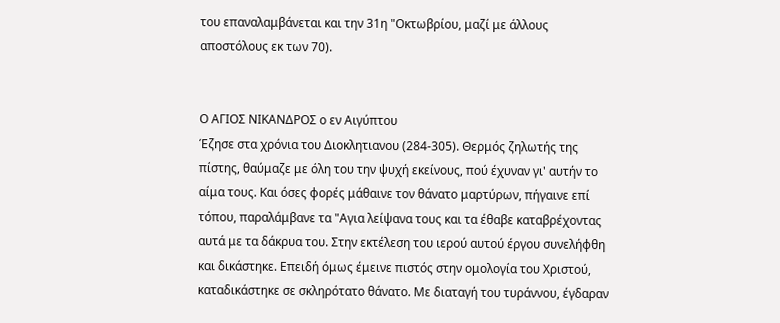του επαναλαμβάνεται και την 31η "Οκτωβρίου, μαζί με άλλους αποστόλους εκ των 70).


Ο ΑΓΙΟΣ ΝΙΚΑΝΔΡΟΣ ο εν Αιγύπτου
Έζησε στα χρόνια του Διοκλητιανου (284-305). Θερμός ζηλωτής της πίστης, θαύμαζε με όλη του την ψυχή εκείνους, πού έχυναν γι' αυτήν το αίμα τους. Και όσες φορές μάθαινε τον θάνατο μαρτύρων, πήγαινε επί τόπου, παραλάμβανε τα "Αγια λείψανα τους και τα έθαβε καταβρέχοντας αυτά με τα δάκρυα του. Στην εκτέλεση του ιερού αυτού έργου συνελήφθη και δικάστηκε. Επειδή όμως έμεινε πιστός στην ομολογία του Χριστού, καταδικάστηκε σε σκληρότατο θάνατο. Με διαταγή του τυράννου, έγδαραν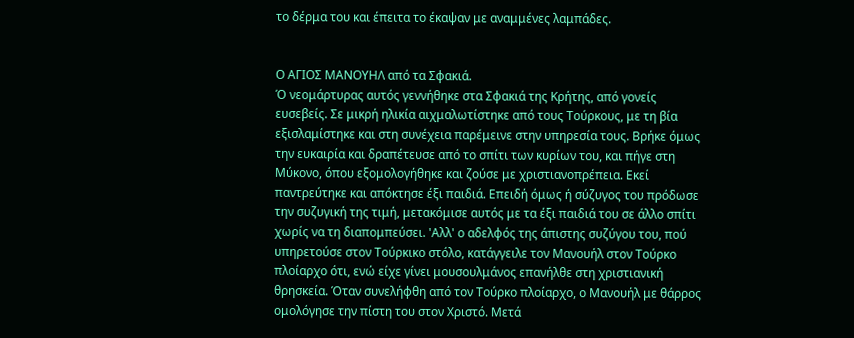το δέρμα του και έπειτα το έκαψαν με αναμμένες λαμπάδες.


Ο ΑΓΙΟΣ ΜΑΝΟΥΗΛ από τα Σφακιά.
Ό νεομάρτυρας αυτός γεννήθηκε στα Σφακιά της Κρήτης, από γονείς ευσεβείς. Σε μικρή ηλικία αιχμαλωτίστηκε από τους Τούρκους, με τη βία εξισλαμίστηκε και στη συνέχεια παρέμεινε στην υπηρεσία τους. Βρήκε όμως την ευκαιρία και δραπέτευσε από το σπίτι των κυρίων του, και πήγε στη Μύκονο, όπου εξομολογήθηκε και ζούσε με χριστιανοπρέπεια. Εκεί παντρεύτηκε και απόκτησε έξι παιδιά. Επειδή όμως ή σύζυγος του πρόδωσε την συζυγική της τιμή, μετακόμισε αυτός με τα έξι παιδιά του σε άλλο σπίτι χωρίς να τη διαπομπεύσει. 'Αλλ' ο αδελφός της άπιστης συζύγου του, πού υπηρετούσε στον Τούρκικο στόλο, κατάγγειλε τον Μανουήλ στον Τούρκο πλοίαρχο ότι, ενώ είχε γίνει μουσουλμάνος επανήλθε στη χριστιανική θρησκεία. Όταν συνελήφθη από τον Τούρκο πλοίαρχο, ο Μανουήλ με θάρρος ομολόγησε την πίστη του στον Χριστό. Μετά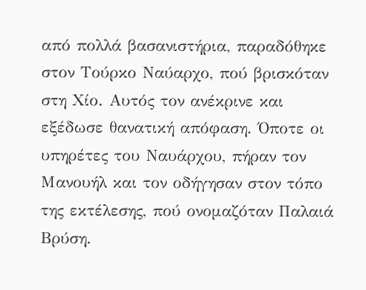από πολλά βασανιστήρια, παραδόθηκε στον Τούρκο Ναύαρχο, πού βρισκόταν στη Χίο. Αυτός τον ανέκρινε και εξέδωσε θανατική απόφαση. Όποτε οι υπηρέτες του Ναυάρχου, πήραν τον Μανουήλ και τον οδήγησαν στον τόπο της εκτέλεσης, πού ονομαζόταν Παλαιά Βρύση.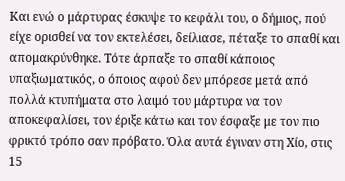Και ενώ ο μάρτυρας έσκυψε το κεφάλι του, ο δήμιος, πού είχε ορισθεί να τον εκτελέσει, δείλιασε, πέταξε το σπαθί και απομακρύνθηκε. Τότε άρπαξε το σπαθί κάποιος υπαξιωματικός, ο όποιος αφού δεν μπόρεσε μετά από πολλά κτυπήματα στο λαιμό του μάρτυρα να τον αποκεφαλίσει, τον έριξε κάτω και τον έσφαξε με τον πιο φρικτό τρόπο σαν πρόβατο. Όλα αυτά έγιναν στη Χίο, στις 15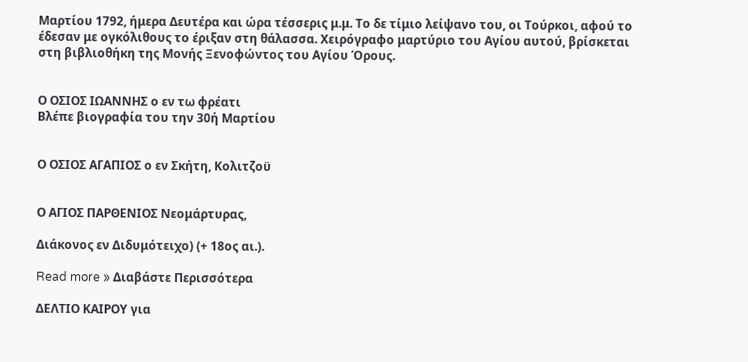Μαρτίου 1792, ήμερα Δευτέρα και ώρα τέσσερις μ.μ. Το δε τίμιο λείψανο του, οι Τούρκοι, αφού το έδεσαν με ογκόλιθους το έριξαν στη θάλασσα. Χειρόγραφο μαρτύριο του Αγίου αυτού, βρίσκεται στη βιβλιοθήκη της Μονής Ξενοφώντος του Αγίου Όρους.


Ο ΟΣΙΟΣ ΙΩΑΝΝΗΣ ο εν τω φρέατι
Βλέπε βιογραφία του την 30ή Μαρτίου


Ο ΟΣΙΟΣ ΑΓΑΠΙΟΣ ο εν Σκήτη, Κολιτζοϋ


Ο ΑΓΙΟΣ ΠΑΡΘΕΝΙΟΣ Νεομάρτυρας,

Διάκονος εν Διδυμότειχο) (+ 18ος αι.).

Read more » Διαβάστε Περισσότερα

ΔΕΛΤΙΟ ΚΑΙΡΟΥ για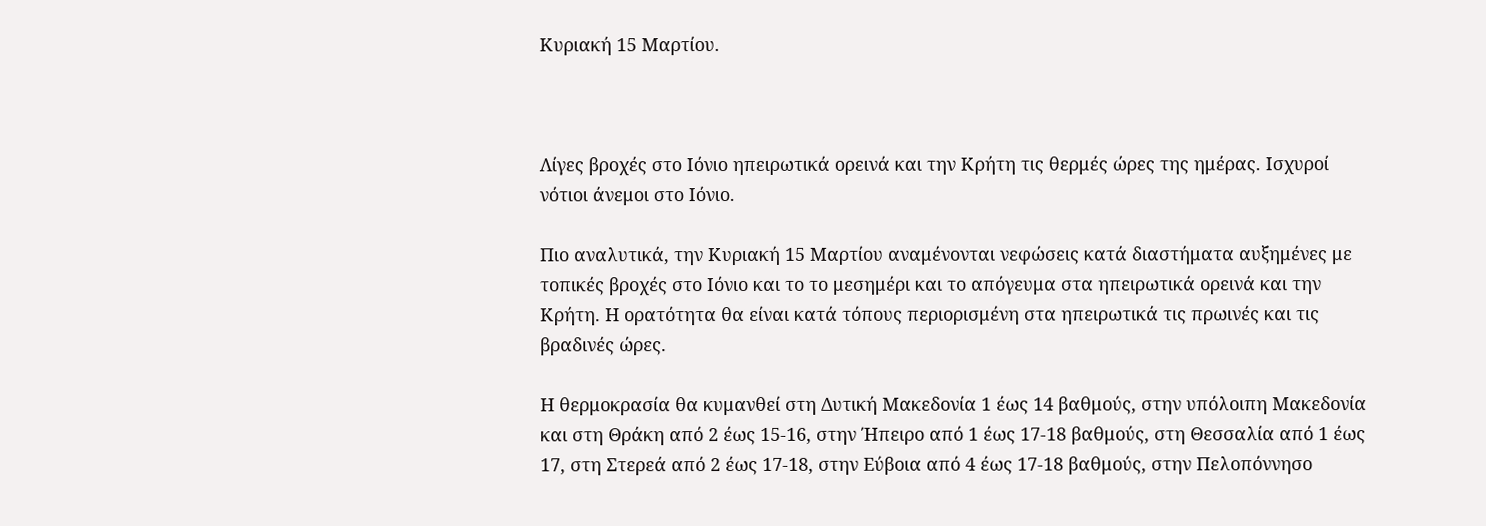Κυριακή 15 Μαρτίου.



Λίγες βροχές στο Ιόνιο ηπειρωτικά ορεινά και την Κρήτη τις θερμές ώρες της ημέρας. Ισχυροί νότιοι άνεμοι στο Ιόνιο.

Πιο αναλυτικά, την Κυριακή 15 Μαρτίου αναμένονται νεφώσεις κατά διαστήματα αυξημένες με τοπικές βροχές στο Ιόνιο και το το μεσημέρι και το απόγευμα στα ηπειρωτικά ορεινά και την Κρήτη. Η ορατότητα θα είναι κατά τόπους περιορισμένη στα ηπειρωτικά τις πρωινές και τις βραδινές ώρες.

Η θερμοκρασία θα κυμανθεί στη Δυτική Μακεδονία 1 έως 14 βαθμούς, στην υπόλοιπη Μακεδονία και στη Θράκη από 2 έως 15-16, στην Ήπειρο από 1 έως 17-18 βαθμούς, στη Θεσσαλία από 1 έως 17, στη Στερεά από 2 έως 17-18, στην Εύβοια από 4 έως 17-18 βαθμούς, στην Πελοπόννησο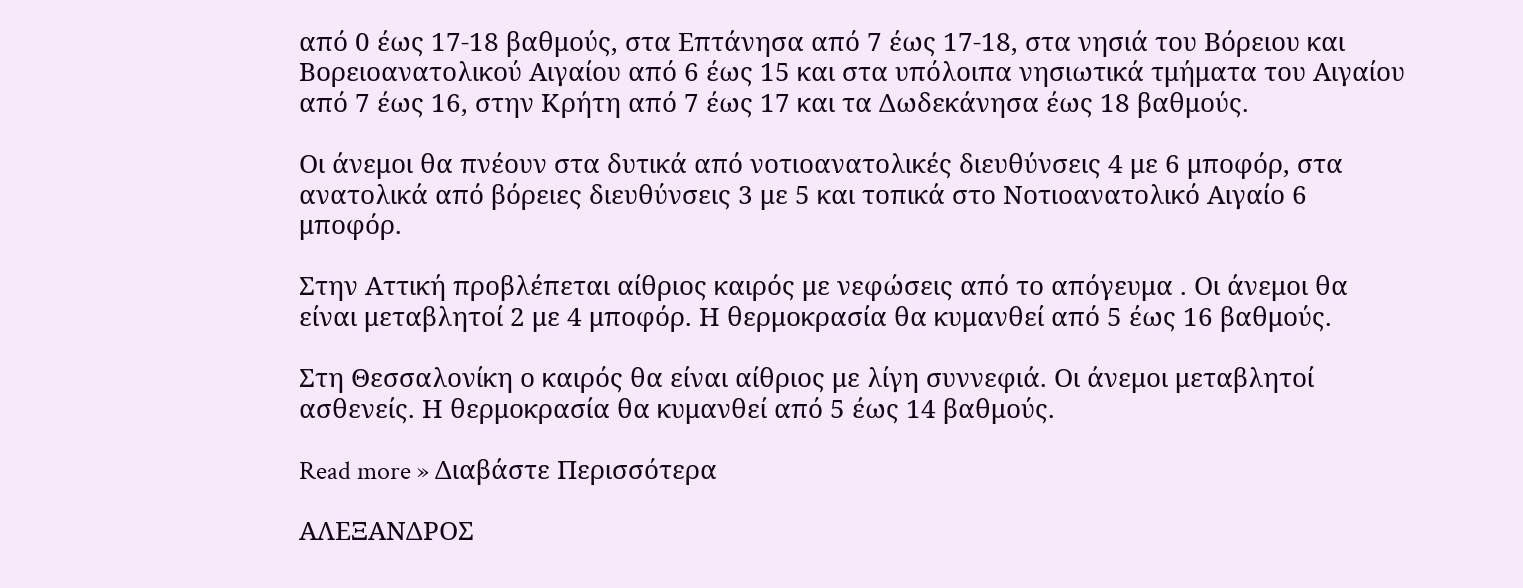από 0 έως 17-18 βαθμούς, στα Επτάνησα από 7 έως 17-18, στα νησιά του Βόρειου και Βορειοανατολικού Αιγαίου από 6 έως 15 και στα υπόλοιπα νησιωτικά τμήματα του Αιγαίου από 7 έως 16, στην Κρήτη από 7 έως 17 και τα Δωδεκάνησα έως 18 βαθμούς.

Οι άνεμοι θα πνέουν στα δυτικά από νοτιοανατολικές διευθύνσεις 4 με 6 μποφόρ, στα ανατολικά από βόρειες διευθύνσεις 3 με 5 και τοπικά στο Νοτιοανατολικό Αιγαίο 6 μποφόρ.

Στην Αττική προβλέπεται αίθριος καιρός με νεφώσεις από το απόγευμα . Οι άνεμοι θα είναι μεταβλητοί 2 με 4 μποφόρ. Η θερμοκρασία θα κυμανθεί από 5 έως 16 βαθμούς.

Στη Θεσσαλονίκη ο καιρός θα είναι αίθριος με λίγη συννεφιά. Οι άνεμοι μεταβλητοί ασθενείς. Η θερμοκρασία θα κυμανθεί από 5 έως 14 βαθμούς.

Read more » Διαβάστε Περισσότερα

ΑΛΕΞΑΝΔΡΟΣ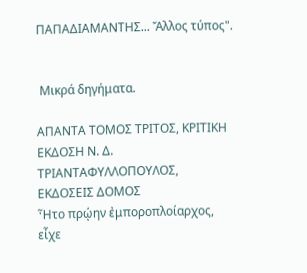ΠΑΠΑΔΙΑΜΑΝΤΗΣ... Ἄλλος τύπος".


 Μικρά δηγήματα.

ΑΠΑΝΤΑ ΤΟΜΟΣ ΤΡΙΤΟΣ, ΚΡΙΤΙΚΗ ΕΚΔΟΣΗ Ν. Δ. ΤΡΙΑΝΤΑΦΥΛΛΟΠΟΥΛΟΣ, ΕΚΔΟΣΕΙΣ ΔΟΜΟΣ
Ἦτο πρῴην ἐμποροπλοίαρχος, εἶχε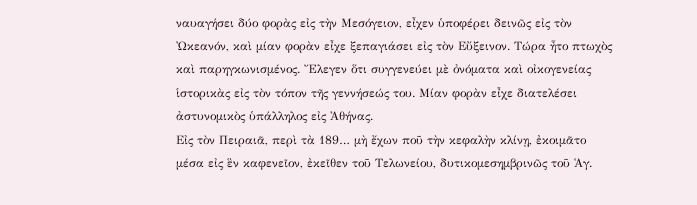ναυαγήσει δύο φορὰς εἰς τὴν Μεσόγειον, εἶχεν ὑποφέρει δεινῶς εἰς τὸν Ὠκεανόν, καὶ μίαν φορὰν εἶχε ξεπαγιάσει εἰς τὸν Εὔξεινον. Τώρα ἦτο πτωχὸς καὶ παρηγκωνισμένος. Ἔλεγεν ὅτι συγγενεύει μὲ ὀνόματα καὶ οἰκογενείας ἱστορικὰς εἰς τὸν τόπον τῆς γεννήσεώς του. Μίαν φορὰν εἶχε διατελέσει ἀστυνομικὸς ὑπάλληλος εἰς Ἀθήνας.
Εἰς τὸν Πειραιᾶ, περὶ τὰ 189… μὴ ἔχων ποῦ τὴν κεφαλὴν κλίνῃ, ἐκοιμᾶτο μέσα εἰς ἓν καφενεῖον, ἐκεῖθεν τοῦ Τελωνείου, δυτικομεσημβρινῶς τοῦ Ἁγ.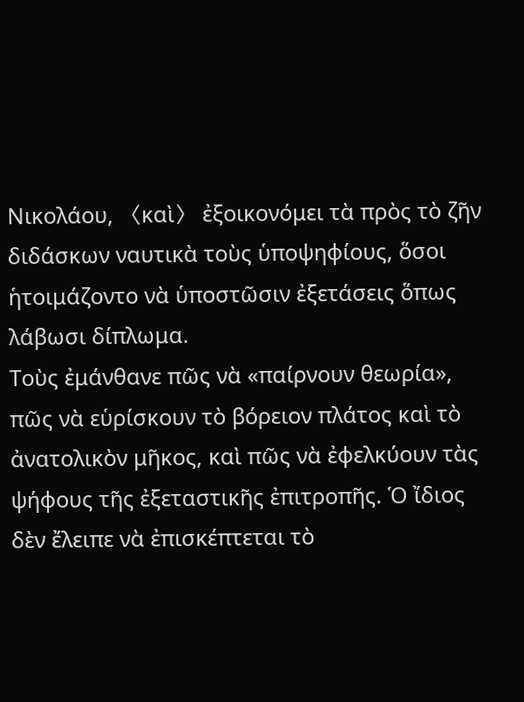Νικολάου, 〈καὶ〉 ἐξοικονόμει τὰ πρὸς τὸ ζῆν διδάσκων ναυτικὰ τοὺς ὑποψηφίους, ὅσοι ἡτοιμάζοντο νὰ ὑποστῶσιν ἐξετάσεις ὅπως λάβωσι δίπλωμα.
Τοὺς ἐμάνθανε πῶς νὰ «παίρνουν θεωρία», πῶς νὰ εὑρίσκουν τὸ βόρειον πλάτος καὶ τὸ ἀνατολικὸν μῆκος, καὶ πῶς νὰ ἐφελκύουν τὰς ψήφους τῆς ἐξεταστικῆς ἐπιτροπῆς. Ὁ ἴδιος δὲν ἔλειπε νὰ ἐπισκέπτεται τὸ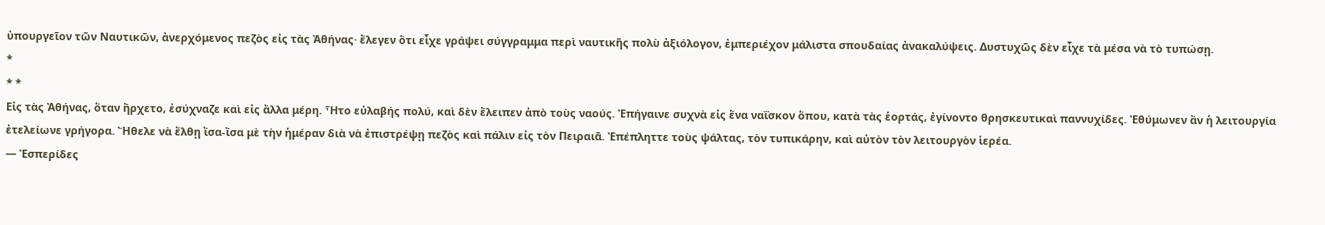ὑπουργεῖον τῶν Ναυτικῶν, ἀνερχόμενος πεζὸς εἰς τὰς Ἀθήνας· ἔλεγεν ὅτι εἶχε γράψει σύγγραμμα περὶ ναυτικῆς πολὺ ἀξιόλογον, ἐμπεριέχον μάλιστα σπουδαίας ἀνακαλύψεις. Δυστυχῶς δὲν εἶχε τὰ μέσα νὰ τὸ τυπώσῃ.
*
* *
Εἰς τὰς Ἀθήνας, ὅταν ἤρχετο, ἐσύχναζε καὶ εἰς ἄλλα μέρη. Ἦτο εὐλαβής πολύ, καὶ δὲν ἔλειπεν ἀπὸ τοὺς ναούς. Ἐπήγαινε συχνὰ εἰς ἕνα ναΐσκον ὅπου, κατὰ τὰς ἑορτάς, ἐγίνοντο θρησκευτικαὶ παννυχίδες. Ἐθύμωνεν ἂν ἡ λειτουργία ἐτελείωνε γρήγορα. Ἤθελε νὰ ἔλθῃ ἴσα-ἴσα μὲ τὴν ἡμέραν διὰ νὰ ἐπιστρέψῃ πεζὸς καὶ πάλιν εἰς τὸν Πειραιᾶ. Ἐπέπληττε τοὺς ψάλτας, τὸν τυπικάρην, καὶ αὐτὸν τὸν λειτουργὸν ἱερέα.
― Ἑσπερίδες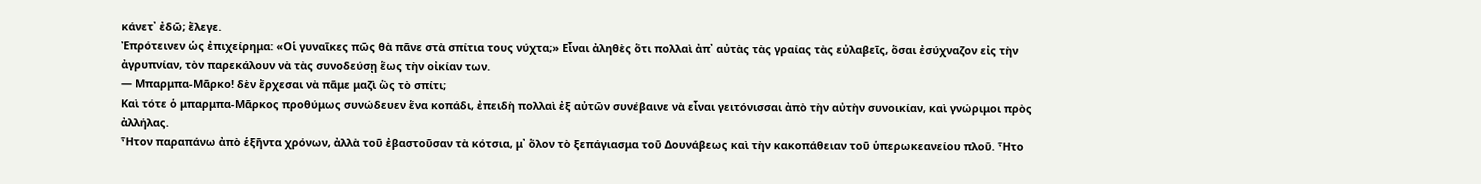κάνετ᾽ ἐδῶ; ἔλεγε.
Ἐπρότεινεν ὡς ἐπιχείρημα: «Οἱ γυναῖκες πῶς θὰ πᾶνε στὰ σπίτια τους νύχτα;» Εἶναι ἀληθὲς ὅτι πολλαὶ ἀπ᾽ αὐτὰς τὰς γραίας τὰς εὐλαβεῖς, ὅσαι ἐσύχναζον εἰς τὴν ἀγρυπνίαν, τὸν παρεκάλουν νὰ τὰς συνοδεύσῃ ἕως τὴν οἰκίαν των.
― Μπαρμπα-Μᾶρκο! δὲν ἔρχεσαι νὰ πᾶμε μαζὶ ὣς τὸ σπίτι;
Καὶ τότε ὁ μπαρμπα-Μᾶρκος προθύμως συνώδευεν ἕνα κοπάδι, ἐπειδὴ πολλαὶ ἐξ αὐτῶν συνέβαινε νὰ εἶναι γειτόνισσαι ἀπὸ τὴν αὐτὴν συνοικίαν, καὶ γνώριμοι πρὸς ἀλλήλας.
Ἦτον παραπάνω ἀπὸ ἑξῆντα χρόνων, ἀλλὰ τοῦ ἐβαστοῦσαν τὰ κότσια, μ᾽ ὅλον τὸ ξεπάγιασμα τοῦ Δουνάβεως καὶ τὴν κακοπάθειαν τοῦ ὑπερωκεανείου πλοῦ. Ἦτο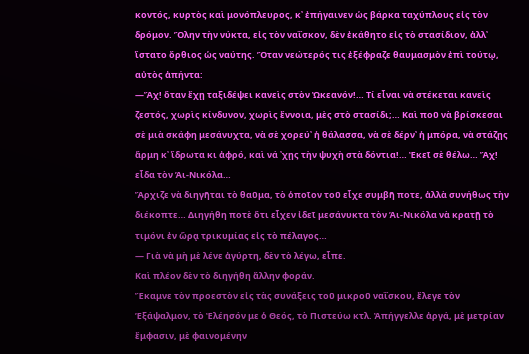κοντός, κυρτὸς καὶ μονόπλευρος, κ᾽ ἐπήγαινεν ὡς βάρκα ταχύπλους εἰς τὸν δρόμον. Ὅλην τὴν νύκτα, εἰς τὸν ναΐσκον, δὲν ἐκάθητο εἰς τὸ στασίδιον, ἀλλ᾽ ἵστατο ὄρθιος ὡς ναύτης. Ὅταν νεώτερός τις ἐξέφραζε θαυμασμὸν ἐπὶ τούτῳ, αὐτὸς ἀπήντα:
―Ἄχ! ὅταν ἔχῃ ταξιδέψει κανεὶς στὸν Ὠκεανόν!… Τί εἶναι νὰ στέκεται κανεὶς ζεστός, χωρὶς κίνδυνον, χωρὶς ἔννοια, μὲς στὸ στασίδι;… Καὶ ποῦ νὰ βρίσκεσαι σὲ μιὰ σκάφη μεσάνυχτα, νὰ σὲ χορεύ᾽ ἡ θάλασσα, νὰ σὲ δέρν᾽ ἡ μπόρα, νὰ στάζῃς ἅρμη κ᾽ ἵδρωτα κι ἀφρό, καὶ νά ᾽χῃς τὴν ψυχὴ στὰ δόντια!… Ἐκεῖ σὲ θέλω… Ἄχ! εἶδα τὸν Ἁι-Νικόλα…
Ἄρχιζε νὰ διηγῆται τὸ θαῦμα, τὸ ὁποῖον τοῦ εἶχε συμβῆ ποτε, ἀλλὰ συνήθως τὴν διέκοπτε… Διηγήθη ποτὲ ὅτι εἶχεν ἰδεῖ μεσάνυκτα τὸν Ἁι-Νικόλα νὰ κρατῇ τὸ τιμόνι ἐν ὥρᾳ τρικυμίας εἰς τὸ πέλαγος…
― Γιὰ νὰ μὴ μὲ λένε ἀγύρτη, δὲν τὸ λέγω, εἶπε.
Καὶ πλέον δὲν τὸ διηγήθη ἄλλην φοράν.
Ἔκαμνε τὸν προεστὸν εἰς τὰς συνάξεις τοῦ μικροῦ ναΐσκου, ἔλεγε τὸν Ἑξάψαλμον, τὸ Ἐλέησόν με ὁ Θεός, τὸ Πιστεύω κτλ. Ἀπήγγελλε ἀργά, μὲ μετρίαν ἔμφασιν, μὲ φαινομένην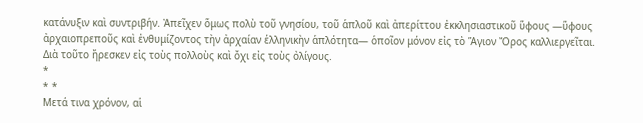κατάνυξιν καὶ συντριβήν. Ἀπεῖχεν ὅμως πολὺ τοῦ γνησίου, τοῦ ἁπλοῦ καὶ ἀπερίττου ἐκκλησιαστικοῦ ὕφους ―ὕφους ἀρχαιοπρεποῦς καὶ ἐνθυμίζοντος τὴν ἀρχαίαν ἑλληνικὴν ἁπλότητα― ὁποῖον μόνον εἰς τὸ Ἅγιον Ὄρος καλλιεργεῖται. Διὰ τοῦτο ἤρεσκεν εἰς τοὺς πολλοὺς καὶ ὄχι εἰς τοὺς ὀλίγους.
*
* *
Μετά τινα χρόνον, αἱ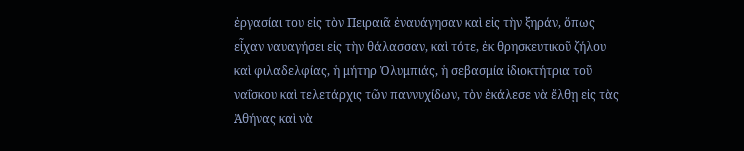ἐργασίαι του εἰς τὸν Πειραιᾶ ἐναυάγησαν καὶ εἰς τὴν ξηράν, ὅπως εἶχαν ναυαγήσει εἰς τὴν θάλασσαν, καὶ τότε, ἐκ θρησκευτικοῦ ζήλου καὶ φιλαδελφίας, ἡ μήτηρ Ὀλυμπιάς, ἡ σεβασμία ἰδιοκτήτρια τοῦ ναΐσκου καὶ τελετάρχις τῶν παννυχίδων, τὸν ἐκάλεσε νὰ ἔλθῃ εἰς τὰς Ἀθήνας καὶ νὰ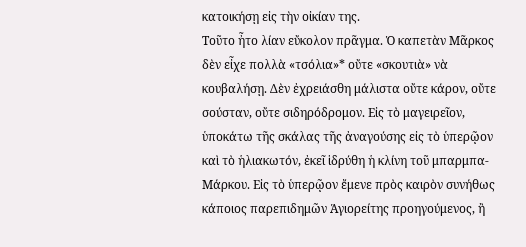κατοικήσῃ εἰς τὴν οἰκίαν της.
Τοῦτο ἦτο λίαν εὔκολον πρᾶγμα. Ὁ καπετὰν Μᾶρκος δὲν εἶχε πολλὰ «τσόλια»* οὔτε «σκουτιὰ» νὰ κουβαλήσῃ. Δὲν ἐχρειάσθη μάλιστα οὔτε κάρον, οὔτε σούσταν, οὔτε σιδηρόδρομον. Εἰς τὸ μαγειρεῖον, ὑποκάτω τῆς σκάλας τῆς ἀναγούσης εἰς τὸ ὑπερῷον καὶ τὸ ἡλιακωτόν, ἐκεῖ ἱδρύθη ἡ κλίνη τοῦ μπαρμπα-Μάρκου. Εἰς τὸ ὑπερῷον ἔμενε πρὸς καιρὸν συνήθως κάποιος παρεπιδημῶν Ἁγιορείτης προηγούμενος, ἢ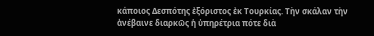κάποιος Δεσπότης ἐξόριστος ἐκ Τουρκίας. Τὴν σκάλαν τὴν ἀνέβαινε διαρκῶς ἡ ὑπηρέτρια πότε διὰ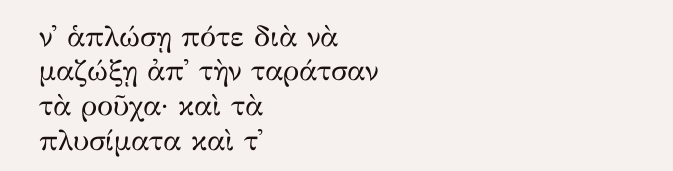ν᾽ ἁπλώσῃ πότε διὰ νὰ μαζώξῃ ἀπ᾽ τὴν ταράτσαν τὰ ροῦχα· καὶ τὰ πλυσίματα καὶ τ᾽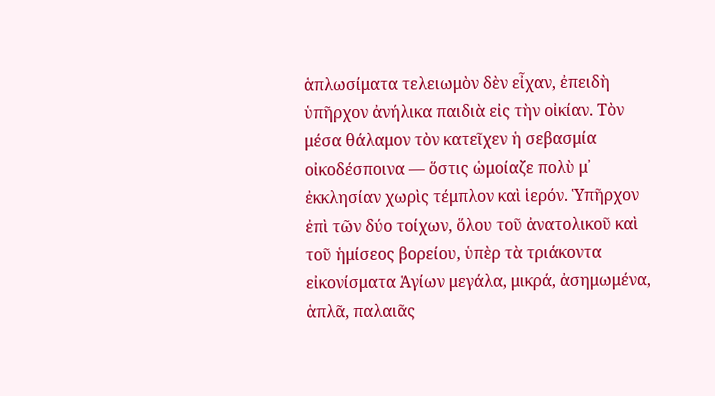ἁπλωσίματα τελειωμὸν δὲν εἶχαν, ἐπειδὴ ὑπῆρχον ἀνήλικα παιδιὰ εἰς τὴν οἰκίαν. Τὸν μέσα θάλαμον τὸν κατεῖχεν ἡ σεβασμία οἰκοδέσποινα ― ὅστις ὡμοίαζε πολὺ μ᾽ ἐκκλησίαν χωρὶς τέμπλον καὶ ἱερόν. Ὑπῆρχον ἐπὶ τῶν δύο τοίχων, ὅλου τοῦ ἀνατολικοῦ καὶ τοῦ ἡμίσεος βορείου, ὑπὲρ τὰ τριάκοντα εἰκονίσματα Ἁγίων μεγάλα, μικρά, ἀσημωμένα, ἁπλᾶ, παλαιᾶς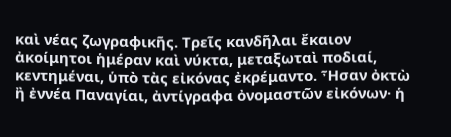καὶ νέας ζωγραφικῆς. Τρεῖς κανδῆλαι ἔκαιον ἀκοίμητοι ἡμέραν καὶ νύκτα, μεταξωταὶ ποδιαί, κεντημέναι, ὑπὸ τὰς εἰκόνας ἐκρέμαντο. Ἦσαν ὀκτὼ ἢ ἐννέα Παναγίαι, ἀντίγραφα ὀνομαστῶν εἰκόνων· ἡ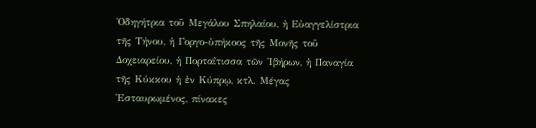Ὁδηγήτρια τοῦ Μεγάλου Σπηλαίου, ἡ Εὐαγγελίστρια τῆς Τήνου, ἡ Γοργο-ὑπήκοος τῆς Μονῆς τοῦ Δοχειαρείου, ἡ Πορταΐτισσα τῶν Ἰβήρων, ἡ Παναγία τῆς Κύκκου ἡ ἐν Κύπρῳ, κτλ. Μέγας Ἐσταυρωμένος, πίνακες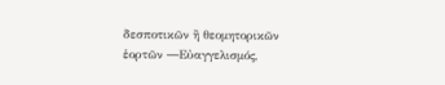δεσποτικῶν ἢ θεομητορικῶν ἑορτῶν ―Εὐαγγελισμός,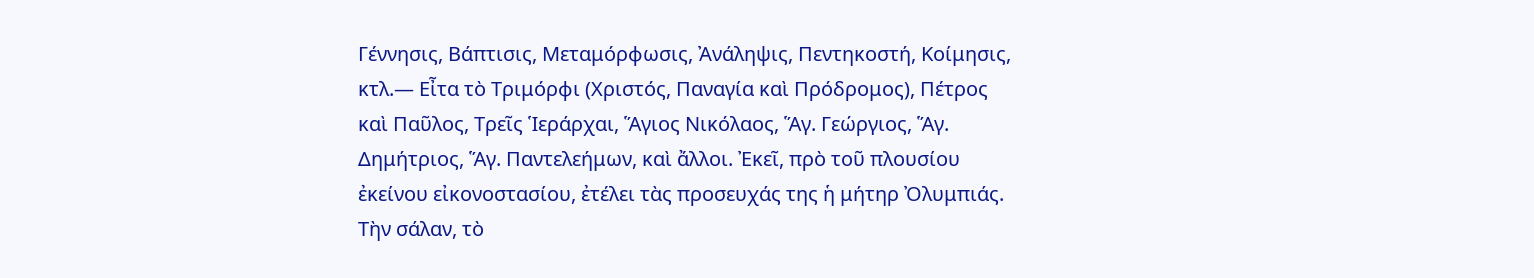Γέννησις, Βάπτισις, Μεταμόρφωσις, Ἀνάληψις, Πεντηκοστή, Κοίμησις, κτλ.― Εἶτα τὸ Τριμόρφι (Χριστός, Παναγία καὶ Πρόδρομος), Πέτρος καὶ Παῦλος, Τρεῖς Ἱεράρχαι, Ἅγιος Νικόλαος, Ἅγ. Γεώργιος, Ἅγ. Δημήτριος, Ἅγ. Παντελεήμων, καὶ ἄλλοι. Ἐκεῖ, πρὸ τοῦ πλουσίου ἐκείνου εἰκονοστασίου, ἐτέλει τὰς προσευχάς της ἡ μήτηρ Ὀλυμπιάς.
Τὴν σάλαν, τὸ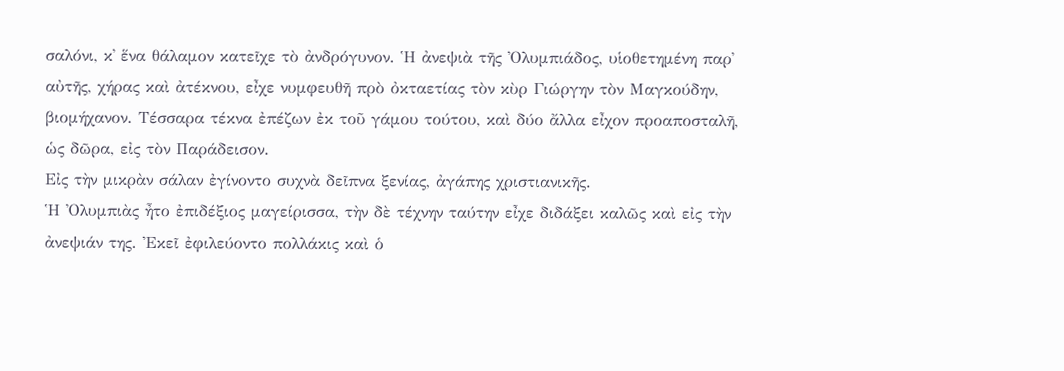σαλόνι, κ᾽ ἕνα θάλαμον κατεῖχε τὸ ἀνδρόγυνον. Ἡ ἀνεψιὰ τῆς Ὀλυμπιάδος, υἱοθετημένη παρ᾽ αὐτῆς, χήρας καὶ ἀτέκνου, εἶχε νυμφευθῆ πρὸ ὀκταετίας τὸν κὺρ Γιώργην τὸν Μαγκούδην, βιομήχανον. Τέσσαρα τέκνα ἐπέζων ἐκ τοῦ γάμου τούτου, καὶ δύο ἄλλα εἶχον προαποσταλῆ, ὡς δῶρα, εἰς τὸν Παράδεισον.
Εἰς τὴν μικρὰν σάλαν ἐγίνοντο συχνὰ δεῖπνα ξενίας, ἀγάπης χριστιανικῆς.
Ἡ Ὀλυμπιὰς ἦτο ἐπιδέξιος μαγείρισσα, τὴν δὲ τέχνην ταύτην εἶχε διδάξει καλῶς καὶ εἰς τὴν ἀνεψιάν της. Ἐκεῖ ἐφιλεύοντο πολλάκις καὶ ὁ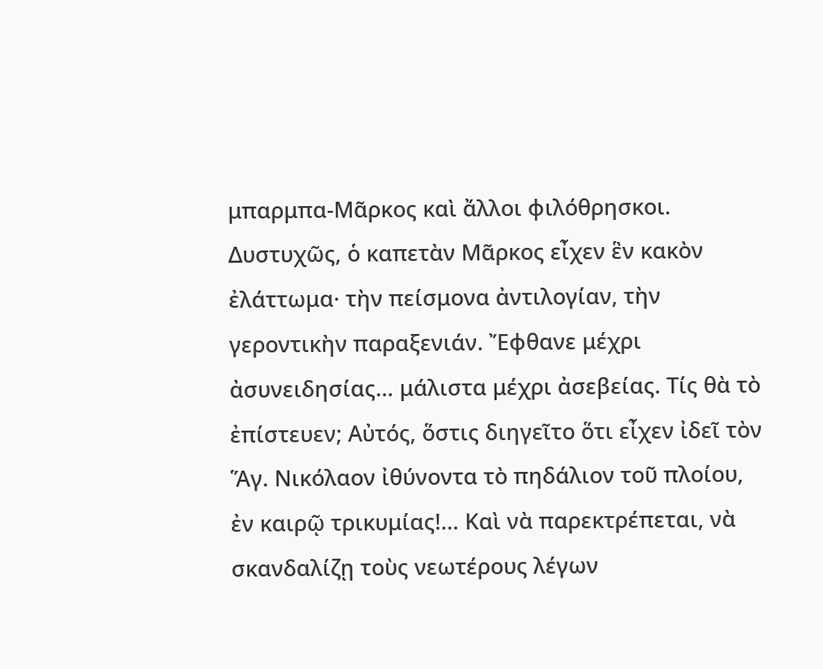μπαρμπα-Μᾶρκος καὶ ἄλλοι φιλόθρησκοι.
Δυστυχῶς, ὁ καπετὰν Μᾶρκος εἶχεν ἓν κακὸν ἐλάττωμα· τὴν πείσμονα ἀντιλογίαν, τὴν γεροντικὴν παραξενιάν. Ἔφθανε μέχρι ἀσυνειδησίας… μάλιστα μέχρι ἀσεβείας. Τίς θὰ τὸ ἐπίστευεν; Αὐτός, ὅστις διηγεῖτο ὅτι εἶχεν ἰδεῖ τὸν Ἅγ. Νικόλαον ἰθύνοντα τὸ πηδάλιον τοῦ πλοίου, ἐν καιρῷ τρικυμίας!… Καὶ νὰ παρεκτρέπεται, νὰ σκανδαλίζῃ τοὺς νεωτέρους λέγων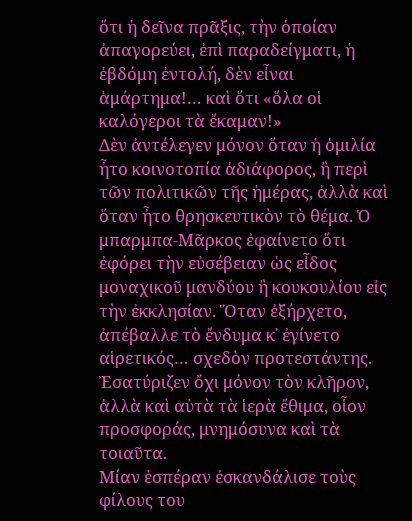ὅτι ἡ δεῖνα πρᾶξις, τὴν ὁποίαν ἀπαγορεύει, ἐπὶ παραδείγματι, ἡ ἑβδόμη ἐντολή, δὲν εἶναι ἁμάρτημα!… καὶ ὅτι «ὅλα οἱ καλόγεροι τὰ ἔκαμαν!»
Δὲν ἀντέλεγεν μόνον ὅταν ἡ ὁμιλία ἦτο κοινοτοπία ἀδιάφορος, ἢ περὶ τῶν πολιτικῶν τῆς ἡμέρας, ἀλλὰ καὶ ὅταν ἦτο θρησκευτικὸν τὸ θέμα. Ὁ μπαρμπα-Μᾶρκος ἐφαίνετο ὅτι ἐφόρει τὴν εὐσέβειαν ὡς εἶδος μοναχικοῦ μανδύου ἢ κουκουλίου εἰς τὴν ἐκκλησίαν. Ὅταν ἐξήρχετο, ἀπέβαλλε τὸ ἔνδυμα κ᾽ ἐγίνετο αἱρετικός… σχεδὸν προτεστάντης. Ἐσατύριζεν ὄχι μόνον τὸν κλῆρον, ἀλλὰ καὶ αὐτὰ τὰ ἱερὰ ἔθιμα, οἷον προσφοράς, μνημόσυνα καὶ τὰ τοιαῦτα.
Μίαν ἑσπέραν ἐσκανδάλισε τοὺς φίλους του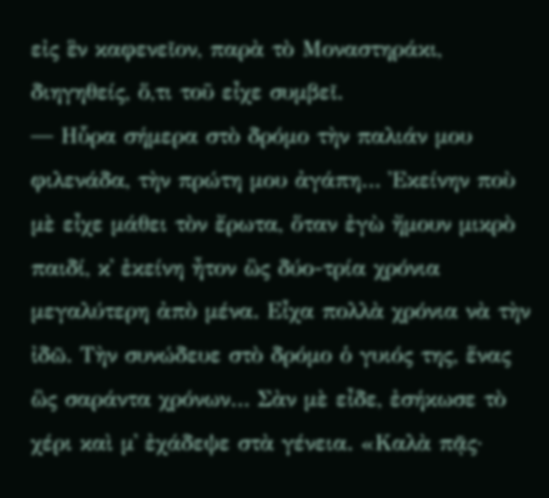εἰς ἓν καφενεῖον, παρὰ τὸ Μοναστηράκι, διηγηθείς, ὅ,τι τοῦ εἶχε συμβεῖ.
― Ηὗρα σήμερα στὸ δρόμο τὴν παλιάν μου φιλενάδα, τὴν πρώτη μου ἀγάπη… Ἐκείνην ποὺ μὲ εἶχε μάθει τὸν ἔρωτα, ὅταν ἐγὼ ἤμουν μικρὸ παιδί, κ᾽ ἐκείνη ἦτον ὣς δύο-τρία χρόνια μεγαλύτερη ἀπὸ μένα. Εἶχα πολλὰ χρόνια νὰ τὴν ἰδῶ. Τὴν συνώδευε στὸ δρόμο ὁ γυιός της, ἕνας ὣς σαράντα χρόνων… Σὰν μὲ εἶδε, ἐσήκωσε τὸ χέρι καὶ μ᾽ ἐχάδεψε στὰ γένεια. «Καλὰ πᾷς·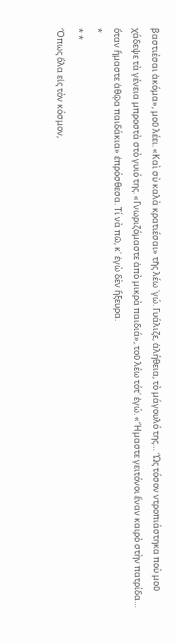βαστιέσαι ἀκόμα», μοῦ λέει. «Καὶ σὺ καλὰ κρατιέσαι» τῆς λέω ᾽γώ. Γυάλιζε, ἀλήθεια, τὸ μάγουλό της… Ὣς τόσον ντροπιάστηκα ποὺ μοῦ χάδεψε τὰ γένεια μπροστὰ στὸ γυιό της. «Γνωριζόμαστε ἀπὸ μικρὰ παιδιά», τοῦ λέω τότ᾽ ἐγώ. «Ἤμαστε γειτόνοι ἕναν καιρὸ στὴν πατρίδα… ὅταν ἤμαστε ἀθῷα παιδάκια» ἐπρόσθεσα. Τί νὰ πῶ, κ᾽ ἐγὼ δὲν ἤξευρα.
*
* *
Ὅπως ὅλα εἰς τὸν κόσμον,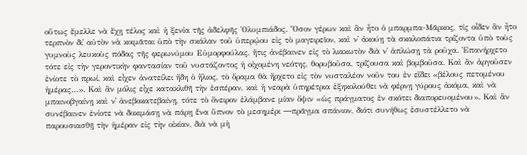οὕτως ἔμελλε νὰ ἔχῃ τέλος καὶ ἡ ξενία τῆς ἀδελφῆς Ὀλυμπιάδος. Ὅσον γέρων καὶ ἂν ἦτο ὁ μπαρμπα-Μᾶρκος, τίς οἶδεν ἂν ἦτο τερπνὸν δι᾽ αὐτὸν νὰ κοιμᾶται ὑπὸ τὴν σκάλαν τοῦ ὑπερῴου εἰς τὸ μαγειρεῖον, καὶ ν᾽ ἀκούῃ τὰ σκαλοπάτια τρίζοντα ὑπὸ τοὺς γυμνοὺς λευκοὺς πόδας τῆς φερωνύμου Εὐμορφούλας, ἥτις ἀνέβαινεν εἰς τὸ λιακωτὸν διὰ ν᾽ ἁπλώσῃ τὰ ροῦχα. Ἐπανήρχετο τότε εἰς τὴν γεροντικὴν φαντασίαν τοῦ νυστάζοντος ἡ οἰχομένη νεότης, θορυβοῦσα, τρίζουσα καὶ βομβοῦσα. Καὶ ἂν ἀργοῦσεν ἐνίοτε τὸ πρωί, καὶ εἶχεν ἀνατείλει ἤδη ὁ ἥλιος, τὸ ὅραμα θὰ ἤρχετο εἰς τὸν νυσταλέον νοῦν του ἐν εἴδει «βέλους πετομένου ἡμέρας…». Καὶ ἂν μόλις εἶχε κατακλιθῆ τὴν ἑσπέραν, καὶ ἡ νεαρὰ ὑπηρέτρια ἐξηκολούθει νὰ φέρνῃ γύρους ἀκόμα, καὶ νὰ μπαινοβγαίνῃ καὶ ν᾽ ἀνεβοκατεβαίνῃ, τότε τὸ ὄνειρον ἐλάμβανε μίαν ὄψιν «ὡς πράγματος ἐν σκότει διαπορευομένου». Καὶ ἂν συνέβαινεν ἐνίοτε νὰ δοκιμάσῃ νὰ πάρῃ ἕνα ὕπνον τὸ μεσημέρι ―πρᾶγμα σπάνιον, διότι συνήθως ἐσυστέλλετο νὰ παρουσιασθῇ τὴν ἡμέραν εἰς τὴν οἰκίαν, διὰ νὰ μὴ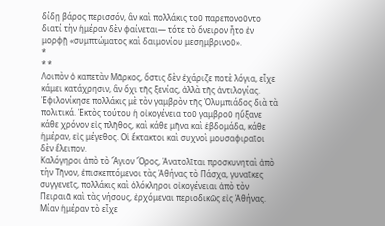δίδῃ βάρος περισσόν, ἂν καὶ πολλάκις τοῦ παρεπονοῦντο διατί τὴν ἡμέραν δὲν φαίνεται― τότε τὸ ὄνειρον ἦτο ἐν μορφῇ «συμπτώματος καὶ δαιμονίου μεσημβρινοῦ».
*
* *
Λοιπὸν ὁ καπετὰν Μᾶρκος, ὅστις δὲν ἐχάριζε ποτὲ λόγια, εἶχε κάμει κατάχρησιν, ἂν ὄχι τῆς ξενίας, ἀλλὰ τῆς ἀντιλογίας. Ἐφιλονίκησε πολλάκις μὲ τὸν γαμβρὸν τῆς Ὀλυμπιάδος διὰ τὰ πολιτικά. Ἐκτὸς τούτου ἡ οἰκογένεια τοῦ γαμβροῦ ηὔξανε κάθε χρόνον εἰς πλῆθος, καὶ κάθε μῆνα καὶ ἑβδομάδα, κάθε ἡμέραν, εἰς μέγεθος. Οἱ ἔκτακτοι καὶ συχνοὶ μουσαφιραῖοι δὲν ἔλειπον.
Καλόγηροι ἀπὸ τὸ Ἅγιον Ὄρος, Ἀνατολῖται προσκυνηταὶ ἀπὸ τὴν Τῆνον, ἐπισκεπτόμενοι τὰς Ἀθήνας τὸ Πάσχα, γυναῖκες συγγενεῖς, πολλάκις καὶ ὁλόκληροι οἰκογένειαι ἀπὸ τὸν Πειραιᾶ καὶ τὰς νήσους, ἐρχόμεναι περιοδικῶς εἰς Ἀθήνας.
Μίαν ἡμέραν τὸ εἶχε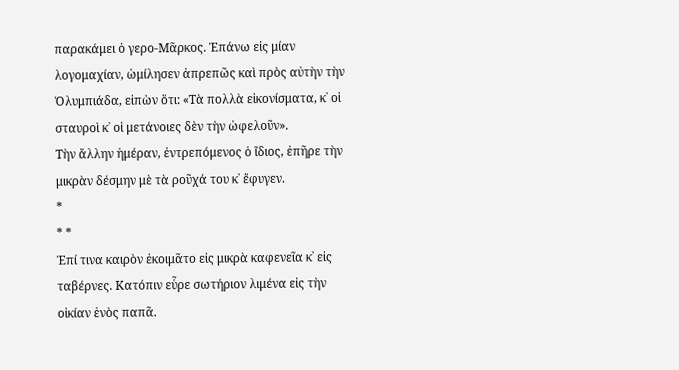παρακάμει ὁ γερο-Μᾶρκος. Ἐπάνω εἰς μίαν λογομαχίαν, ὡμίλησεν ἀπρεπῶς καὶ πρὸς αὐτὴν τὴν Ὀλυμπιάδα, εἰπὼν ὅτι: «Τὰ πολλὰ εἰκονίσματα, κ᾽ οἱ σταυροὶ κ᾽ οἱ μετάνοιες δὲν τὴν ὠφελοῦν».
Τὴν ἄλλην ἡμέραν, ἐντρεπόμενος ὁ ἴδιος, ἐπῆρε τὴν μικρὰν δέσμην μὲ τὰ ροῦχά του κ᾽ ἔφυγεν.
*
* *
Ἐπί τινα καιρὸν ἐκοιμᾶτο εἰς μικρὰ καφενεῖα κ᾽ εἰς ταβέρνες. Κατόπιν εὗρε σωτήριον λιμένα εἰς τὴν οἰκίαν ἑνὸς παπᾶ.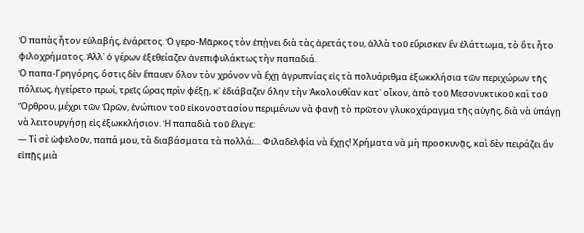Ὁ παπὰς ἦτον εὐλαβής, ἐνάρετος. Ὁ γερο-Μᾶρκος τὸν ἐπῄνει διὰ τὰς ἀρετάς του, ἀλλὰ τοῦ εὕρισκεν ἓν ἐλάττωμα, τὸ ὅτι ἦτο φιλοχρήματος. Ἀλλ᾽ ὁ γέρων ἐξεθείαζεν ἀνεπιφυλάκτως τὴν παπαδιά.
Ὁ παπα-Γρηγόρης, ὅστις δὲν ἔπαυεν ὅλον τὸν χρόνον νὰ ἔχῃ ἀγρυπνίας εἰς τὰ πολυάριθμα ἐξωκκλήσια τῶν περιχώρων τῆς πόλεως, ἠγείρετο πρωί, τρεῖς ὥρας πρὶν φέξῃ, κ᾽ ἐδιάβαζεν ὅλην τὴν Ἀκολουθίαν κατ᾽ οἶκον, ἀπὸ τοῦ Μεσονυκτικοῦ καὶ τοῦ Ὄρθρου, μέχρι τῶν Ὡρῶν, ἐνώπιον τοῦ εἰκονοστασίου περιμένων νὰ φανῇ τὸ πρῶτον γλυκοχάραγμα τῆς αὐγῆς, διὰ νὰ ὑπάγῃ νὰ λειτουργήσῃ εἰς ἐξωκκλήσιον. Ἡ παπαδιὰ τοῦ ἔλεγε:
― Τί σὲ ὠφελοῦν, παπά μου, τὰ διαβάσματα τὰ πολλά;… Φιλαδελφία νὰ ἔχῃς! Χρήματα νὰ μὴ προσκυνᾷς, καὶ δὲν πειράζει ἂν εἰπῇς μιὰ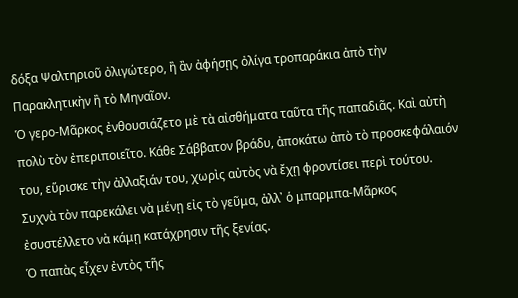δόξα Ψαλτηριοῦ ὀλιγώτερο, ἢ ἂν ἀφήσῃς ὀλίγα τροπαράκια ἀπὸ τὴν Παρακλητικὴν ἢ τὸ Μηναῖον.
Ὁ γερο-Μᾶρκος ἐνθουσιάζετο μὲ τὰ αἰσθήματα ταῦτα τῆς παπαδιᾶς. Καὶ αὐτὴ πολὺ τὸν ἐπεριποιεῖτο. Κάθε Σάββατον βράδυ, ἀποκάτω ἀπὸ τὸ προσκεφάλαιόν του, εὕρισκε τὴν ἀλλαξιάν του, χωρὶς αὐτὸς νὰ ἔχῃ φροντίσει περὶ τούτου. Συχνὰ τὸν παρεκάλει νὰ μένῃ εἰς τὸ γεῦμα, ἀλλ᾽ ὁ μπαρμπα-Μᾶρκος ἐσυστέλλετο νὰ κάμῃ κατάχρησιν τῆς ξενίας.
Ὁ παπὰς εἶχεν ἐντὸς τῆς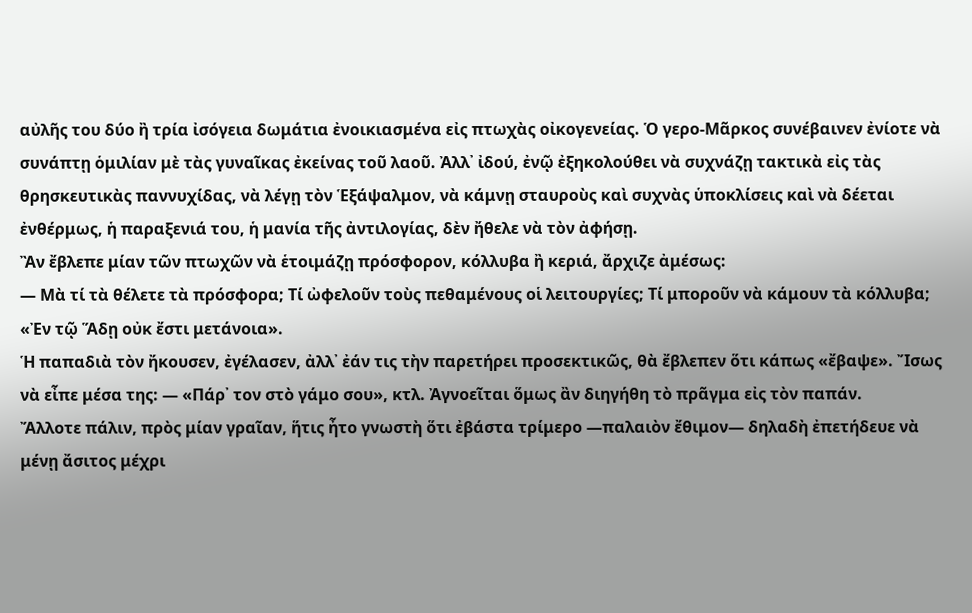αὐλῆς του δύο ἢ τρία ἰσόγεια δωμάτια ἐνοικιασμένα εἰς πτωχὰς οἰκογενείας. Ὁ γερο-Μᾶρκος συνέβαινεν ἐνίοτε νὰ συνάπτῃ ὁμιλίαν μὲ τὰς γυναῖκας ἐκείνας τοῦ λαοῦ. Ἀλλ᾽ ἰδού, ἐνῷ ἐξηκολούθει νὰ συχνάζῃ τακτικὰ εἰς τὰς θρησκευτικὰς παννυχίδας, νὰ λέγῃ τὸν Ἑξάψαλμον, νὰ κάμνῃ σταυροὺς καὶ συχνὰς ὑποκλίσεις καὶ νὰ δέεται ἐνθέρμως, ἡ παραξενιά του, ἡ μανία τῆς ἀντιλογίας, δὲν ἤθελε νὰ τὸν ἀφήσῃ.
Ἂν ἔβλεπε μίαν τῶν πτωχῶν νὰ ἑτοιμάζῃ πρόσφορον, κόλλυβα ἢ κεριά, ἄρχιζε ἀμέσως:
― Μὰ τί τὰ θέλετε τὰ πρόσφορα; Τί ὠφελοῦν τοὺς πεθαμένους οἱ λειτουργίες; Τί μποροῦν νὰ κάμουν τὰ κόλλυβα; «Ἐν τῷ Ἅδῃ οὐκ ἔστι μετάνοια».
Ἡ παπαδιὰ τὸν ἤκουσεν, ἐγέλασεν, ἀλλ᾽ ἐάν τις τὴν παρετήρει προσεκτικῶς, θὰ ἔβλεπεν ὅτι κάπως «ἔβαψε». Ἴσως νὰ εἶπε μέσα της: ― «Πάρ᾽ τον στὸ γάμο σου», κτλ. Ἀγνοεῖται ὅμως ἂν διηγήθη τὸ πρᾶγμα εἰς τὸν παπάν.
Ἄλλοτε πάλιν, πρὸς μίαν γραῖαν, ἥτις ἦτο γνωστὴ ὅτι ἐβάστα τρίμερο ―παλαιὸν ἔθιμον― δηλαδὴ ἐπετήδευε νὰ μένῃ ἄσιτος μέχρι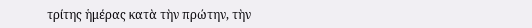τρίτης ἡμέρας κατὰ τὴν πρώτην, τὴν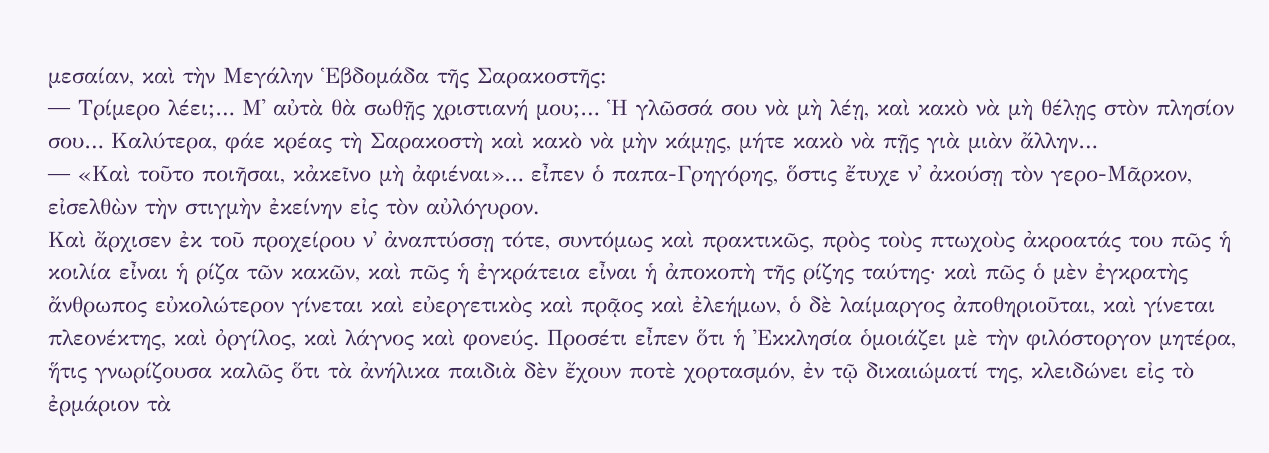μεσαίαν, καὶ τὴν Μεγάλην Ἑβδομάδα τῆς Σαρακοστῆς:
― Τρίμερο λέει;… Μ᾽ αὐτὰ θὰ σωθῇς χριστιανή μου;… Ἡ γλῶσσά σου νὰ μὴ λέῃ, καὶ κακὸ νὰ μὴ θέλῃς στὸν πλησίον σου… Καλύτερα, φάε κρέας τὴ Σαρακοστὴ καὶ κακὸ νὰ μὴν κάμῃς, μήτε κακὸ νὰ πῇς γιὰ μιὰν ἄλλην…
― «Καὶ τοῦτο ποιῆσαι, κἀκεῖνο μὴ ἀφιέναι»… εἶπεν ὁ παπα-Γρηγόρης, ὅστις ἔτυχε ν᾽ ἀκούσῃ τὸν γερο-Μᾶρκον, εἰσελθὼν τὴν στιγμὴν ἐκείνην εἰς τὸν αὐλόγυρον.
Καὶ ἄρχισεν ἐκ τοῦ προχείρου ν᾽ ἀναπτύσσῃ τότε, συντόμως καὶ πρακτικῶς, πρὸς τοὺς πτωχοὺς ἀκροατάς του πῶς ἡ κοιλία εἶναι ἡ ρίζα τῶν κακῶν, καὶ πῶς ἡ ἐγκράτεια εἶναι ἡ ἀποκοπὴ τῆς ρίζης ταύτης· καὶ πῶς ὁ μὲν ἐγκρατὴς ἄνθρωπος εὐκολώτερον γίνεται καὶ εὐεργετικὸς καὶ πρᾷος καὶ ἐλεήμων, ὁ δὲ λαίμαργος ἀποθηριοῦται, καὶ γίνεται πλεονέκτης, καὶ ὀργίλος, καὶ λάγνος καὶ φονεύς. Προσέτι εἶπεν ὅτι ἡ Ἐκκλησία ὁμοιάζει μὲ τὴν φιλόστοργον μητέρα, ἥτις γνωρίζουσα καλῶς ὅτι τὰ ἀνήλικα παιδιὰ δὲν ἔχουν ποτὲ χορτασμόν, ἐν τῷ δικαιώματί της, κλειδώνει εἰς τὸ ἐρμάριον τὰ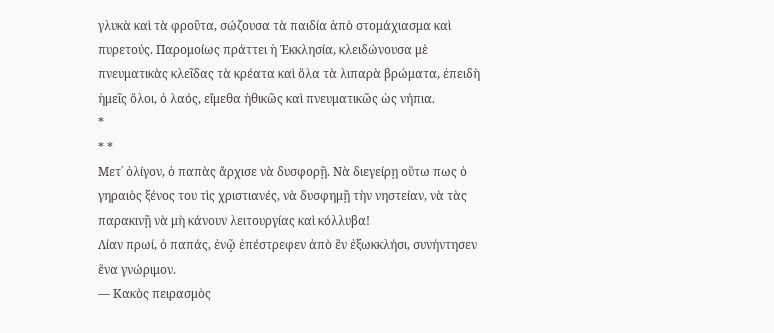γλυκὰ καὶ τὰ φροῦτα, σώζουσα τὰ παιδία ἀπὸ στομάχιασμα καὶ πυρετούς. Παρομοίως πράττει ἡ Ἐκκλησία, κλειδώνουσα μὲ πνευματικὰς κλεῖδας τὰ κρέατα καὶ ὅλα τὰ λιπαρὰ βρώματα, ἐπειδὴ ἡμεῖς ὅλοι, ὁ λαός, εἴμεθα ἠθικῶς καὶ πνευματικῶς ὡς νήπια.
*
* *
Μετ᾽ ὀλίγον, ὁ παπὰς ἄρχισε νὰ δυσφορῇ. Νὰ διεγείρῃ οὕτω πως ὁ γηραιὸς ξένος του τὶς χριστιανές, νὰ δυσφημῇ τὴν νηστείαν, νὰ τὰς παρακινῇ νὰ μὴ κάνουν λειτουργίας καὶ κόλλυβα!
Λίαν πρωί, ὁ παπάς, ἐνῷ ἐπέστρεφεν ἀπὸ ἓν ἐξωκκλήσι, συνήντησεν ἕνα γνώριμον.
― Κακὸς πειρασμὸς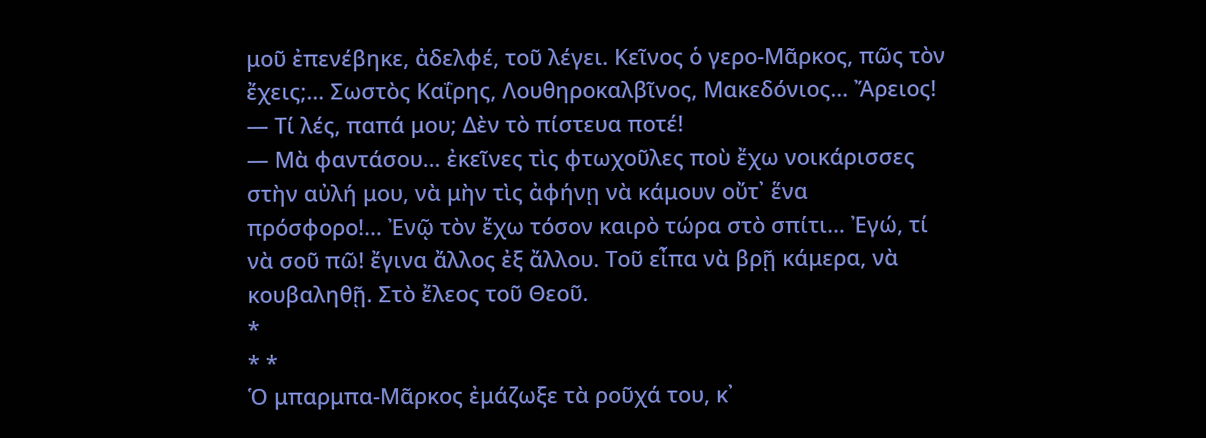μοῦ ἐπενέβηκε, ἀδελφέ, τοῦ λέγει. Κεῖνος ὁ γερο-Μᾶρκος, πῶς τὸν ἔχεις;… Σωστὸς Καΐρης, Λουθηροκαλβῖνος, Μακεδόνιος… Ἄρειος!
― Τί λές, παπά μου; Δὲν τὸ πίστευα ποτέ!
― Μὰ φαντάσου… ἐκεῖνες τὶς φτωχοῦλες ποὺ ἔχω νοικάρισσες στὴν αὐλή μου, νὰ μὴν τὶς ἀφήνῃ νὰ κάμουν οὔτ᾽ ἕνα πρόσφορο!… Ἐνῷ τὸν ἔχω τόσον καιρὸ τώρα στὸ σπίτι… Ἐγώ, τί νὰ σοῦ πῶ! ἔγινα ἄλλος ἐξ ἄλλου. Τοῦ εἶπα νὰ βρῇ κάμερα, νὰ κουβαληθῇ. Στὸ ἔλεος τοῦ Θεοῦ.
*
* *
Ὁ μπαρμπα-Μᾶρκος ἐμάζωξε τὰ ροῦχά του, κ᾽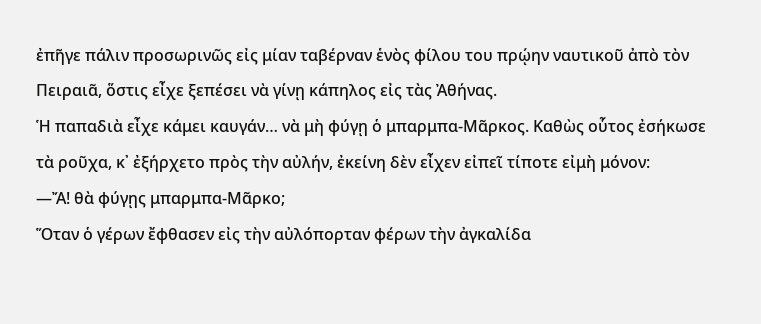ἐπῆγε πάλιν προσωρινῶς εἰς μίαν ταβέρναν ἑνὸς φίλου του πρῴην ναυτικοῦ ἀπὸ τὸν Πειραιᾶ, ὅστις εἶχε ξεπέσει νὰ γίνῃ κάπηλος εἰς τὰς Ἀθήνας.
Ἡ παπαδιὰ εἶχε κάμει καυγάν… νὰ μὴ φύγῃ ὁ μπαρμπα-Μᾶρκος. Καθὼς οὗτος ἐσήκωσε τὰ ροῦχα, κ᾽ ἐξήρχετο πρὸς τὴν αὐλήν, ἐκείνη δὲν εἶχεν εἰπεῖ τίποτε εἰμὴ μόνον:
―Ἄ! θὰ φύγῃς μπαρμπα-Μᾶρκο;
Ὅταν ὁ γέρων ἔφθασεν εἰς τὴν αὐλόπορταν φέρων τὴν ἀγκαλίδα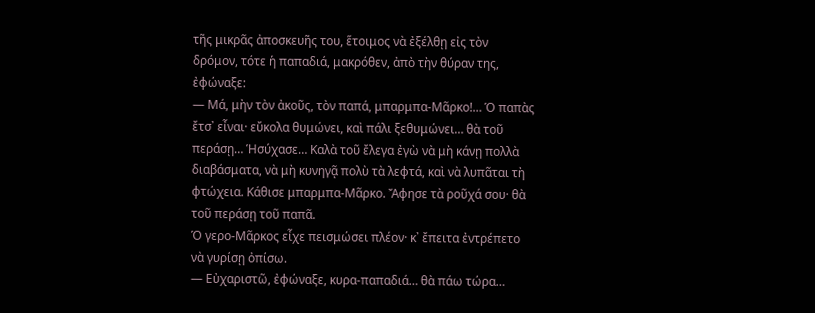τῆς μικρᾶς ἀποσκευῆς του, ἕτοιμος νὰ ἐξέλθῃ εἰς τὸν δρόμον, τότε ἡ παπαδιά, μακρόθεν, ἀπὸ τὴν θύραν της, ἐφώναξε:
― Μά, μὴν τὸν ἀκοῦς, τὸν παπά, μπαρμπα-Μᾶρκο!… Ὁ παπὰς ἔτσ᾽ εἶναι· εὔκολα θυμώνει, καὶ πάλι ξεθυμώνει… θὰ τοῦ περάσῃ… Ἡσύχασε… Καλὰ τοῦ ἔλεγα ἐγὼ νὰ μὴ κάνῃ πολλὰ διαβάσματα, νὰ μὴ κυνηγᾷ πολὺ τὰ λεφτά, καὶ νὰ λυπᾶται τὴ φτώχεια. Κάθισε μπαρμπα-Μᾶρκο. Ἄφησε τὰ ροῦχά σου· θὰ τοῦ περάσῃ τοῦ παπᾶ.
Ὁ γερο-Μᾶρκος εἶχε πεισμώσει πλέον· κ᾽ ἔπειτα ἐντρέπετο νὰ γυρίσῃ ὀπίσω.
― Εὐχαριστῶ, ἐφώναξε, κυρα-παπαδιά… θὰ πάω τώρα…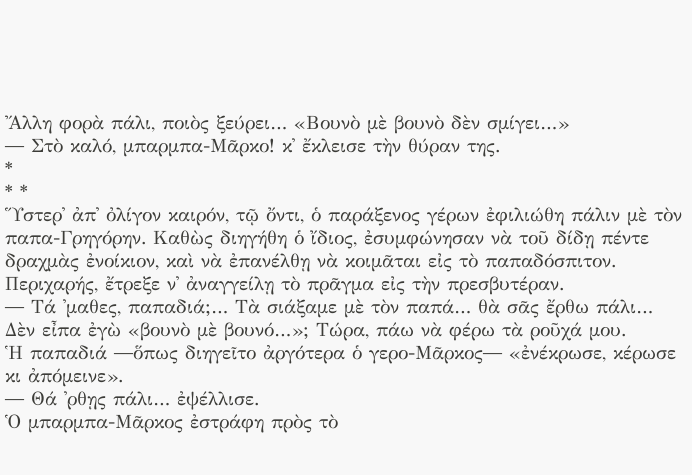Ἄλλη φορὰ πάλι, ποιὸς ξεύρει… «Βουνὸ μὲ βουνὸ δὲν σμίγει…»
― Στὸ καλό, μπαρμπα-Μᾶρκο! κ᾽ ἔκλεισε τὴν θύραν της.
*
* *
Ὕστερ᾽ ἀπ᾽ ὀλίγον καιρόν, τῷ ὄντι, ὁ παράξενος γέρων ἐφιλιώθη πάλιν μὲ τὸν παπα-Γρηγόρην. Καθὼς διηγήθη ὁ ἴδιος, ἐσυμφώνησαν νὰ τοῦ δίδῃ πέντε δραχμὰς ἐνοίκιον, καὶ νὰ ἐπανέλθῃ νὰ κοιμᾶται εἰς τὸ παπαδόσπιτον.
Περιχαρής, ἔτρεξε ν᾽ ἀναγγείλῃ τὸ πρᾶγμα εἰς τὴν πρεσβυτέραν.
― Τά ᾽μαθες, παπαδιά;… Τὰ σιάξαμε μὲ τὸν παπά… θὰ σᾶς ἔρθω πάλι… Δὲν εἶπα ἐγὼ «βουνὸ μὲ βουνό…»; Τώρα, πάω νὰ φέρω τὰ ροῦχά μου.
Ἡ παπαδιά ―ὅπως διηγεῖτο ἀργότερα ὁ γερο-Μᾶρκος― «ἐνέκρωσε, κέρωσε κι ἀπόμεινε».
― Θά ᾽ρθῃς πάλι… ἐψέλλισε.
Ὁ μπαρμπα-Μᾶρκος ἐστράφη πρὸς τὸ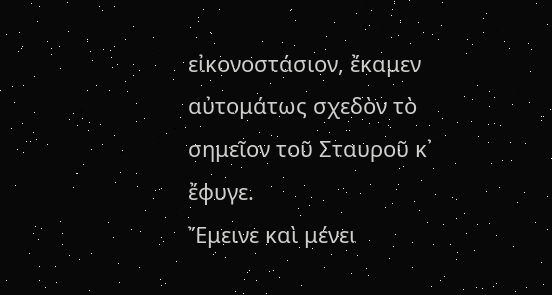εἰκονοστάσιον, ἔκαμεν αὐτομάτως σχεδὸν τὸ σημεῖον τοῦ Σταυροῦ κ᾽ ἔφυγε.
Ἔμεινε καὶ μένει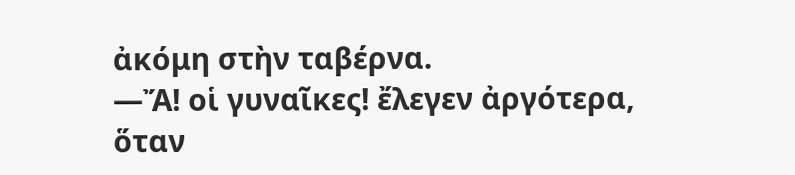ἀκόμη στὴν ταβέρνα.
―Ἄ! οἱ γυναῖκες! ἔλεγεν ἀργότερα, ὅταν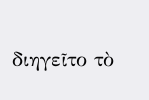διηγεῖτο τὸ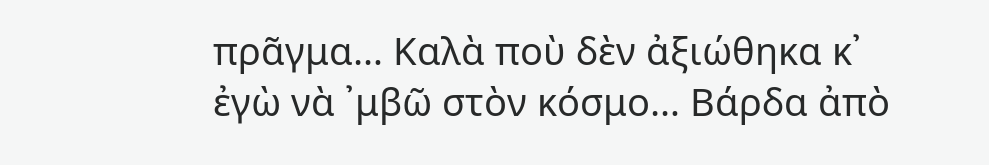πρᾶγμα… Καλὰ ποὺ δὲν ἀξιώθηκα κ᾽ ἐγὼ νὰ ᾽μβῶ στὸν κόσμο… Βάρδα ἀπὸ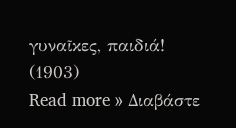γυναῖκες, παιδιά!
(1903)
Read more » Διαβάστε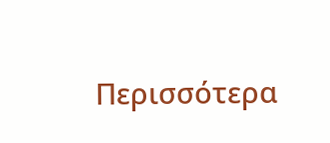Περισσότερα